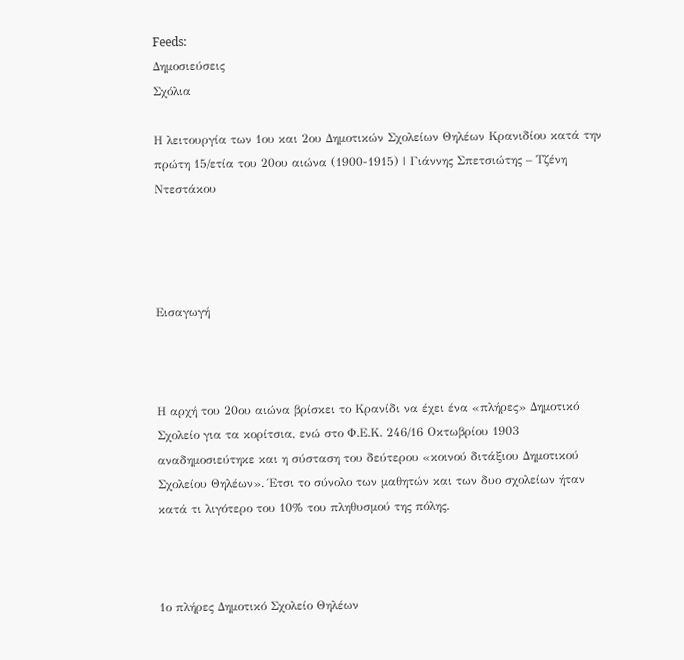Feeds:
Δημοσιεύσεις
Σχόλια

Η λειτουργία των 1ου και 2ου Δημοτικών Σχολείων Θηλέων Κρανιδίου κατά την πρώτη 15/ετία του 20ου αιώνα (1900-1915) | Γιάννης Σπετσιώτης – Τζένη Ντεστάκου




Εισαγωγή



Η αρχή του 20ου αιώνα βρίσκει το Κρανίδι να έχει ένα «πλήρες» Δημοτικό Σχολείο για τα κορίτσια, ενώ στο Φ.Ε.Κ. 246/16 Οκτωβρίου 1903 αναδημοσιεύτηκε και η σύσταση του δεύτερου «κοινού διτάξιου Δημοτικού Σχολείου Θηλέων». Έτσι το σύνολο των μαθητών και των δυο σχολείων ήταν κατά τι λιγότερο του 10% του πληθυσμού της πόλης.



1ο πλήρες Δημοτικό Σχολείο Θηλέων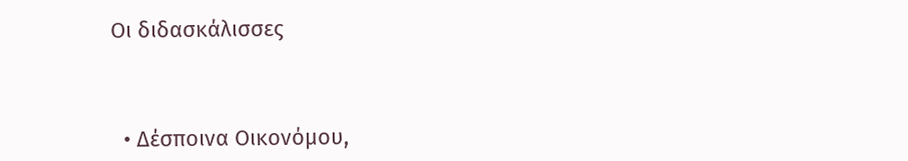Οι διδασκάλισσες



  • Δέσποινα Οικονόμου,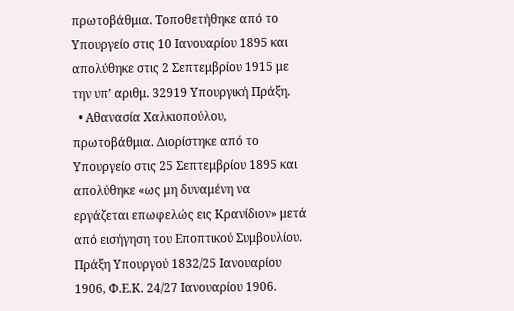πρωτοβάθμια. Τοποθετήθηκε από το Υπουργείο στις 10 Ιανουαρίου 1895 και απολύθηκε στις 2 Σεπτεμβρίου 1915 με την υπ’ αριθμ. 32919 Υπουργική Πράξη.
  • Αθανασία Χαλκιοπούλου, πρωτοβάθμια. Διορίστηκε από το Υπουργείο στις 25 Σεπτεμβρίου 1895 και απολύθηκε «ως μη δυναμένη να εργάζεται επωφελώς εις Κρανίδιον» μετά από εισήγηση του Εποπτικού Συμβουλίου. Πράξη Υπουργού 1832/25 Ιανουαρίου 1906, Φ.Ε.Κ. 24/27 Ιανουαρίου 1906.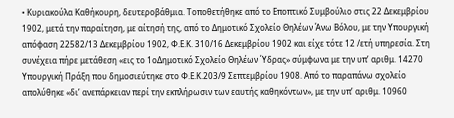• Κυριακούλα Καθήκουρη, δευτεροβάθμια. Τοποθετήθηκε από το Εποπτικό Συμβούλιο στις 22 Δεκεμβρίου 1902, μετά την παραίτηση, με αίτησή της, από το Δημοτικό Σχολείο Θηλέων Άνω Βόλου, με την Υπουργική απόφαση 22582/13 Δεκεμβρίου 1902, Φ.Ε.Κ. 310/16 Δεκεμβρίου 1902 και είχε τότε 12 /ετή υπηρεσία. Στη συνέχεια πήρε μετάθεση «εις το 1οΔημοτικό Σχολείο Θηλέων Ύδρας» σύμφωνα με την υπ’ αριθμ. 14270 Υπουργική Πράξη που δημοσιεύτηκε στο Φ.Ε.Κ.203/9 Σεπτεμβρίου 1908. Από το παραπάνω σχολείο απολύθηκε «δι’ ανεπάρκειαν περί την εκπλήρωσιν των εαυτής καθηκόντων», με την υπ’ αριθμ. 10960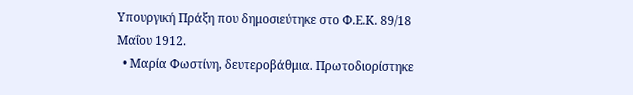Υπουργική Πράξη που δημοσιεύτηκε στο Φ.Ε.Κ. 89/18 Μαΐου 1912.
  • Μαρία Φωστίνη, δευτεροβάθμια. Πρωτοδιορίστηκε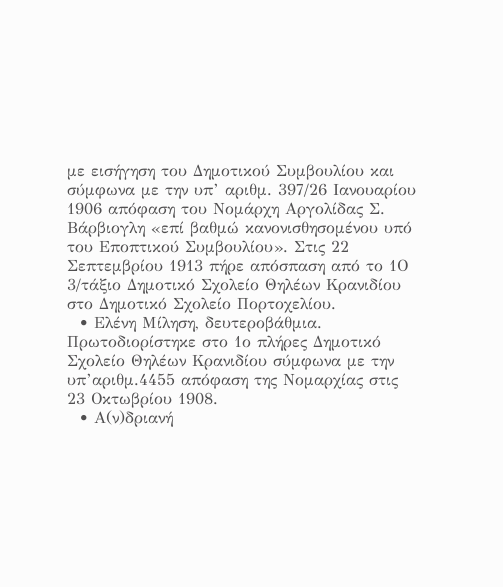με εισήγηση του Δημοτικού Συμβουλίου και σύμφωνα με την υπ’ αριθμ. 397/26 Ιανουαρίου 1906 απόφαση του Νομάρχη Αργολίδας Σ. Βάρβιογλη «επί βαθμώ κανονισθησομένου υπό του Εποπτικού Συμβουλίου». Στις 22 Σεπτεμβρίου 1913 πήρε απόσπαση από το 1Ο 3/τάξιο Δημοτικό Σχολείο Θηλέων Κρανιδίου στο Δημοτικό Σχολείο Πορτοχελίου.
  • Ελένη Μίληση, δευτεροβάθμια. Πρωτοδιορίστηκε στο 1ο πλήρες Δημοτικό Σχολείο Θηλέων Κρανιδίου σύμφωνα με την υπ’αριθμ.4455 απόφαση της Νομαρχίας στις 23 Οκτωβρίου 1908.
  • Α(ν)δριανή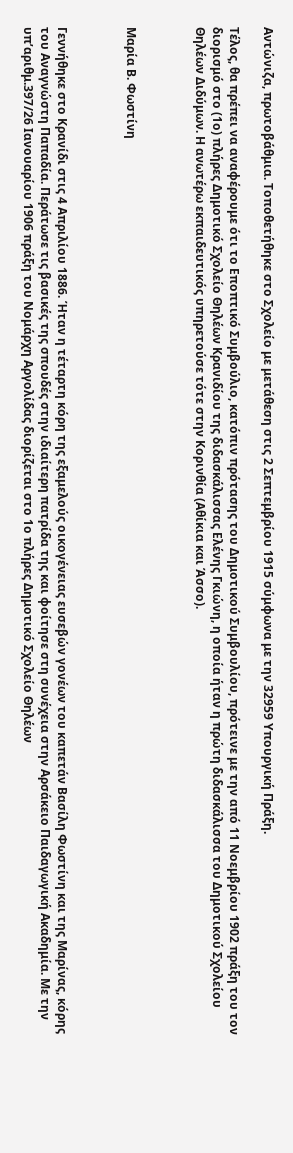Αντώνιζα, πρωτοβάθμια. Τοποθετήθηκε στο Σχολείο με μετάθεση στις 2 Σεπτεμβρίου 1915 σύμφωνα με την 32959 Υπουργική Πράξη.

Τέλος, θα πρέπει να αναφέρουμε ότι το Εποπτικό Συμβούλιο, κατόπιν πρότασης του Δημοτικού Συμβουλίου, πρότεινε με την από 11 Νοεμβρίου 1902 πράξη του τον διορισμό στο (1ο) πλήρες Δημοτικό Σχολείο Θηλέων Κρανιδίου της διδασκάλισσας Ελένης Γκιώνη, η οποία ήταν η πρώτη διδασκάλισσα του Δημοτικού Σχολείου Θηλέων Διδύμων. Η ανωτέρω εκπαιδευτικός υπηρετούσε τότε στην Κορινθία (Αθίκια και Άσσο).



Μαρία Β. Φωστίνη



Γεννήθηκε στο Κρανίδι στις 4 Απριλίου 1886. Ήταν η τέταρτη κόρη της εξαμελούς οικογένειας ευσεβών γονέων του καπετάν Βασίλη Φωστίνη και της Μαρίνας, κόρης του Αναγνώστη Παπαδία. Περάτωσε τις βασικές της σπουδές στην ιδιαίτερη πατρίδα της και φοίτησε στη συνέχεια στην Αρσάκειο Παιδαγωγική Ακαδημία. Με την υπ’αριθμ.397/26 Ιανουαρίου 1906 πράξη του Νομάρχη Αργολίδας διορίζεται στο 1ο πλήρες Δημοτικό Σχολείο Θηλέων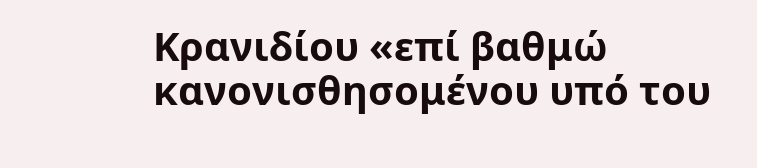Κρανιδίου «επί βαθμώ κανονισθησομένου υπό του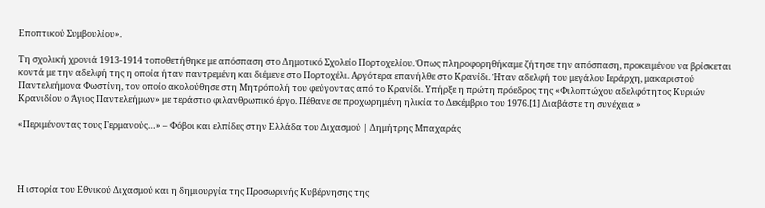Εποπτικού Συμβουλίου».

Τη σχολική χρονιά 1913-1914 τοποθετήθηκε με απόσπαση στο Δημοτικό Σχολείο Πορτοχελίου. Όπως πληροφορηθήκαμε ζήτησε την απόσπαση, προκειμένου να βρίσκεται κοντά με την αδελφή της η οποία ήταν παντρεμένη και διέμενε στο Πορτοχέλι. Αργότερα επανήλθε στο Κρανίδι. Ήταν αδελφή του μεγάλου Ιεράρχη, μακαριστού Παντελεήμονα Φωστίνη, τον οποίο ακολούθησε στη Μητρόπολή του φεύγοντας από το Κρανίδι. Υπήρξε η πρώτη πρόεδρος της «Φιλοπτώχου αδελφότητος Κυριών Κρανιδίου ο Άγιος Παντελεήμων» με τεράστιο φιλανθρωπικό έργο. Πέθανε σε προχωρημένη ηλικία το Δεκέμβριο του 1976.[1] Διαβάστε τη συνέχεια »

«Περιμένοντας τους Γερμανούς…» – Φόβοι και ελπίδες στην Ελλάδα του Διχασμού | Δημήτρης Μπαχαράς




Η ιστορία του Εθνικού Διχασμού και η δημιουργία της Προσωρινής Κυβέρνησης της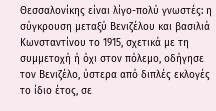Θεσσαλονίκης είναι λίγο-πολύ γνωστές: η σύγκρουση μεταξύ Βενιζέλου και βασιλιά Κωνσταντίνου το 1915, σχετικά με τη συμμετοχή ή όχι στον πόλεμο, οδήγησε τον Βενιζέλο, ύστερα από διπλές εκλογές το ίδιο έτος, σε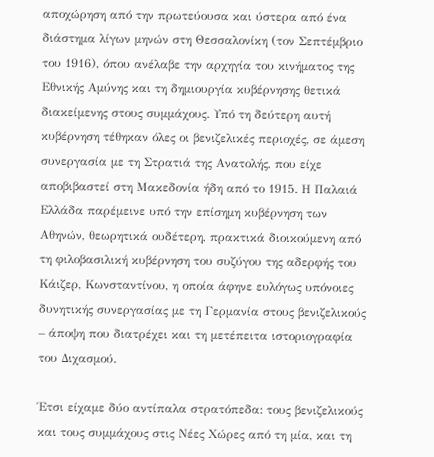αποχώρηση από την πρωτεύουσα και ύστερα από ένα διάστημα λίγων μηνών στη Θεσσαλονίκη (τον Σεπτέμβριο του 1916), όπου ανέλαβε την αρχηγία του κινήματος της Εθνικής Αμύνης και τη δημιουργία κυβέρνησης θετικά διακείμενης στους συμμάχους. Υπό τη δεύτερη αυτή κυβέρνηση τέθηκαν όλες οι βενιζελικές περιοχές, σε άμεση συνεργασία με τη Στρατιά της Ανατολής, που είχε αποβιβαστεί στη Μακεδονία ήδη από το 1915. Η Παλαιά Ελλάδα παρέμεινε υπό την επίσημη κυβέρνηση των Αθηνών, θεωρητικά ουδέτερη, πρακτικά διοικούμενη από τη φιλοβασιλική κυβέρνηση του συζύγου της αδερφής του Κάιζερ, Κωνσταντίνου, η οποία άφηνε ευλόγως υπόνοιες δυνητικής συνεργασίας με τη Γερμανία στους βενιζελικούς – άποψη που διατρέχει και τη μετέπειτα ιστοριογραφία του Διχασμού.

Έτσι είχαμε δύο αντίπαλα στρατόπεδα: τους βενιζελικούς και τους συμμάχους στις Νέες Χώρες από τη μία, και τη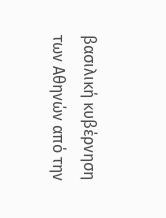βασιλική κυβέρνηση των Αθηνών από την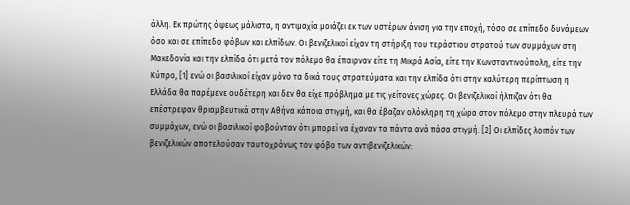άλλη. Εκ πρώτης όψεως μάλιστα, η αντιμαχία μοιάζει εκ των υστέρων άνιση για την εποχή, τόσο σε επίπεδο δυνάμεων όσο και σε επίπεδο φόβων και ελπίδων. Οι βενιζελικοί είχαν τη στήριξη του τεράστιου στρατού των συμμάχων στη Μακεδονία και την ελπίδα ότι μετά τον πόλεμο θα έπαιρναν είτε τη Μικρά Ασία, είτε την Κωνσταντινούπολη, είτε την Κύπρο, [1] ενώ οι βασιλικοί είχαν μόνο τα δικά τους στρατεύματα και την ελπίδα ότι στην καλύτερη περίπτωση η Ελλάδα θα παρέμενε ουδέτερη και δεν θα είχε πρόβλημα με τις γείτονες χώρες. Οι βενιζελικοί ήλπιζαν ότι θα επέστρεφαν θριαμβευτικά στην Αθήνα κάποια στιγμή, και θα έβαζαν ολόκληρη τη χώρα στον πόλεμο στην πλευρά των συμμάχων, ενώ οι βασιλικοί φοβούνταν ότι μπορεί να έχαναν τα πάντα ανά πάσα στιγμή. [2] Οι ελπίδες λοιπόν των βενιζελικών αποτελούσαν ταυτοχρόνως τον φόβο των αντιβενιζελικών: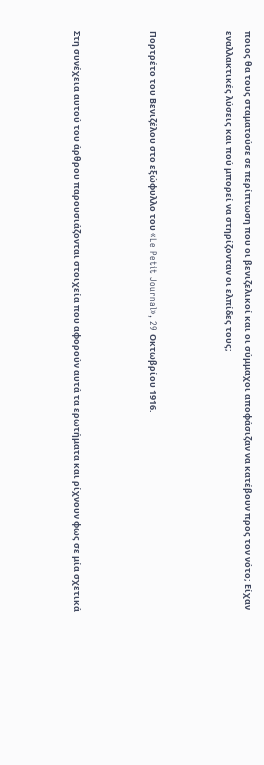ποιος θα τους σταματούσε σε περίπτωση που οι βενιζελικοί και οι σύμμαχοι αποφάσιζαν να κατέβουν προς τον νότο; Είχαν εναλλακτικές λύσεις και πού μπορεί να στηρίζονταν οι ελπίδες τους;



Πορτρέτο του Βενιζέλου στο εξώφυλλο του «Le Petit Journal», 29 Οκτωβρίου 1916.



Στη συνέχεια αυτού του άρθρου παρουσιάζονται στοιχεία που αφορούν αυτά τα ερωτήματα και ρίχνουν φως σε μία σχετικά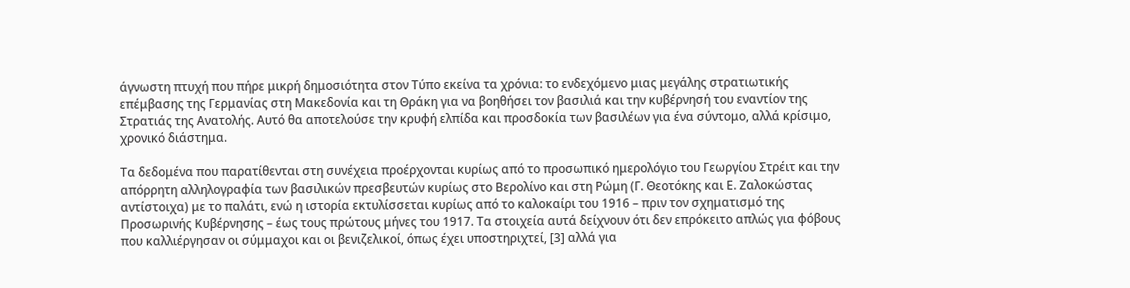άγνωστη πτυχή που πήρε μικρή δημοσιότητα στον Τύπο εκείνα τα χρόνια: το ενδεχόμενο μιας μεγάλης στρατιωτικής επέμβασης της Γερμανίας στη Μακεδονία και τη Θράκη για να βοηθήσει τον βασιλιά και την κυβέρνησή του εναντίον της Στρατιάς της Ανατολής. Αυτό θα αποτελούσε την κρυφή ελπίδα και προσδοκία των βασιλέων για ένα σύντομο, αλλά κρίσιμο, χρονικό διάστημα.

Τα δεδομένα που παρατίθενται στη συνέχεια προέρχονται κυρίως από το προσωπικό ημερολόγιο του Γεωργίου Στρέιτ και την απόρρητη αλληλογραφία των βασιλικών πρεσβευτών κυρίως στο Βερολίνο και στη Ρώμη (Γ. Θεοτόκης και Ε. Ζαλοκώστας αντίστοιχα) με το παλάτι, ενώ η ιστορία εκτυλίσσεται κυρίως από το καλοκαίρι του 1916 – πριν τον σχηματισμό της Προσωρινής Κυβέρνησης – έως τους πρώτους μήνες του 1917. Τα στοιχεία αυτά δείχνουν ότι δεν επρόκειτο απλώς για φόβους που καλλιέργησαν οι σύμμαχοι και οι βενιζελικοί, όπως έχει υποστηριχτεί, [3] αλλά για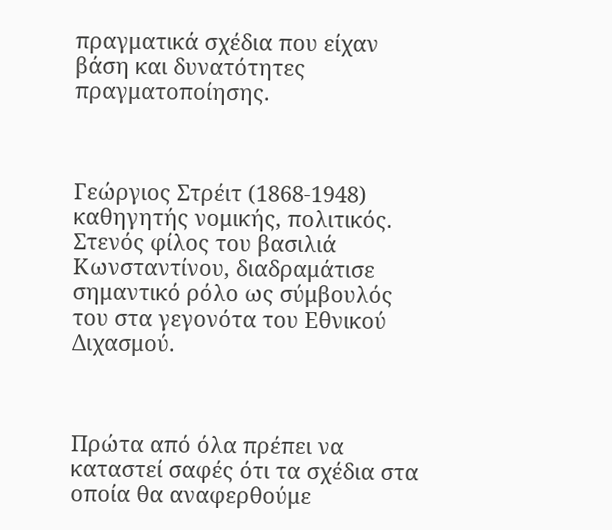πραγματικά σχέδια που είχαν βάση και δυνατότητες πραγματοποίησης.



Γεώργιος Στρέιτ (1868-1948) καθηγητής νομικής, πολιτικός. Στενός φίλος του βασιλιά Κωνσταντίνου, διαδραμάτισε σημαντικό ρόλο ως σύμβουλός του στα γεγονότα του Εθνικού Διχασμού.



Πρώτα από όλα πρέπει να καταστεί σαφές ότι τα σχέδια στα οποία θα αναφερθούμε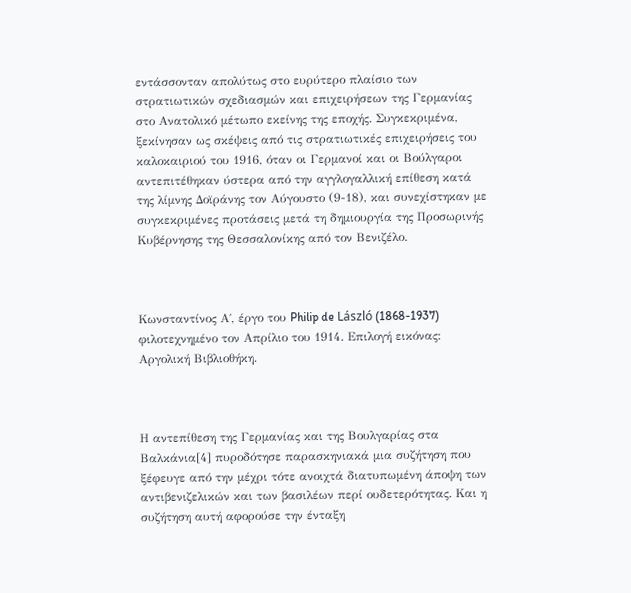εντάσσονταν απολύτως στο ευρύτερο πλαίσιο των στρατιωτικών σχεδιασμών και επιχειρήσεων της Γερμανίας στο Ανατολικό μέτωπο εκείνης της εποχής. Συγκεκριμένα, ξεκίνησαν ως σκέψεις από τις στρατιωτικές επιχειρήσεις του καλοκαιριού του 1916, όταν οι Γερμανοί και οι Βούλγαροι αντεπιτέθηκαν ύστερα από την αγγλογαλλική επίθεση κατά της λίμνης Δοϊράνης τον Αύγουστο (9-18), και συνεχίστηκαν με συγκεκριμένες προτάσεις μετά τη δημιουργία της Προσωρινής Κυβέρνησης της Θεσσαλονίκης από τον Βενιζέλο.



Κωνσταντίνος Α΄, έργο του Philip de László (1868-1937) φιλοτεχνημένο τον Απρίλιο του 1914. Επιλογή εικόνας: Αργολική Βιβλιοθήκη.



Η αντεπίθεση της Γερμανίας και της Βουλγαρίας στα Βαλκάνια[4] πυροδότησε παρασκηνιακά μια συζήτηση που ξέφευγε από την μέχρι τότε ανοιχτά διατυπωμένη άποψη των αντιβενιζελικών και των βασιλέων περί ουδετερότητας. Και η συζήτηση αυτή αφορούσε την ένταξη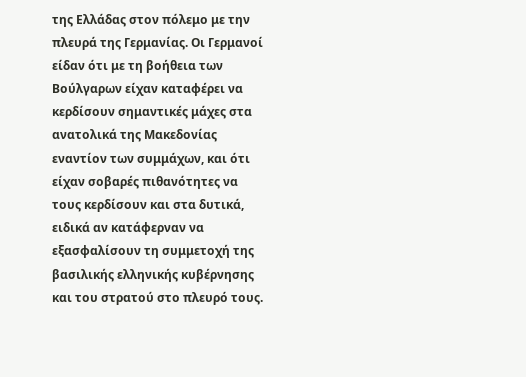της Ελλάδας στον πόλεμο με την πλευρά της Γερμανίας. Οι Γερμανοί είδαν ότι με τη βοήθεια των Βούλγαρων είχαν καταφέρει να κερδίσουν σημαντικές μάχες στα ανατολικά της Μακεδονίας εναντίον των συμμάχων, και ότι είχαν σοβαρές πιθανότητες να τους κερδίσουν και στα δυτικά, ειδικά αν κατάφερναν να εξασφαλίσουν τη συμμετοχή της βασιλικής ελληνικής κυβέρνησης και του στρατού στο πλευρό τους.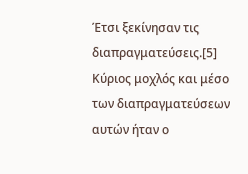Έτσι ξεκίνησαν τις διαπραγματεύσεις.[5] Κύριος μοχλός και μέσο των διαπραγματεύσεων αυτών ήταν ο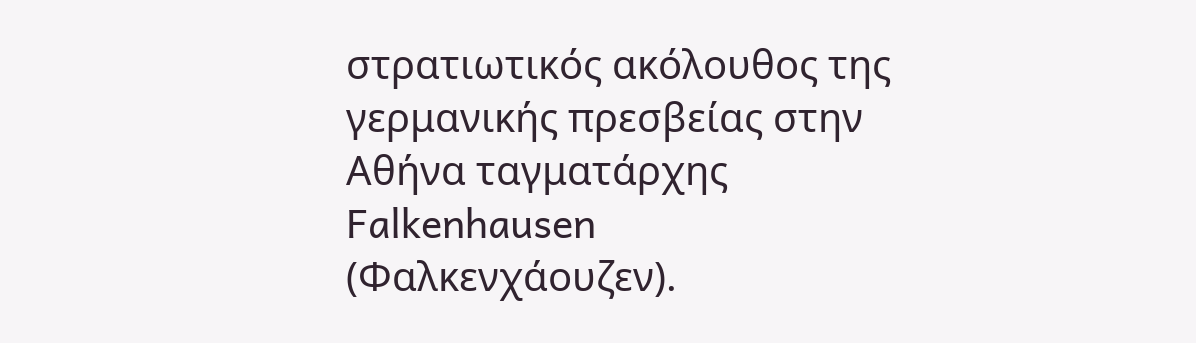στρατιωτικός ακόλουθος της γερμανικής πρεσβείας στην Αθήνα ταγματάρχης Falkenhausen (Φαλκενχάουζεν).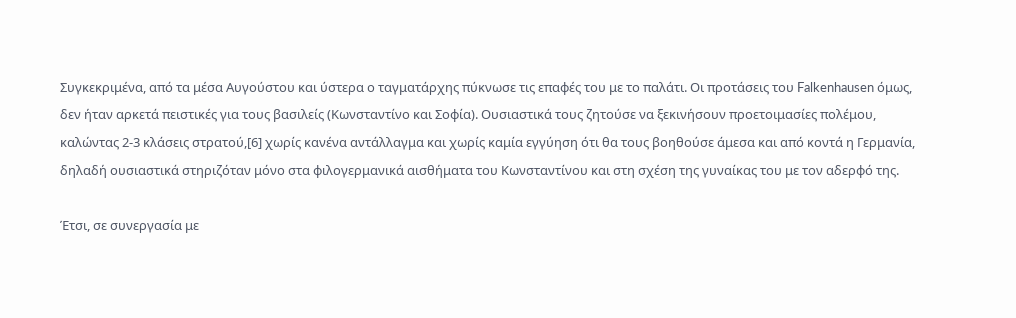Συγκεκριμένα, από τα μέσα Αυγούστου και ύστερα ο ταγματάρχης πύκνωσε τις επαφές του με το παλάτι. Οι προτάσεις του Falkenhausen όμως, δεν ήταν αρκετά πειστικές για τους βασιλείς (Κωνσταντίνο και Σοφία). Ουσιαστικά τους ζητούσε να ξεκινήσουν προετοιμασίες πολέμου, καλώντας 2-3 κλάσεις στρατού,[6] χωρίς κανένα αντάλλαγμα και χωρίς καμία εγγύηση ότι θα τους βοηθούσε άμεσα και από κοντά η Γερμανία, δηλαδή ουσιαστικά στηριζόταν μόνο στα φιλογερμανικά αισθήματα του Κωνσταντίνου και στη σχέση της γυναίκας του με τον αδερφό της.

Έτσι, σε συνεργασία με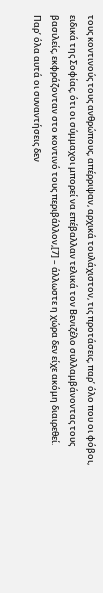τους κοντινούς τους ανθρώπους, απέρριψαν, αρχικά τουλάχιστον, τις προτάσεις, παρ’ όλο που οι φόβοι, ειδικά της Σοφίας, ότι οι σύμμαχοι μπορεί να επέβαλλαν τελικά τον Βενιζέλο συλλαμβάνοντας τους βασιλείς, εκφράζονταν στο κοντινό τους περιβάλλον,[7] – άλλωστε η χώρα δεν είχε ακόμη διαιρεθεί. Παρ’ όλα αυτά οι συναντήσεις δεν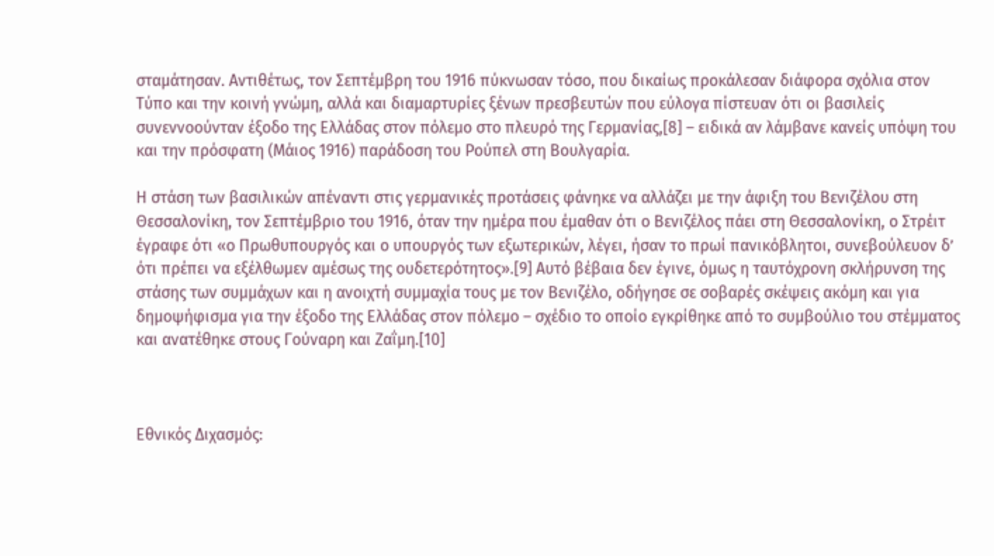σταμάτησαν. Αντιθέτως, τον Σεπτέμβρη του 1916 πύκνωσαν τόσο, που δικαίως προκάλεσαν διάφορα σχόλια στον Τύπο και την κοινή γνώμη, αλλά και διαμαρτυρίες ξένων πρεσβευτών που εύλογα πίστευαν ότι οι βασιλείς συνεννοούνταν έξοδο της Ελλάδας στον πόλεμο στο πλευρό της Γερμανίας,[8] – ειδικά αν λάμβανε κανείς υπόψη του και την πρόσφατη (Μάιος 1916) παράδοση του Ρούπελ στη Βουλγαρία.

Η στάση των βασιλικών απέναντι στις γερμανικές προτάσεις φάνηκε να αλλάζει με την άφιξη του Βενιζέλου στη Θεσσαλονίκη, τον Σεπτέμβριο του 1916, όταν την ημέρα που έμαθαν ότι ο Βενιζέλος πάει στη Θεσσαλονίκη, ο Στρέιτ έγραφε ότι «ο Πρωθυπουργός και ο υπουργός των εξωτερικών, λέγει, ήσαν το πρωί πανικόβλητοι, συνεβούλευον δ’ ότι πρέπει να εξέλθωμεν αμέσως της ουδετερότητος».[9] Αυτό βέβαια δεν έγινε, όμως η ταυτόχρονη σκλήρυνση της στάσης των συμμάχων και η ανοιχτή συμμαχία τους με τον Βενιζέλο, οδήγησε σε σοβαρές σκέψεις ακόμη και για δημοψήφισμα για την έξοδο της Ελλάδας στον πόλεμο – σχέδιο το οποίο εγκρίθηκε από το συμβούλιο του στέμματος και ανατέθηκε στους Γούναρη και Ζαΐμη.[10]



Εθνικός Διχασμός: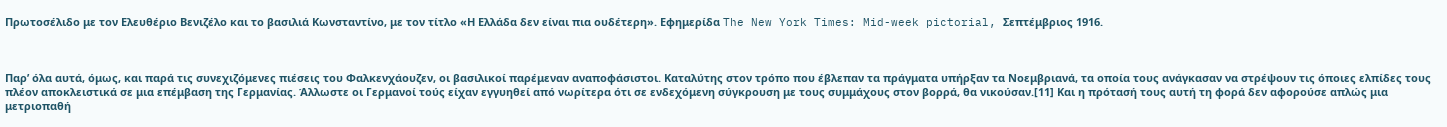Πρωτοσέλιδο με τον Ελευθέριο Βενιζέλο και το βασιλιά Κωνσταντίνο, με τον τίτλο «Η Ελλάδα δεν είναι πια ουδέτερη». Εφημερίδα The New York Times: Mid-week pictorial, Σεπτέμβριος 1916.



Παρ’ όλα αυτά, όμως, και παρά τις συνεχιζόμενες πιέσεις του Φαλκενχάουζεν, οι βασιλικοί παρέμεναν αναποφάσιστοι. Καταλύτης στον τρόπο που έβλεπαν τα πράγματα υπήρξαν τα Νοεμβριανά, τα οποία τους ανάγκασαν να στρέψουν τις όποιες ελπίδες τους πλέον αποκλειστικά σε μια επέμβαση της Γερμανίας. Άλλωστε οι Γερμανοί τούς είχαν εγγυηθεί από νωρίτερα ότι σε ενδεχόμενη σύγκρουση με τους συμμάχους στον βορρά, θα νικούσαν.[11] Και η πρότασή τους αυτή τη φορά δεν αφορούσε απλώς μια μετριοπαθή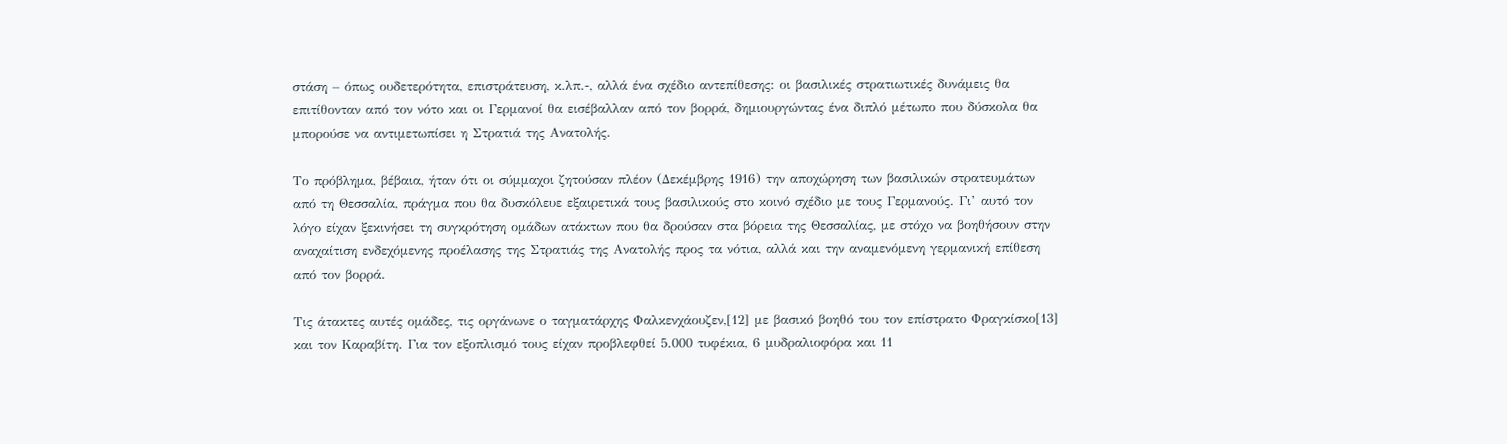στάση – όπως ουδετερότητα, επιστράτευση, κ.λπ.-, αλλά ένα σχέδιο αντεπίθεσης: οι βασιλικές στρατιωτικές δυνάμεις θα επιτίθονταν από τον νότο και οι Γερμανοί θα εισέβαλλαν από τον βορρά, δημιουργώντας ένα διπλό μέτωπο που δύσκολα θα μπορούσε να αντιμετωπίσει η Στρατιά της Ανατολής.

Το πρόβλημα, βέβαια, ήταν ότι οι σύμμαχοι ζητούσαν πλέον (Δεκέμβρης 1916) την αποχώρηση των βασιλικών στρατευμάτων από τη Θεσσαλία, πράγμα που θα δυσκόλευε εξαιρετικά τους βασιλικούς στο κοινό σχέδιο με τους Γερμανούς. Γι’ αυτό τον λόγο είχαν ξεκινήσει τη συγκρότηση ομάδων ατάκτων που θα δρούσαν στα βόρεια της Θεσσαλίας, με στόχο να βοηθήσουν στην αναχαίτιση ενδεχόμενης προέλασης της Στρατιάς της Ανατολής προς τα νότια, αλλά και την αναμενόμενη γερμανική επίθεση από τον βορρά.

Τις άτακτες αυτές ομάδες, τις οργάνωνε ο ταγματάρχης Φαλκενχάουζεν,[12] με βασικό βοηθό του τον επίστρατο Φραγκίσκο[13] και τον Καραβίτη. Για τον εξοπλισμό τους είχαν προβλεφθεί 5.000 τυφέκια, 6 μυδραλιοφόρα και 11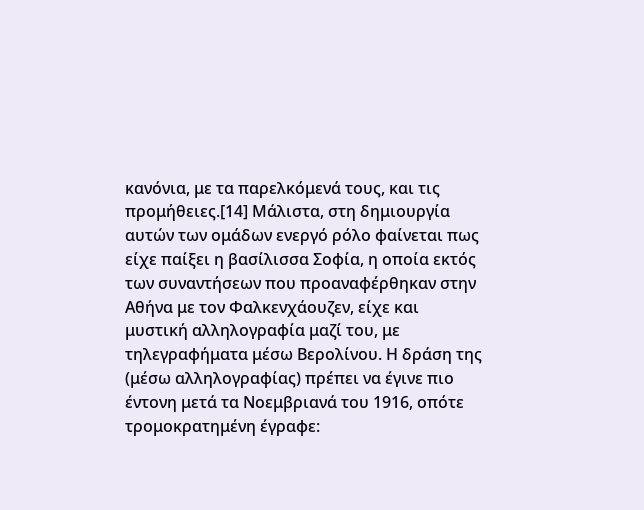κανόνια, με τα παρελκόμενά τους, και τις προμήθειες.[14] Μάλιστα, στη δημιουργία αυτών των ομάδων ενεργό ρόλο φαίνεται πως είχε παίξει η βασίλισσα Σοφία, η οποία εκτός των συναντήσεων που προαναφέρθηκαν στην Αθήνα με τον Φαλκενχάουζεν, είχε και μυστική αλληλογραφία μαζί του, με τηλεγραφήματα μέσω Βερολίνου. Η δράση της (μέσω αλληλογραφίας) πρέπει να έγινε πιο έντονη μετά τα Νοεμβριανά του 1916, οπότε τρομοκρατημένη έγραφε: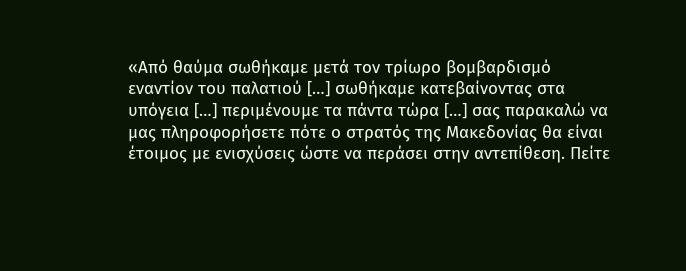«Από θαύμα σωθήκαμε μετά τον τρίωρο βομβαρδισμό εναντίον του παλατιού […] σωθήκαμε κατεβαίνοντας στα υπόγεια […] περιμένουμε τα πάντα τώρα […] σας παρακαλώ να μας πληροφορήσετε πότε ο στρατός της Μακεδονίας θα είναι έτοιμος με ενισχύσεις ώστε να περάσει στην αντεπίθεση. Πείτε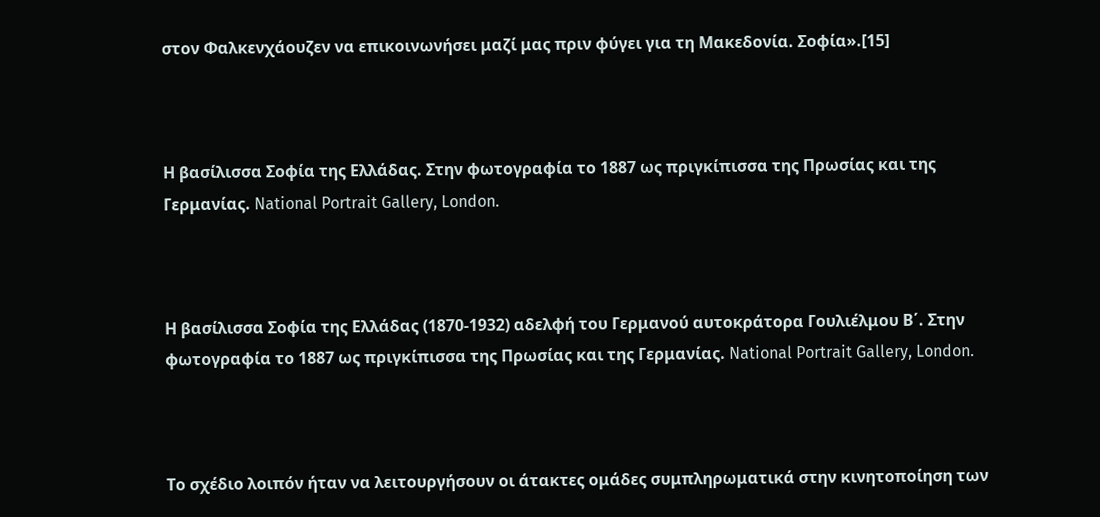στον Φαλκενχάουζεν να επικοινωνήσει μαζί μας πριν φύγει για τη Μακεδονία. Σοφία».[15]



Η βασίλισσα Σοφία της Ελλάδας. Στην φωτογραφία το 1887 ως πριγκίπισσα της Πρωσίας και της Γερμανίας. National Portrait Gallery, London.



Η βασίλισσα Σοφία της Ελλάδας (1870-1932) αδελφή του Γερμανού αυτοκράτορα Γουλιέλμου Β΄. Στην φωτογραφία το 1887 ως πριγκίπισσα της Πρωσίας και της Γερμανίας. National Portrait Gallery, London.



Το σχέδιο λοιπόν ήταν να λειτουργήσουν οι άτακτες ομάδες συμπληρωματικά στην κινητοποίηση των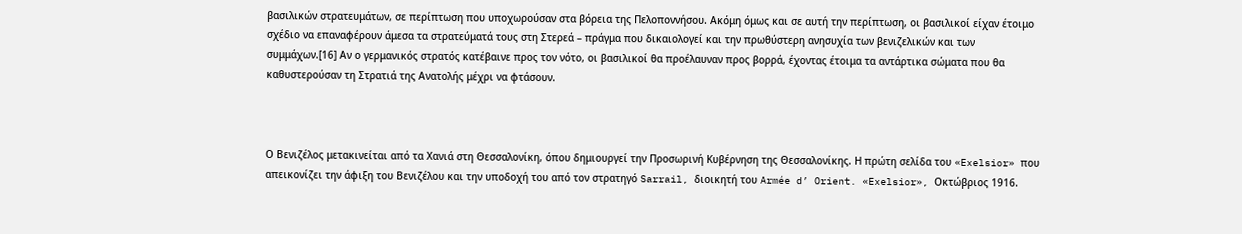βασιλικών στρατευμάτων, σε περίπτωση που υποχωρούσαν στα βόρεια της Πελοποννήσου. Ακόμη όμως και σε αυτή την περίπτωση, οι βασιλικοί είχαν έτοιμο σχέδιο να επαναφέρουν άμεσα τα στρατεύματά τους στη Στερεά – πράγμα που δικαιολογεί και την πρωθύστερη ανησυχία των βενιζελικών και των συμμάχων.[16] Αν ο γερμανικός στρατός κατέβαινε προς τον νότο, οι βασιλικοί θα προέλαυναν προς βορρά, έχοντας έτοιμα τα αντάρτικα σώματα που θα καθυστερούσαν τη Στρατιά της Ανατολής μέχρι να φτάσουν.



Ο Βενιζέλος μετακινείται από τα Χανιά στη Θεσσαλονίκη, όπου δημιουργεί την Προσωρινή Κυβέρνηση της Θεσσαλονίκης. Η πρώτη σελίδα του «Exelsior» που απεικονίζει την άφιξη του Βενιζέλου και την υποδοχή του από τον στρατηγό Sarrail, διοικητή του Armée d’ Orient. «Exelsior», Οκτώβριος 1916.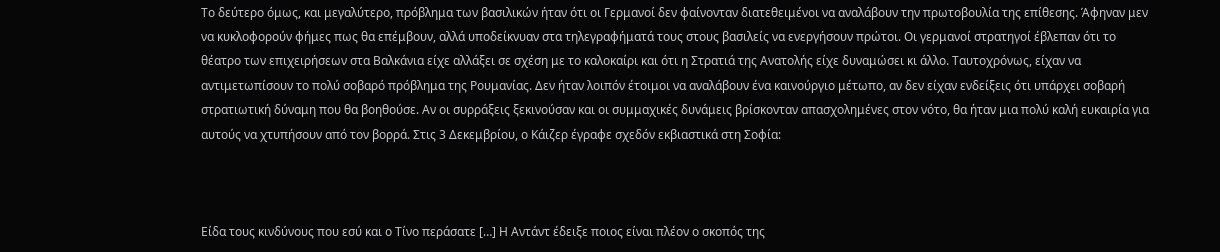Το δεύτερο όμως, και μεγαλύτερο, πρόβλημα των βασιλικών ήταν ότι οι Γερμανοί δεν φαίνονταν διατεθειμένοι να αναλάβουν την πρωτοβουλία της επίθεσης. Άφηναν μεν να κυκλοφορούν φήμες πως θα επέμβουν, αλλά υποδείκνυαν στα τηλεγραφήματά τους στους βασιλείς να ενεργήσουν πρώτοι. Οι γερμανοί στρατηγοί έβλεπαν ότι το θέατρο των επιχειρήσεων στα Βαλκάνια είχε αλλάξει σε σχέση με το καλοκαίρι και ότι η Στρατιά της Ανατολής είχε δυναμώσει κι άλλο. Ταυτοχρόνως, είχαν να αντιμετωπίσουν το πολύ σοβαρό πρόβλημα της Ρουμανίας. Δεν ήταν λοιπόν έτοιμοι να αναλάβουν ένα καινούργιο μέτωπο, αν δεν είχαν ενδείξεις ότι υπάρχει σοβαρή στρατιωτική δύναμη που θα βοηθούσε. Αν οι συρράξεις ξεκινούσαν και οι συμμαχικές δυνάμεις βρίσκονταν απασχολημένες στον νότο, θα ήταν μια πολύ καλή ευκαιρία για αυτούς να χτυπήσουν από τον βορρά. Στις 3 Δεκεμβρίου, ο Κάιζερ έγραφε σχεδόν εκβιαστικά στη Σοφία:



Είδα τους κινδύνους που εσύ και ο Τίνο περάσατε […] Η Αντάντ έδειξε ποιος είναι πλέον ο σκοπός της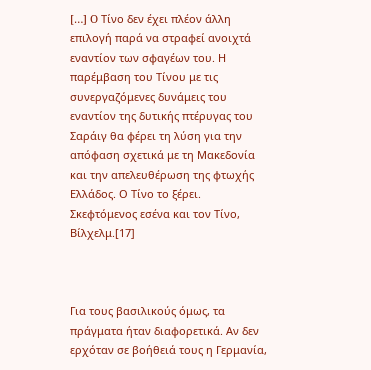[…] O Τίνο δεν έχει πλέον άλλη επιλογή παρά να στραφεί ανοιχτά εναντίον των σφαγέων του. Η παρέμβαση του Τίνου με τις συνεργαζόμενες δυνάμεις του εναντίον της δυτικής πτέρυγας του Σαράιγ θα φέρει τη λύση για την απόφαση σχετικά με τη Μακεδονία και την απελευθέρωση της φτωχής Ελλάδος. Ο Τίνο το ξέρει. Σκεφτόμενος εσένα και τον Τίνο, Βίλχελμ.[17]



Για τους βασιλικούς όμως, τα πράγματα ήταν διαφορετικά. Αν δεν ερχόταν σε βοήθειά τους η Γερμανία,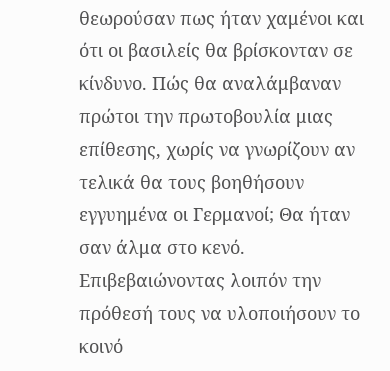θεωρούσαν πως ήταν χαμένοι και ότι οι βασιλείς θα βρίσκονταν σε κίνδυνο. Πώς θα αναλάμβαναν πρώτοι την πρωτοβουλία μιας επίθεσης, χωρίς να γνωρίζουν αν τελικά θα τους βοηθήσουν εγγυημένα οι Γερμανοί; Θα ήταν σαν άλμα στο κενό. Επιβεβαιώνοντας λοιπόν την πρόθεσή τους να υλοποιήσουν το κοινό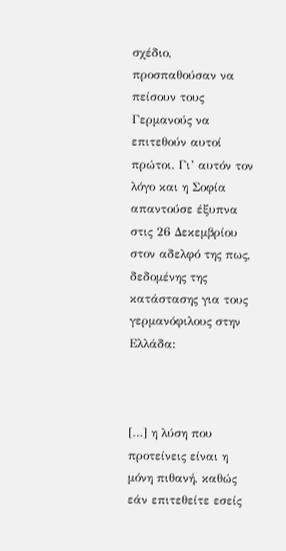σχέδιο, προσπαθούσαν να πείσουν τους Γερμανούς να επιτεθούν αυτοί πρώτοι. Γι’ αυτόν τον λόγο και η Σοφία απαντούσε έξυπνα στις 26 Δεκεμβρίου στον αδελφό της πως, δεδομένης της κατάστασης για τους γερμανόφιλους στην Ελλάδα:



[…] η λύση που προτείνεις είναι η μόνη πιθανή, καθώς εάν επιτεθείτε εσείς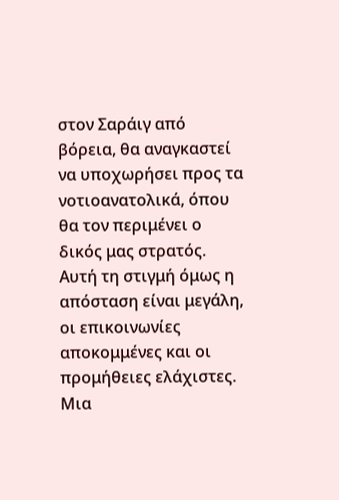στον Σαράιγ από βόρεια, θα αναγκαστεί να υποχωρήσει προς τα νοτιοανατολικά, όπου θα τον περιμένει ο δικός μας στρατός. Αυτή τη στιγμή όμως η απόσταση είναι μεγάλη, οι επικοινωνίες αποκομμένες και οι προμήθειες ελάχιστες. Μια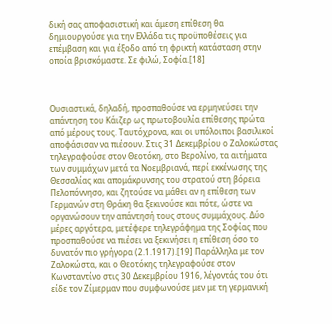δική σας αποφασιστική και άμεση επίθεση θα δημιουργούσε για την Ελλάδα τις προϋποθέσεις για επέμβαση και για έξοδο από τη φρικτή κατάσταση στην οποία βρισκόμαστε. Σε φιλώ, Σοφία.[18]



Ουσιαστικά, δηλαδή, προσπαθούσε να ερμηνεύσει την απάντηση του Κάιζερ ως πρωτοβουλία επίθεσης πρώτα από μέρους τους. Ταυτόχρονα, και οι υπόλοιποι βασιλικοί αποφάσισαν να πιέσουν. Στις 31 Δεκεμβρίου ο Ζαλοκώστας τηλεγραφούσε στον Θεοτόκη, στο Βερολίνο, τα αιτήματα των συμμάχων μετά τα Νοεμβριανά, περί εκκένωσης της Θεσσαλίας και απομάκρυνσης του στρατού στη βόρεια Πελοπόννησο, και ζητούσε να μάθει αν η επίθεση των Γερμανών στη Θράκη θα ξεκινούσε και πότε, ώστε να οργανώσουν την απάντησή τους στους συμμάχους. Δύο μέρες αργότερα, μετέφερε τηλεγράφημα της Σοφίας που προσπαθούσε να πιέσει να ξεκινήσει η επίθεση όσο το δυνατόν πιο γρήγορα (2.1.1917).[19] Παράλληλα με τον Ζαλοκώστα, και ο Θεοτόκης τηλεγραφούσε στον Κωνσταντίνο στις 30 Δεκεμβρίου 1916, λέγοντάς του ότι είδε τον Ζίμερμαν που συμφωνούσε μεν με τη γερμανική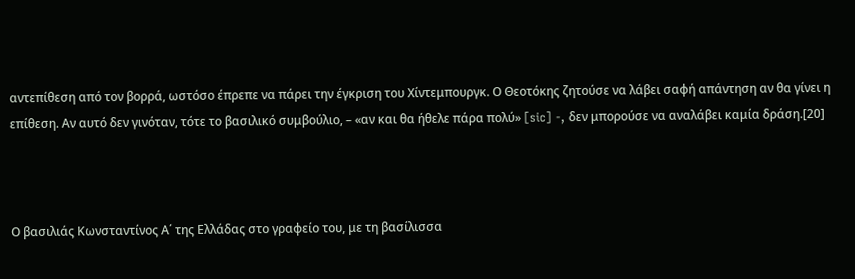αντεπίθεση από τον βορρά, ωστόσο έπρεπε να πάρει την έγκριση του Χίντεμπουργκ. Ο Θεοτόκης ζητούσε να λάβει σαφή απάντηση αν θα γίνει η επίθεση. Αν αυτό δεν γινόταν, τότε το βασιλικό συμβούλιο, – «αν και θα ήθελε πάρα πολύ» [sic] -, δεν μπορούσε να αναλάβει καμία δράση.[20]



Ο βασιλιάς Κωνσταντίνος Α΄ της Ελλάδας στο γραφείο του, με τη βασίλισσα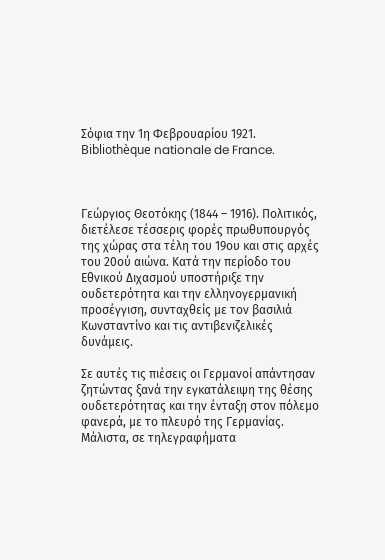Σόφια την 1η Φεβρουαρίου 1921. Bibliothèque nationale de France.



Γεώργιος Θεοτόκης (1844 – 1916). Πολιτικός, διετέλεσε τέσσερις φορές πρωθυπουργός της χώρας στα τέλη του 19ου και στις αρχές του 20ού αιώνα. Κατά την περίοδο του Εθνικού Διχασμού υποστήριξε την ουδετερότητα και την ελληνογερμανική προσέγγιση, συνταχθείς με τον βασιλιά Κωνσταντίνο και τις αντιβενιζελικές δυνάμεις.

Σε αυτές τις πιέσεις οι Γερμανοί απάντησαν ζητώντας ξανά την εγκατάλειψη της θέσης ουδετερότητας και την ένταξη στον πόλεμο φανερά, με το πλευρό της Γερμανίας. Μάλιστα, σε τηλεγραφήματα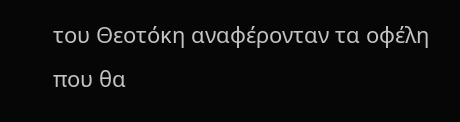του Θεοτόκη αναφέρονταν τα οφέλη που θα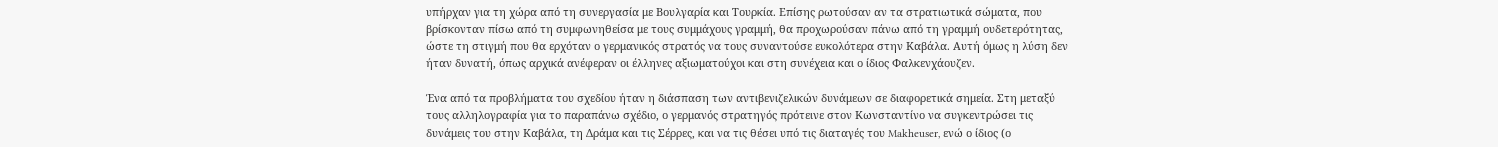υπήρχαν για τη χώρα από τη συνεργασία με Βουλγαρία και Τουρκία. Επίσης ρωτούσαν αν τα στρατιωτικά σώματα, που βρίσκονταν πίσω από τη συμφωνηθείσα με τους συμμάχους γραμμή, θα προχωρούσαν πάνω από τη γραμμή ουδετερότητας, ώστε τη στιγμή που θα ερχόταν ο γερμανικός στρατός να τους συναντούσε ευκολότερα στην Καβάλα. Αυτή όμως η λύση δεν ήταν δυνατή, όπως αρχικά ανέφεραν οι έλληνες αξιωματούχοι και στη συνέχεια και ο ίδιος Φαλκενχάουζεν.

Ένα από τα προβλήματα του σχεδίου ήταν η διάσπαση των αντιβενιζελικών δυνάμεων σε διαφορετικά σημεία. Στη μεταξύ τους αλληλογραφία για το παραπάνω σχέδιο, ο γερμανός στρατηγός πρότεινε στον Κωνσταντίνο να συγκεντρώσει τις δυνάμεις του στην Καβάλα, τη Δράμα και τις Σέρρες, και να τις θέσει υπό τις διαταγές του Makheuser, ενώ ο ίδιος (ο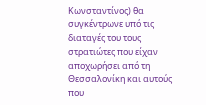Κωνσταντίνος) θα συγκέντρωνε υπό τις διαταγές του τους στρατιώτες που είχαν αποχωρήσει από τη Θεσσαλονίκη και αυτούς που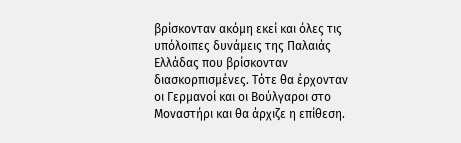βρίσκονταν ακόμη εκεί και όλες τις υπόλοιπες δυνάμεις της Παλαιάς Ελλάδας που βρίσκονταν διασκορπισμένες. Τότε θα έρχονταν οι Γερμανοί και οι Βούλγαροι στο Μοναστήρι και θα άρχιζε η επίθεση.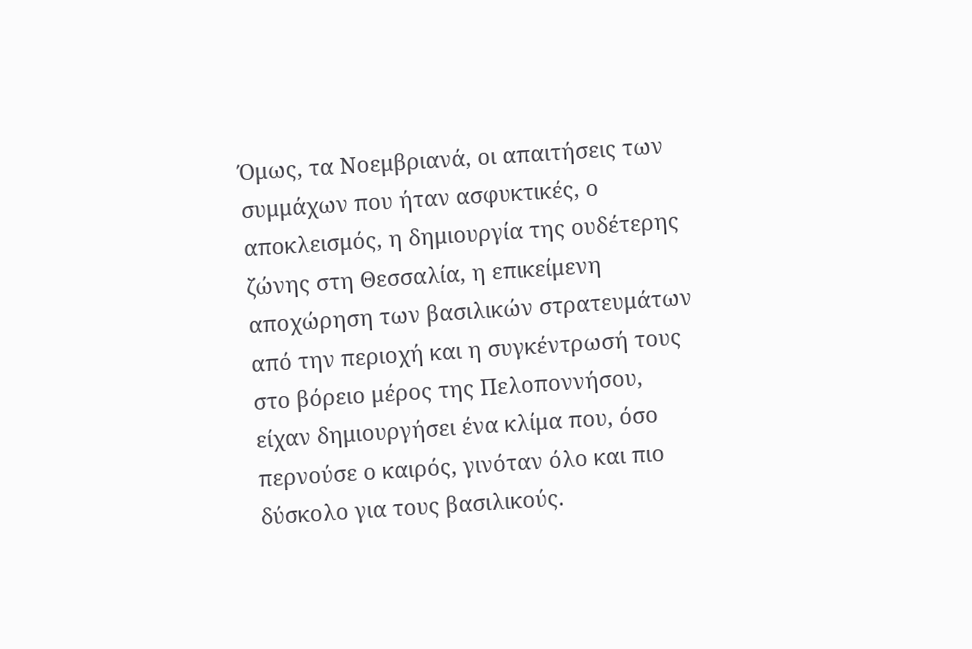Όμως, τα Νοεμβριανά, οι απαιτήσεις των συμμάχων που ήταν ασφυκτικές, ο αποκλεισμός, η δημιουργία της ουδέτερης ζώνης στη Θεσσαλία, η επικείμενη αποχώρηση των βασιλικών στρατευμάτων από την περιοχή και η συγκέντρωσή τους στο βόρειο μέρος της Πελοποννήσου, είχαν δημιουργήσει ένα κλίμα που, όσο περνούσε ο καιρός, γινόταν όλο και πιο δύσκολο για τους βασιλικούς.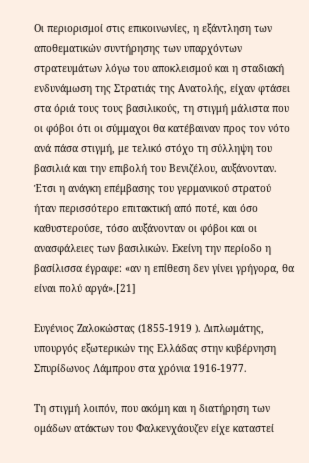Οι περιορισμοί στις επικοινωνίες, η εξάντληση των αποθεματικών συντήρησης των υπαρχόντων στρατευμάτων λόγω του αποκλεισμού και η σταδιακή ενδυνάμωση της Στρατιάς της Ανατολής, είχαν φτάσει στα όριά τους τους βασιλικούς, τη στιγμή μάλιστα που οι φόβοι ότι οι σύμμαχοι θα κατέβαιναν προς τον νότο ανά πάσα στιγμή, με τελικό στόχο τη σύλληψη του βασιλιά και την επιβολή του Βενιζέλου, αυξάνονταν. Έτσι η ανάγκη επέμβασης του γερμανικού στρατού ήταν περισσότερο επιτακτική από ποτέ, και όσο καθυστερούσε, τόσο αυξάνονταν οι φόβοι και οι ανασφάλειες των βασιλικών. Εκείνη την περίοδο η βασίλισσα έγραφε: «αν η επίθεση δεν γίνει γρήγορα, θα είναι πολύ αργά».[21]

Ευγένιος Ζαλοκώστας (1855-1919 ). Διπλωμάτης, υπουργός εξωτερικών της Ελλάδας στην κυβέρνηση Σπυρίδωνος Λάμπρου στα χρόνια 1916-1977.

Τη στιγμή λοιπόν, που ακόμη και η διατήρηση των ομάδων ατάκτων του Φαλκενχάουζεν είχε καταστεί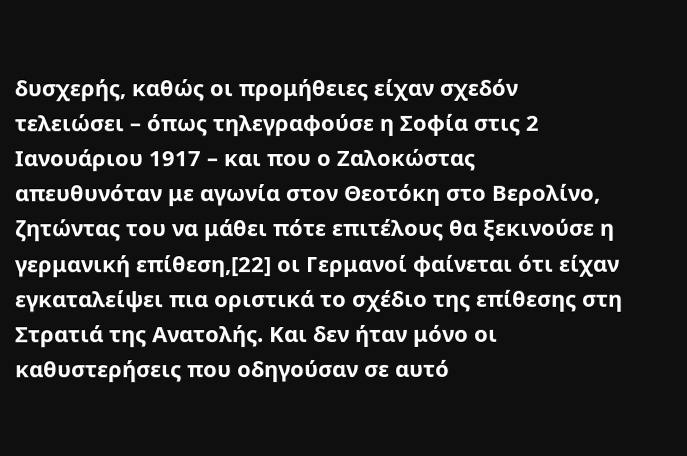δυσχερής, καθώς οι προμήθειες είχαν σχεδόν τελειώσει – όπως τηλεγραφούσε η Σοφία στις 2 Ιανουάριου 1917 – και που ο Ζαλοκώστας απευθυνόταν με αγωνία στον Θεοτόκη στο Βερολίνο, ζητώντας του να μάθει πότε επιτέλους θα ξεκινούσε η γερμανική επίθεση,[22] οι Γερμανοί φαίνεται ότι είχαν εγκαταλείψει πια οριστικά το σχέδιο της επίθεσης στη Στρατιά της Ανατολής. Και δεν ήταν μόνο οι καθυστερήσεις που οδηγούσαν σε αυτό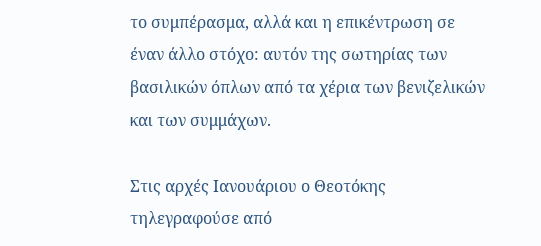το συμπέρασμα, αλλά και η επικέντρωση σε έναν άλλο στόχο: αυτόν της σωτηρίας των βασιλικών όπλων από τα χέρια των βενιζελικών και των συμμάχων.

Στις αρχές Ιανουάριου ο Θεοτόκης τηλεγραφούσε από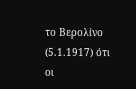το Βερολίνο (5.1.1917) ότι οι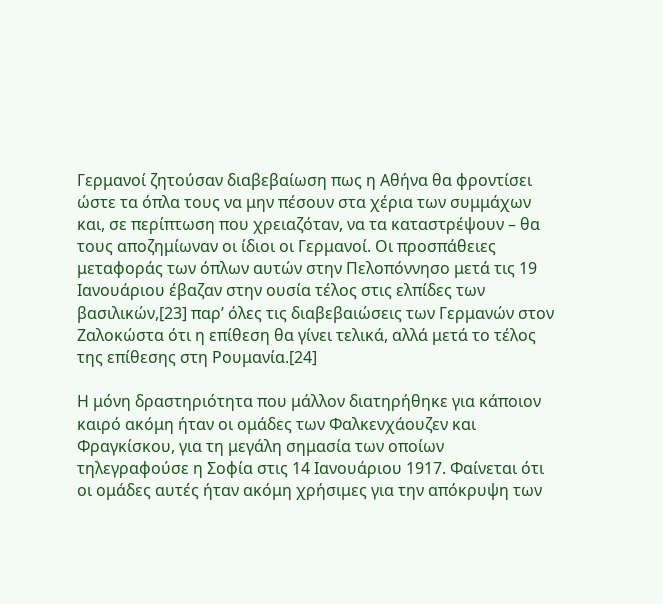Γερμανοί ζητούσαν διαβεβαίωση πως η Αθήνα θα φροντίσει ώστε τα όπλα τους να μην πέσουν στα χέρια των συμμάχων και, σε περίπτωση που χρειαζόταν, να τα καταστρέψουν – θα τους αποζημίωναν οι ίδιοι οι Γερμανοί. Οι προσπάθειες μεταφοράς των όπλων αυτών στην Πελοπόννησο μετά τις 19 Ιανουάριου έβαζαν στην ουσία τέλος στις ελπίδες των βασιλικών,[23] παρ’ όλες τις διαβεβαιώσεις των Γερμανών στον Ζαλοκώστα ότι η επίθεση θα γίνει τελικά, αλλά μετά το τέλος της επίθεσης στη Ρουμανία.[24]

Η μόνη δραστηριότητα που μάλλον διατηρήθηκε για κάποιον καιρό ακόμη ήταν οι ομάδες των Φαλκενχάουζεν και Φραγκίσκου, για τη μεγάλη σημασία των οποίων τηλεγραφούσε η Σοφία στις 14 Ιανουάριου 1917. Φαίνεται ότι οι ομάδες αυτές ήταν ακόμη χρήσιμες για την απόκρυψη των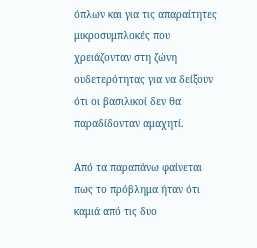όπλων και για τις απαραίτητες μικροσυμπλοκές που χρειάζονταν στη ζώνη ουδετερότητας για να δείξουν ότι οι βασιλικοί δεν θα παραδίδονταν αμαχητί.

Από τα παραπάνω φαίνεται πως το πρόβλημα ήταν ότι καμιά από τις δυο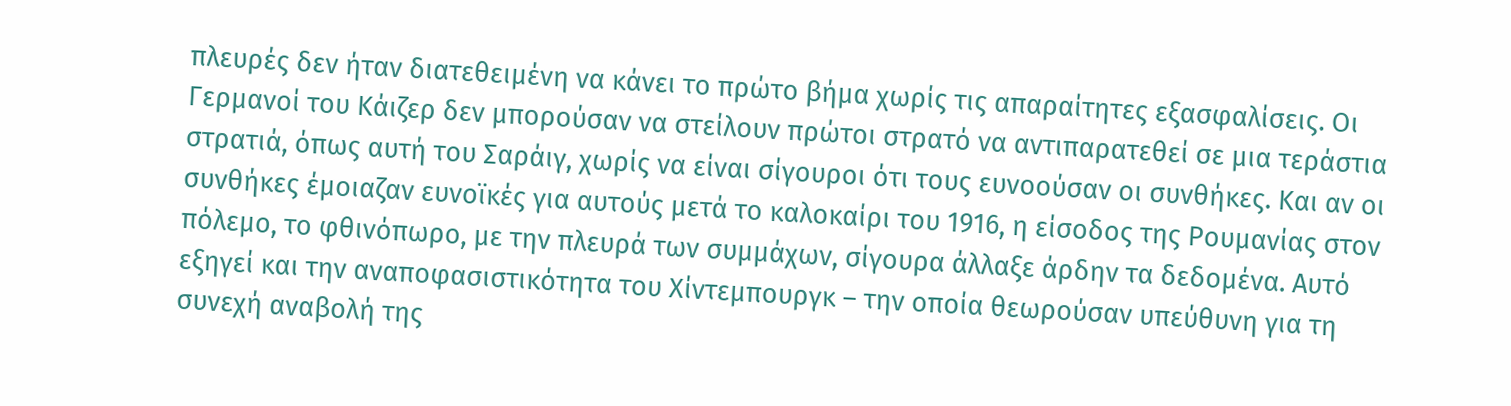πλευρές δεν ήταν διατεθειμένη να κάνει το πρώτο βήμα χωρίς τις απαραίτητες εξασφαλίσεις. Οι Γερμανοί του Κάιζερ δεν μπορούσαν να στείλουν πρώτοι στρατό να αντιπαρατεθεί σε μια τεράστια στρατιά, όπως αυτή του Σαράιγ, χωρίς να είναι σίγουροι ότι τους ευνοούσαν οι συνθήκες. Και αν οι συνθήκες έμοιαζαν ευνοϊκές για αυτούς μετά το καλοκαίρι του 1916, η είσοδος της Ρουμανίας στον πόλεμο, το φθινόπωρο, με την πλευρά των συμμάχων, σίγουρα άλλαξε άρδην τα δεδομένα. Αυτό εξηγεί και την αναποφασιστικότητα του Χίντεμπουργκ – την οποία θεωρούσαν υπεύθυνη για τη συνεχή αναβολή της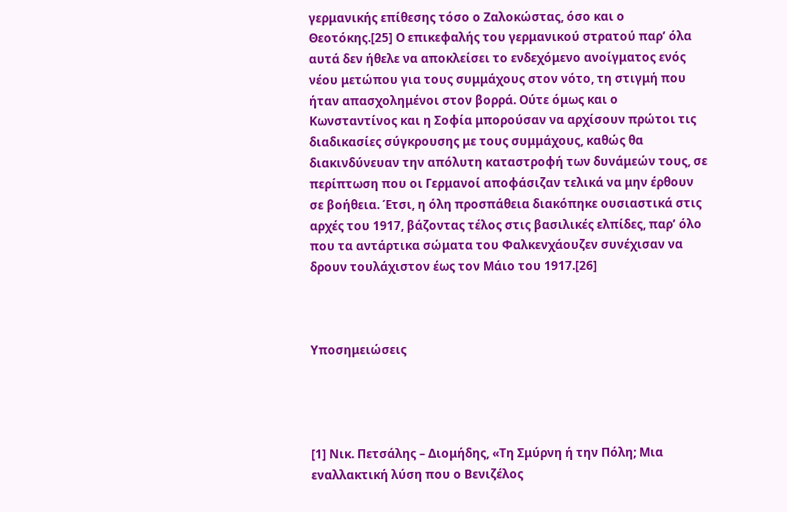γερμανικής επίθεσης τόσο ο Ζαλοκώστας, όσο και ο Θεοτόκης.[25] Ο επικεφαλής του γερμανικού στρατού παρ’ όλα αυτά δεν ήθελε να αποκλείσει το ενδεχόμενο ανοίγματος ενός νέου μετώπου για τους συμμάχους στον νότο, τη στιγμή που ήταν απασχολημένοι στον βορρά. Ούτε όμως και ο Κωνσταντίνος και η Σοφία μπορούσαν να αρχίσουν πρώτοι τις διαδικασίες σύγκρουσης με τους συμμάχους, καθώς θα διακινδύνευαν την απόλυτη καταστροφή των δυνάμεών τους, σε περίπτωση που οι Γερμανοί αποφάσιζαν τελικά να μην έρθουν σε βοήθεια. Έτσι, η όλη προσπάθεια διακόπηκε ουσιαστικά στις αρχές του 1917, βάζοντας τέλος στις βασιλικές ελπίδες, παρ’ όλο που τα αντάρτικα σώματα του Φαλκενχάουζεν συνέχισαν να δρουν τουλάχιστον έως τον Μάιο του 1917.[26]



Υποσημειώσεις




[1] Νικ. Πετσάλης – Διομήδης, «Τη Σμύρνη ή την Πόλη; Μια εναλλακτική λύση που ο Βενιζέλος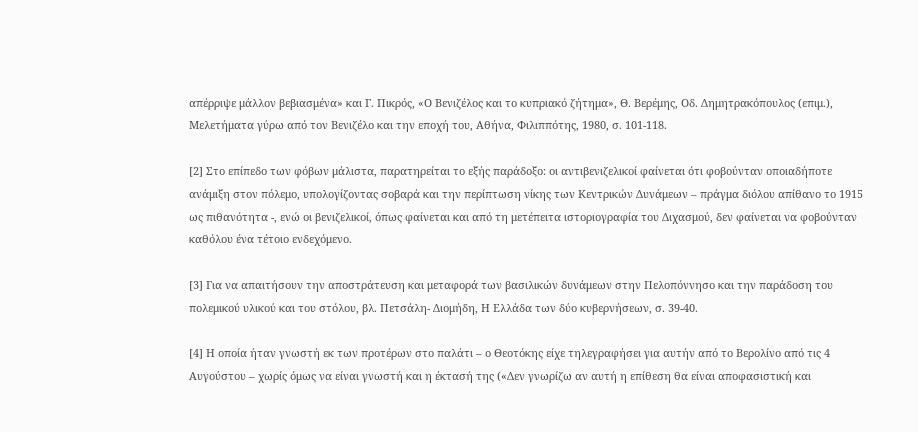απέρριψε μάλλον βεβιασμένα» και Γ. Πικρός, «Ο Βενιζέλος και το κυπριακό ζήτημα», Θ. Βερέμης, Οδ. Δημητρακόπουλος (επιμ.), Μελετήματα γύρω από τον Βενιζέλο και την εποχή του, Αθήνα, Φιλιππότης, 1980, σ. 101-118.

[2] Στο επίπεδο των φόβων μάλιστα, παρατηρείται το εξής παράδοξο: οι αντιβενιζελικοί φαίνεται ότι φοβούνταν οποιαδήποτε ανάμιξη στον πόλεμο, υπολογίζοντας σοβαρά και την περίπτωση νίκης των Κεντρικών Δυνάμεων – πράγμα διόλου απίθανο το 1915 ως πιθανότητα -, ενώ οι βενιζελικοί, όπως φαίνεται και από τη μετέπειτα ιστοριογραφία του Διχασμού, δεν φαίνεται να φοβούνταν καθόλου ένα τέτοιο ενδεχόμενο.

[3] Για να απαιτήσουν την αποστράτευση και μεταφορά των βασιλικών δυνάμεων στην Πελοπόννησο και την παράδοση του πολεμικού υλικού και του στόλου, βλ. Πετσάλη- Διομήδη, Η Ελλάδα των δύο κυβερνήσεων, σ. 39-40.

[4] Η οποία ήταν γνωστή εκ των προτέρων στο παλάτι – ο Θεοτόκης είχε τηλεγραφήσει για αυτήν από το Βερολίνο από τις 4 Αυγούστου – χωρίς όμως να είναι γνωστή και η έκτασή της («Δεν γνωρίζω αν αυτή η επίθεση θα είναι αποφασιστική και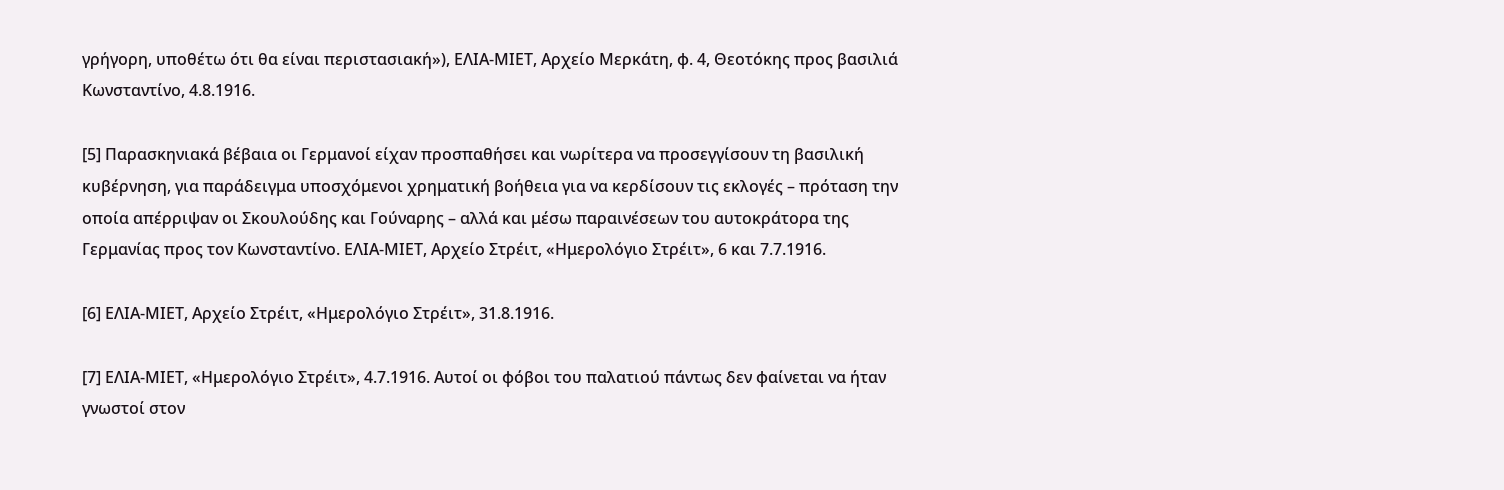γρήγορη, υποθέτω ότι θα είναι περιστασιακή»), ΕΛΙΑ-ΜΙΕΤ, Αρχείο Μερκάτη, φ. 4, Θεοτόκης προς βασιλιά Κωνσταντίνο, 4.8.1916.

[5] Παρασκηνιακά βέβαια οι Γερμανοί είχαν προσπαθήσει και νωρίτερα να προσεγγίσουν τη βασιλική κυβέρνηση, για παράδειγμα υποσχόμενοι χρηματική βοήθεια για να κερδίσουν τις εκλογές – πρόταση την οποία απέρριψαν οι Σκουλούδης και Γούναρης – αλλά και μέσω παραινέσεων του αυτοκράτορα της Γερμανίας προς τον Κωνσταντίνο. ΕΛΙΑ-ΜΙΕΤ, Αρχείο Στρέιτ, «Ημερολόγιο Στρέιτ», 6 και 7.7.1916.

[6] ΕΛΙΑ-ΜΙΕΤ, Αρχείο Στρέιτ, «Ημερολόγιο Στρέιτ», 31.8.1916.

[7] ΕΛΙΑ-ΜΙΕΤ, «Ημερολόγιο Στρέιτ», 4.7.1916. Αυτοί οι φόβοι του παλατιού πάντως δεν φαίνεται να ήταν γνωστοί στον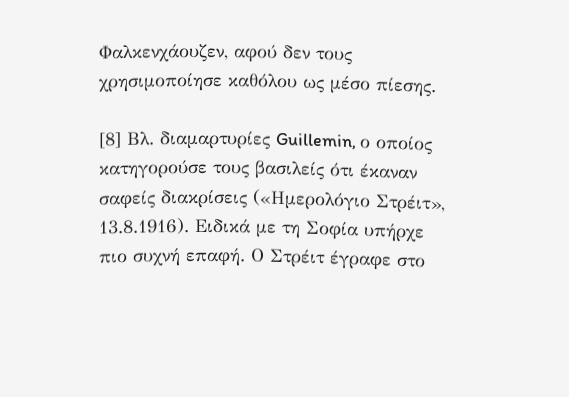Φαλκενχάουζεν, αφού δεν τους χρησιμοποίησε καθόλου ως μέσο πίεσης.

[8] Βλ. διαμαρτυρίες Guillemin, ο οποίος κατηγορούσε τους βασιλείς ότι έκαναν σαφείς διακρίσεις («Ημερολόγιο Στρέιτ», 13.8.1916). Ειδικά με τη Σοφία υπήρχε πιο συχνή επαφή. Ο Στρέιτ έγραφε στο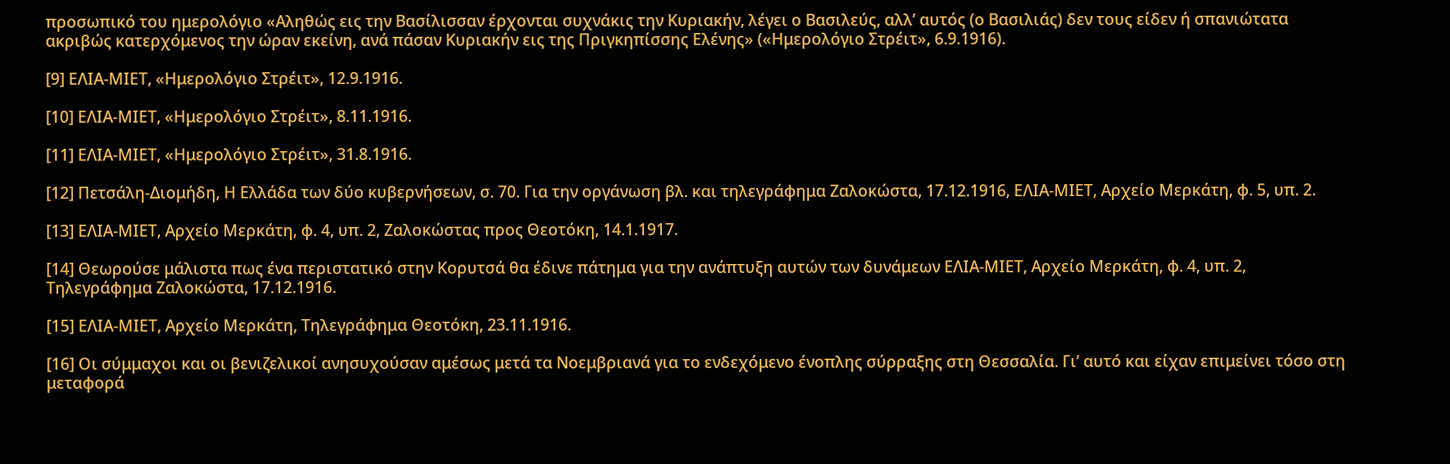προσωπικό του ημερολόγιο «Αληθώς εις την Βασίλισσαν έρχονται συχνάκις την Κυριακήν, λέγει ο Βασιλεύς, αλλ’ αυτός (ο Βασιλιάς) δεν τους είδεν ή σπανιώτατα ακριβώς κατερχόμενος την ώραν εκείνη, ανά πάσαν Κυριακήν εις της Πριγκηπίσσης Ελένης» («Ημερολόγιο Στρέιτ», 6.9.1916).

[9] ΕΛΙΑ-ΜΙΕΤ, «Ημερολόγιο Στρέιτ», 12.9.1916.

[10] ΕΛΙΑ-ΜΙΕΤ, «Ημερολόγιο Στρέιτ», 8.11.1916.

[11] ΕΛΙΑ-ΜΙΕΤ, «Ημερολόγιο Στρέιτ», 31.8.1916.

[12] Πετσάλη-Διομήδη, Η Ελλάδα των δύο κυβερνήσεων, σ. 70. Για την οργάνωση βλ. και τηλεγράφημα Ζαλοκώστα, 17.12.1916, ΕΛΙΑ-ΜΙΕΤ, Αρχείο Μερκάτη, φ. 5, υπ. 2.

[13] ΕΛΙΑ-ΜΙΕΤ, Αρχείο Μερκάτη, φ. 4, υπ. 2, Ζαλοκώστας προς Θεοτόκη, 14.1.1917.

[14] Θεωρούσε μάλιστα πως ένα περιστατικό στην Κορυτσά θα έδινε πάτημα για την ανάπτυξη αυτών των δυνάμεων ΕΛΙΑ-ΜΙΕΤ, Αρχείο Μερκάτη, φ. 4, υπ. 2, Τηλεγράφημα Ζαλοκώστα, 17.12.1916.

[15] ΕΛΙΑ-ΜΙΕΤ, Αρχείο Μερκάτη, Τηλεγράφημα Θεοτόκη, 23.11.1916.

[16] Οι σύμμαχοι και οι βενιζελικοί ανησυχούσαν αμέσως μετά τα Νοεμβριανά για το ενδεχόμενο ένοπλης σύρραξης στη Θεσσαλία. Γι’ αυτό και είχαν επιμείνει τόσο στη μεταφορά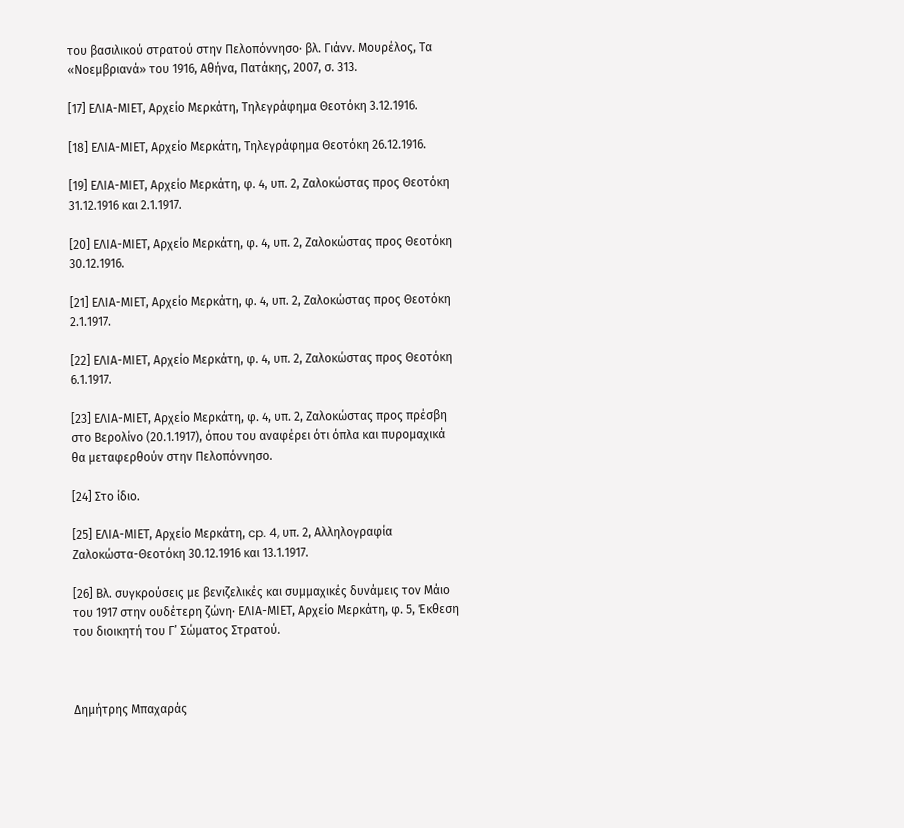του βασιλικού στρατού στην Πελοπόννησο· βλ. Γιάνν. Μουρέλος, Τα «Νοεμβριανά» του 1916, Αθήνα, Πατάκης, 2007, σ. 313.

[17] ΕΛΙΑ-ΜΙΕΤ, Αρχείο Μερκάτη, Τηλεγράφημα Θεοτόκη 3.12.1916.

[18] ΕΛΙΑ-ΜΙΕΤ, Αρχείο Μερκάτη, Τηλεγράφημα Θεοτόκη 26.12.1916.

[19] ΕΛΙΑ-ΜΙΕΤ, Αρχείο Μερκάτη, φ. 4, υπ. 2, Ζαλοκώστας προς Θεοτόκη 31.12.1916 και 2.1.1917.

[20] ΕΛΙΑ-ΜΙΕΤ, Αρχείο Μερκάτη, φ. 4, υπ. 2, Ζαλοκώστας προς Θεοτόκη 30.12.1916.

[21] ΕΛΙΑ-ΜΙΕΤ, Αρχείο Μερκάτη, φ. 4, υπ. 2, Ζαλοκώστας προς Θεοτόκη 2.1.1917.

[22] ΕΛΙΑ-ΜΙΕΤ, Αρχείο Μερκάτη, φ. 4, υπ. 2, Ζαλοκώστας προς Θεοτόκη 6.1.1917.

[23] ΕΛΙΑ-ΜΙΕΤ, Αρχείο Μερκάτη, φ. 4, υπ. 2, Ζαλοκώστας προς πρέσβη στο Βερολίνο (20.1.1917), όπου του αναφέρει ότι όπλα και πυρομαχικά θα μεταφερθούν στην Πελοπόννησο.

[24] Στο ίδιο.

[25] ΕΛΙΑ-ΜΙΕΤ, Αρχείο Μερκάτη, cp. 4, υπ. 2, Αλληλογραφία Ζαλοκώστα-Θεοτόκη 30.12.1916 και 13.1.1917.

[26] Βλ. συγκρούσεις με βενιζελικές και συμμαχικές δυνάμεις τον Μάιο του 1917 στην ουδέτερη ζώνη· ΕΛΙΑ-ΜΙΕΤ, Αρχείο Μερκάτη, φ. 5, Έκθεση του διοικητή του Γ’ Σώματος Στρατού.



Δημήτρης Μπαχαράς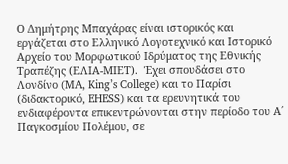Ο Δημήτρης Μπαχάρας είναι ιστορικός και εργάζεται στο Ελληνικό Λογοτεχνικό και Ιστορικό Αρχείο του Μορφωτικού Ιδρύματος της Εθνικής Τραπέζης (ΕΛΙΑ-ΜΙΕΤ).  Έχει σπουδάσει στο Λονδίνο (MA, King’s College) και το Παρίσι (διδακτορικό, EHESS) και τα ερευνητικά του ενδιαφέροντα επικεντρώνονται στην περίοδο του Α΄ Παγκοσμίου Πολέμου, σε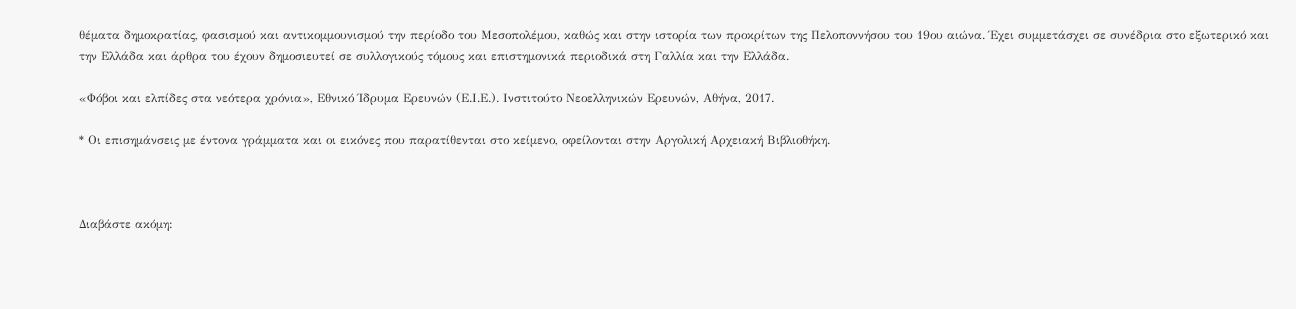θέματα δημοκρατίας, φασισμού και αντικομμουνισμού την περίοδο του Μεσοπολέμου, καθώς και στην ιστορία των προκρίτων της Πελοποννήσου του 19ου αιώνα. Έχει συμμετάσχει σε συνέδρια στο εξωτερικό και την Ελλάδα και άρθρα του έχουν δημοσιευτεί σε συλλογικούς τόμους και επιστημονικά περιοδικά στη Γαλλία και την Ελλάδα.

«Φόβοι και ελπίδες στα νεότερα χρόνια», Εθνικό Ίδρυμα Ερευνών (Ε.Ι.Ε.). Ινστιτούτο Νεοελληνικών Ερευνών, Αθήνα, 2017.

* Οι επισημάνσεις με έντονα γράμματα και οι εικόνες που παρατίθενται στο κείμενο, οφείλονται στην Αργολική Αρχειακή Βιβλιοθήκη.



Διαβάστε ακόμη: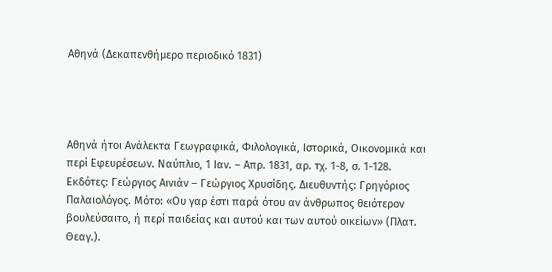Αθηνά (Δεκαπενθήμερο περιοδικό 1831)




Αθηνά ήτοι Ανάλεκτα Γεωγραφικά, Φιλολογικά, Ιστορικά, Οικονομικά και περί Εφευρέσεων. Ναύπλιο, 1 Ιαν. – Απρ. 1831, αρ. τχ. 1-8, σ. 1-128. Εκδότες: Γεώργιος Αινιάν – Γεώργιος Χρυσίδης. Διευθυντής: Γρηγόριος Παλαιολόγος. Μότο: «Ου γαρ έστι παρά ότου αν άνθρωπος θειότερον βουλεύσαιτο, ή περί παιδείας και αυτού και των αυτού οικείων» (Πλατ. Θεαγ.).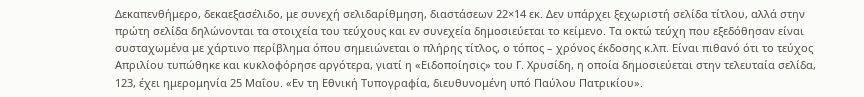Δεκαπενθήμερο, δεκαεξασέλιδο, με συνεχή σελιδαρίθμηση, διαστάσεων 22×14 εκ. Δεν υπάρχει ξεχωριστή σελίδα τίτλου, αλλά στην πρώτη σελίδα δηλώνονται τα στοιχεία του τεύχους και εν συνεχεία δημοσιεύεται το κείμενο. Τα οκτώ τεύχη που εξεδόθησαν είναι συσταχωμένα με χάρτινο περίβλημα όπου σημειώνεται ο πλήρης τίτλος, ο τόπος – χρόνος έκδοσης κ.λπ. Είναι πιθανό ότι το τεύχος Απριλίου τυπώθηκε και κυκλοφόρησε αργότερα, γιατί η «Ειδοποίησις» του Γ. Χρυσίδη, η οποία δημοσιεύεται στην τελευταία σελίδα, 123, έχει ημερομηνία 25 Μαΐου. «Εν τη Εθνική Τυπογραφία, διευθυνομένη υπό Παύλου Πατρικίου».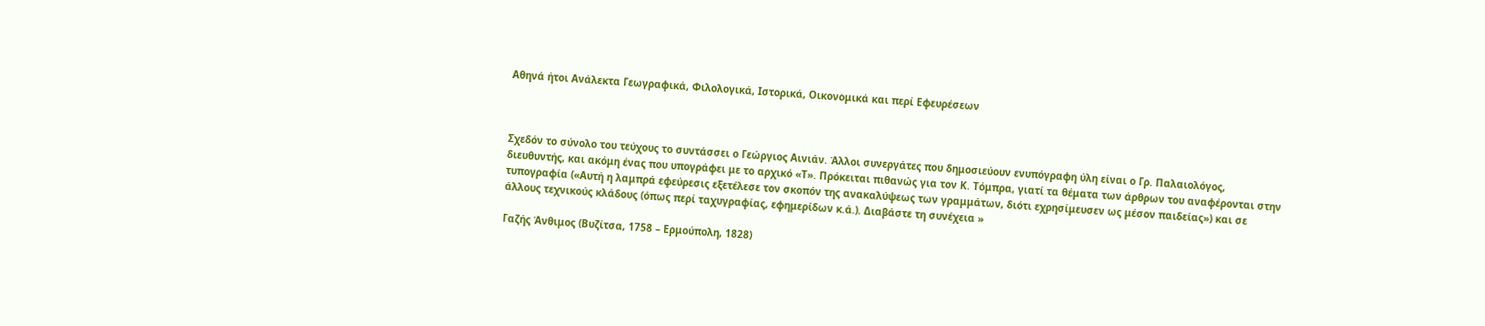Αθηνά ήτοι Ανάλεκτα Γεωγραφικά, Φιλολογικά, Ιστορικά, Οικονομικά και περί Εφευρέσεων



Σχεδόν το σύνολο του τεύχους το συντάσσει ο Γεώργιος Αινιάν. Άλλοι συνεργάτες που δημοσιεύουν ενυπόγραφη ύλη είναι ο Γρ. Παλαιολόγος, διευθυντής, και ακόμη ένας που υπογράφει με το αρχικό «Τ». Πρόκειται πιθανώς για τον Κ. Τόμπρα, γιατί τα θέματα των άρθρων του αναφέρονται στην τυπογραφία («Αυτή η λαμπρά εφεύρεσις εξετέλεσε τον σκοπόν της ανακαλύψεως των γραμμάτων, διότι εχρησίμευσεν ως μέσον παιδείας») και σε άλλους τεχνικούς κλάδους (όπως περί ταχυγραφίας, εφημερίδων κ.ά.). Διαβάστε τη συνέχεια »

Γαζής Άνθιμος (Βυζίτσα, 1758 – Ερμούπολη, 1828)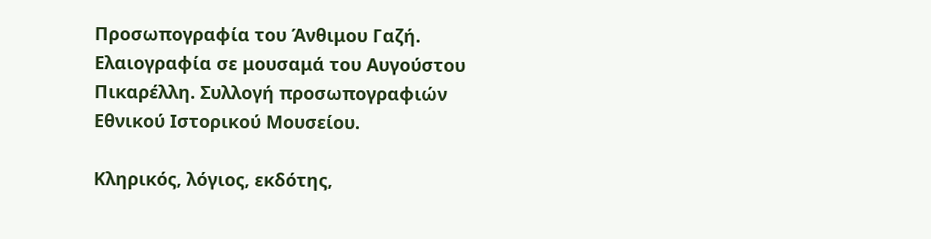Προσωπογραφία του Άνθιμου Γαζή. Ελαιογραφία σε μουσαμά του Αυγούστου Πικαρέλλη. Συλλογή προσωπογραφιών Εθνικού Ιστορικού Μουσείου.

Κληρικός, λόγιος, εκδότης,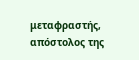μεταφραστής, απόστολος της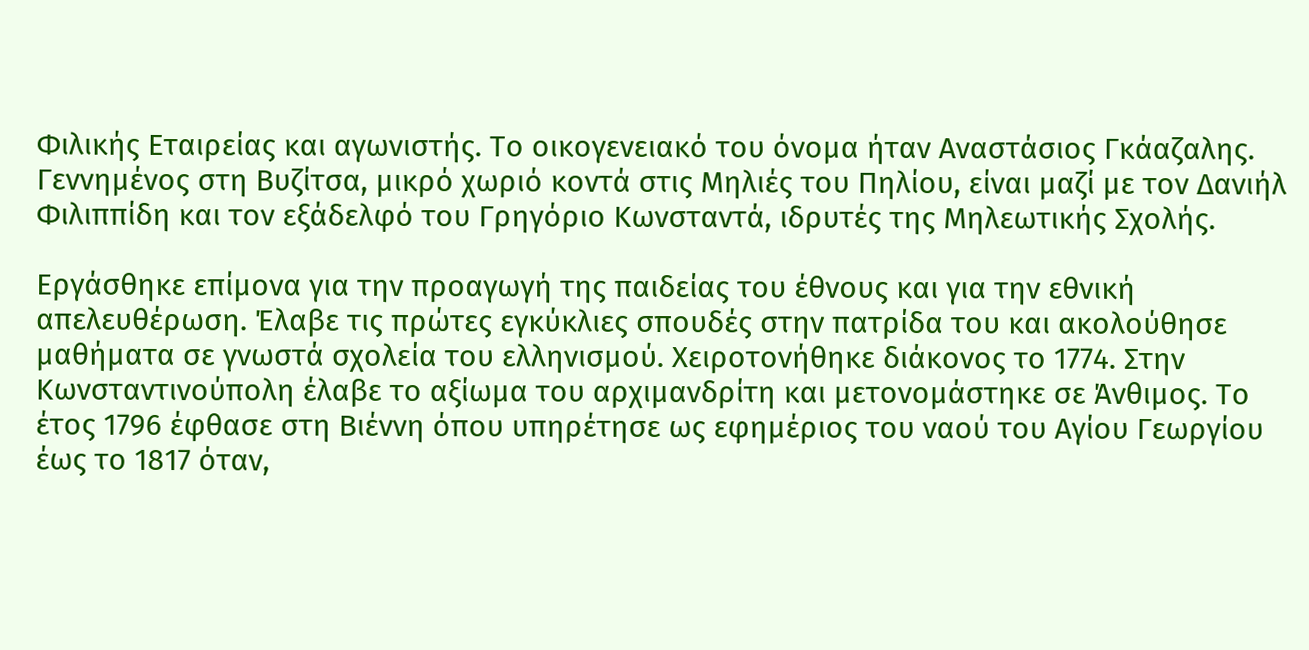Φιλικής Εταιρείας και αγωνιστής. Το οικογενειακό του όνομα ήταν Αναστάσιος Γκάαζαλης. Γεννημένος στη Βυζίτσα, μικρό χωριό κοντά στις Μηλιές του Πηλίου, είναι μαζί με τον Δανιήλ Φιλιππίδη και τον εξάδελφό του Γρηγόριο Κωνσταντά, ιδρυτές της Μηλεωτικής Σχολής.

Εργάσθηκε επίμονα για την προαγωγή της παιδείας του έθνους και για την εθνική απελευθέρωση. Έλαβε τις πρώτες εγκύκλιες σπουδές στην πατρίδα του και ακολούθησε μαθήματα σε γνωστά σχολεία του ελληνισμού. Χειροτονήθηκε διάκονος το 1774. Στην Κωνσταντινούπολη έλαβε το αξίωμα του αρχιμανδρίτη και μετονομάστηκε σε Άνθιμος. Το έτος 1796 έφθασε στη Βιέννη όπου υπηρέτησε ως εφημέριος του ναού του Αγίου Γεωργίου έως το 1817 όταν,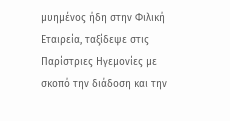μυημένος ήδη στην Φιλική Εταιρεία, ταξίδεψε στις Παρίστριες Ηγεμονίες με σκοπό την διάδοση και την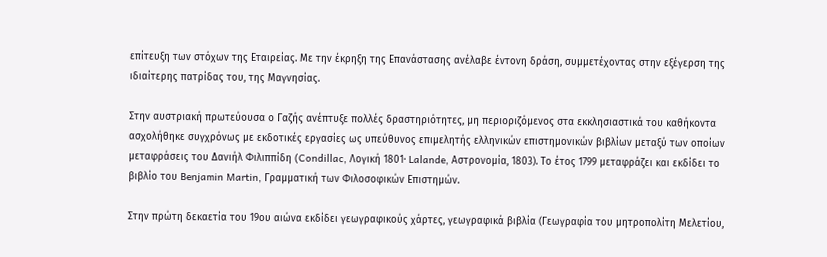επίτευξη των στόχων της Εταιρείας. Με την έκρηξη της Επανάστασης ανέλαβε έντονη δράση, συμμετέχοντας στην εξέγερση της ιδιαίτερης πατρίδας του, της Μαγνησίας.

Στην αυστριακή πρωτεύουσα ο Γαζής ανέπτυξε πολλές δραστηριότητες, μη περιοριζόμενος στα εκκλησιαστικά του καθήκοντα ασχολήθηκε συγχρόνως με εκδοτικές εργασίες ως υπεύθυνος επιμελητής ελληνικών επιστημονικών βιβλίων μεταξύ των οποίων μεταφράσεις του Δανιήλ Φιλιππίδη (Condillac, Λογική 1801· Lalande, Αστρονομία, 1803). Το έτος 1799 μεταφράζει και εκδίδει το βιβλίο του Benjamin Martin, Γραμματική των Φιλοσοφικών Επιστημών.

Στην πρώτη δεκαετία του 19ου αιώνα εκδίδει γεωγραφικούς χάρτες, γεωγραφικά βιβλία (Γεωγραφία του μητροπολίτη Μελετίου,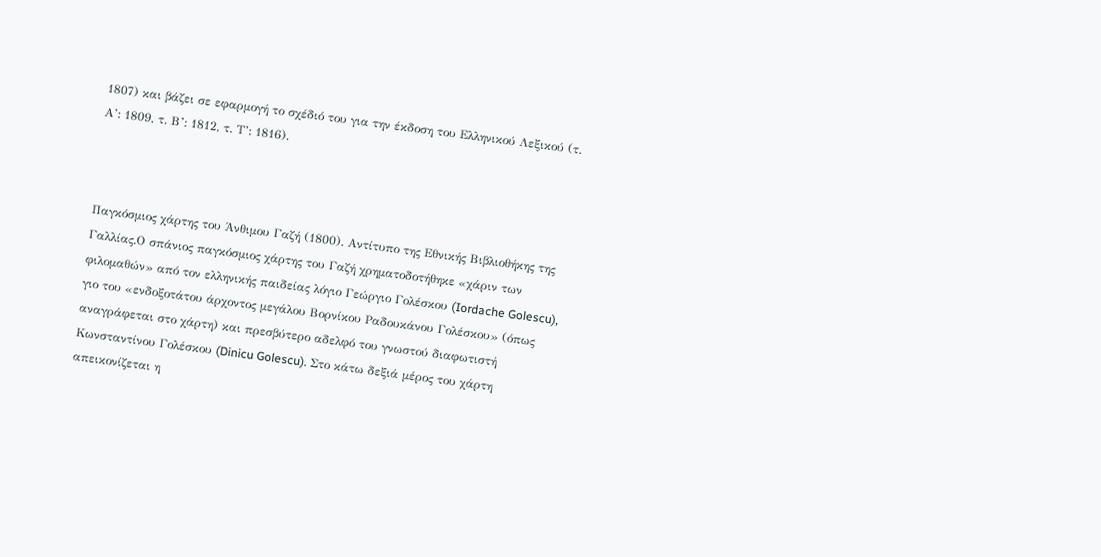1807) και βάζει σε εφαρμογή το σχέδιό του για την έκδοση του Ελληνικού Λεξικού (τ. Α’: 1809, τ. Β’: 1812, τ. Τ’: 1816).



Παγκόσμιος χάρτης του Άνθιμου Γαζή (1800). Αντίτυπο της Εθνικής Βιβλιοθήκης της Γαλλίας.Ο σπάνιος παγκόσμιος χάρτης του Γαζή χρηματοδοτήθηκε «χάριν των φιλομαθών» από τον ελληνικής παιδείας λόγιο Γεώργιο Γολέσκου (Iordache Golescu), γιο του «ενδοξοτάτου άρχοντος μεγάλου Βορνίκου Ραδουκάνου Γολέσκου» (όπως αναγράφεται στο χάρτη) και πρεσβύτερο αδελφό του γνωστού διαφωτιστή Κωνσταντίνου Γολέσκου (Dinicu Golescu). Στο κάτω δεξιά μέρος του χάρτη απεικονίζεται η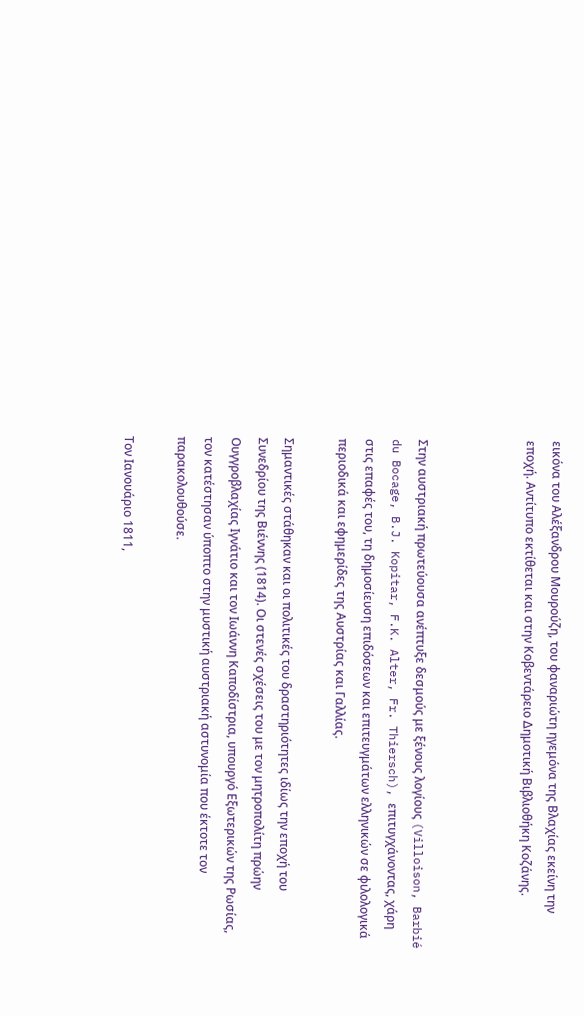εικόνα του Αλέξανδρου Μουρούζη, του φαναριώτη ηγεμόνα της Βλαχίας εκείνη την εποχή. Αντίτυπο εκτίθεται και στην Κοβεντάρειο Δημοτική Βιβλιοθήκη Κοζάνης.



Στην αυστριακή πρωτεύουσα ανέπτυξε δεσμούς με ξένους λογίους (Villoison, Barbié du Bocage, B.J. Kopitar, F.K. Alter, Fr. Thiersch), επιτυγχάνοντας, χάρη στις επαφές του, τη δημοσίευση επιδόσεων και επιτευγμάτων ελληνικών σε φιλολογικά περιοδικά και εφημερίδες της Αυστρίας και Γαλλίας.

Σημαντικές στάθηκαν και οι πολιτικές του δραστηριότητες ιδίως την εποχή του Συνεδρίου της Βιέννης (1814). Οι στενές σχέσεις του με τον μητροπολίτη πρώην Ουγγροβλαχίας Ιγνάτιο και τον Ιωάννη Καποδίστρια, υπουργό Εξωτερικών της Ρωσίας, τον κατέστησαν ύποπτο στην μυστική αυστριακή αστυνομία που έκτοτε τον παρακολουθούσε.

Τον Ιανουάριο 1811,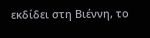εκδίδει στη Βιέννη, το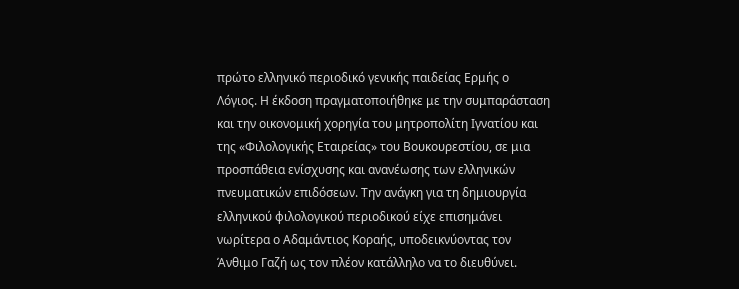πρώτο ελληνικό περιοδικό γενικής παιδείας Ερμής ο Λόγιος. Η έκδοση πραγματοποιήθηκε με την συμπαράσταση και την οικονομική χορηγία του μητροπολίτη Ιγνατίου και της «Φιλολογικής Εταιρείας» του Βουκουρεστίου, σε μια προσπάθεια ενίσχυσης και ανανέωσης των ελληνικών πνευματικών επιδόσεων. Την ανάγκη για τη δημιουργία ελληνικού φιλολογικού περιοδικού είχε επισημάνει νωρίτερα ο Αδαμάντιος Κοραής, υποδεικνύοντας τον Άνθιμο Γαζή ως τον πλέον κατάλληλο να το διευθύνει.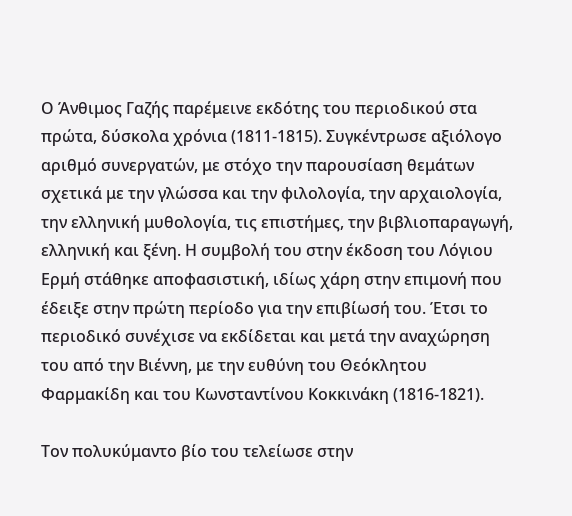Ο Άνθιμος Γαζής παρέμεινε εκδότης του περιοδικού στα πρώτα, δύσκολα χρόνια (1811-1815). Συγκέντρωσε αξιόλογο αριθμό συνεργατών, με στόχο την παρουσίαση θεμάτων σχετικά με την γλώσσα και την φιλολογία, την αρχαιολογία, την ελληνική μυθολογία, τις επιστήμες, την βιβλιοπαραγωγή, ελληνική και ξένη. Η συμβολή του στην έκδοση του Λόγιου Ερμή στάθηκε αποφασιστική, ιδίως χάρη στην επιμονή που έδειξε στην πρώτη περίοδο για την επιβίωσή του. Έτσι το περιοδικό συνέχισε να εκδίδεται και μετά την αναχώρηση του από την Βιέννη, με την ευθύνη του Θεόκλητου Φαρμακίδη και του Κωνσταντίνου Κοκκινάκη (1816-1821).

Τον πολυκύμαντο βίο του τελείωσε στην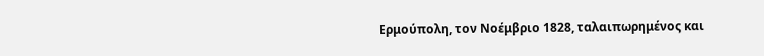Ερμούπολη, τον Νοέμβριο 1828, ταλαιπωρημένος και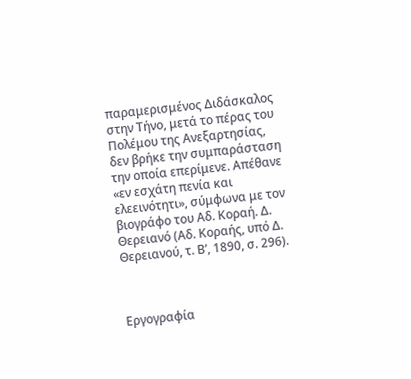παραμερισμένος Διδάσκαλος στην Τήνο, μετά το πέρας του Πολέμου της Ανεξαρτησίας, δεν βρήκε την συμπαράσταση την οποία επερίμενε. Απέθανε «εν εσχάτη πενία και ελεεινότητι», σύμφωνα με τον βιογράφο του Αδ. Κοραή. Δ. Θερειανό (Αδ. Κοραής, υπό Δ. Θερειανού, τ. Β’, 1890, σ. 296).



Εργογραφία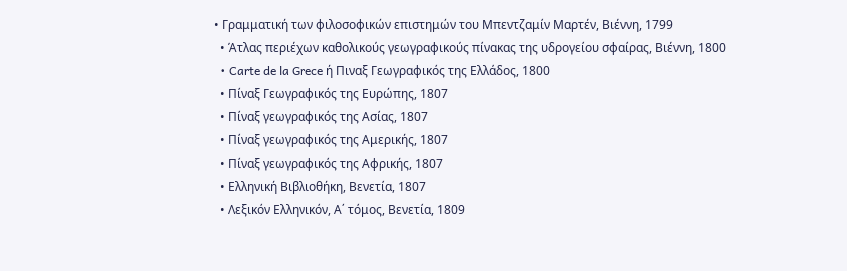• Γραμματική των φιλοσοφικών επιστημών του Μπεντζαμίν Μαρτέν, Βιέννη, 1799
  • Άτλας περιέχων καθολικούς γεωγραφικούς πίνακας της υδρογείου σφαίρας, Βιέννη, 1800
  • Carte de la Grece ή Πιναξ Γεωγραφικός της Ελλάδος, 1800
  • Πίναξ Γεωγραφικός της Ευρώπης, 1807
  • Πίναξ γεωγραφικός της Ασίας, 1807
  • Πίναξ γεωγραφικός της Αμερικής, 1807
  • Πίναξ γεωγραφικός της Αφρικής, 1807
  • Ελληνική Βιβλιοθήκη, Βενετία, 1807
  • Λεξικόν Ελληνικόν, Α΄ τόμος, Βενετία, 1809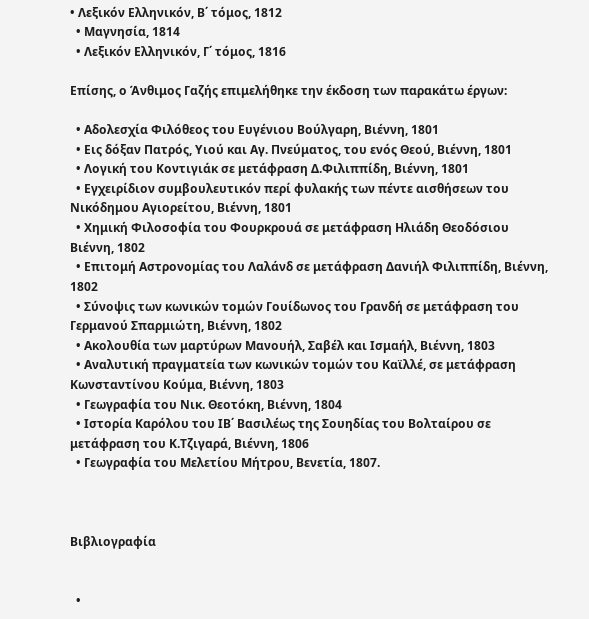• Λεξικόν Ελληνικόν, Β΄ τόμος, 1812
  • Μαγνησία, 1814
  • Λεξικόν Ελληνικόν, Γ΄ τόμος, 1816

Επίσης, ο Άνθιμος Γαζής επιμελήθηκε την έκδοση των παρακάτω έργων:

  • Αδολεσχία Φιλόθεος του Ευγένιου Βούλγαρη, Βιέννη, 1801
  • Εις δόξαν Πατρός, Υιού και Αγ. Πνεύματος, του ενός Θεού, Βιέννη, 1801
  • Λογική του Κοντιγιάκ σε μετάφραση Δ.Φιλιππίδη, Βιέννη, 1801
  • Εγχειρίδιον συμβουλευτικόν περί φυλακής των πέντε αισθήσεων του Νικόδημου Αγιορείτου, Βιέννη, 1801
  • Χημική Φιλοσοφία του Φουρκρουά σε μετάφραση Ηλιάδη Θεοδόσιου Βιέννη, 1802
  • Επιτομή Αστρονομίας του Λαλάνδ σε μετάφραση Δανιήλ Φιλιππίδη, Βιέννη, 1802
  • Σύνοψις των κωνικών τομών Γουίδωνος του Γρανδή σε μετάφραση του Γερμανού Σπαρμιώτη, Βιέννη, 1802
  • Ακολουθία των μαρτύρων Μανουήλ, Σαβέλ και Ισμαήλ, Βιέννη, 1803
  • Αναλυτική πραγματεία των κωνικών τομών του Καϊλλέ, σε μετάφραση Κωνσταντίνου Κούμα, Βιέννη, 1803
  • Γεωγραφία του Νικ. Θεοτόκη, Βιέννη, 1804
  • Ιστορία Καρόλου του ΙΒ΄ Βασιλέως της Σουηδίας του Βολταίρου σε μετάφραση του Κ.Τζιγαρά, Βιέννη, 1806
  • Γεωγραφία του Μελετίου Μήτρου, Βενετία, 1807.



Βιβλιογραφία


  •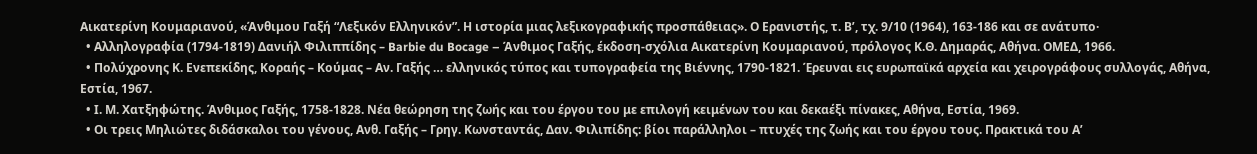Αικατερίνη Κουμαριανού, «Άνθιμου Γαξή “Λεξικόν Ελληνικόν”. Η ιστορία μιας λεξικογραφικής προσπάθειας». Ο Ερανιστής, τ. Β’, τχ. 9/10 (1964), 163-186 και σε ανάτυπο·
  • Αλληλογραφία (1794-1819) Δανιήλ Φιλιππίδης – Barbie du Bocage – Άνθιμος Γαξής, έκδοση-σχόλια Αικατερίνη Κουμαριανού, πρόλογος Κ.Θ. Δημαράς, Αθήνα. ΟΜΕΔ, 1966.
  • Πολύχρονης Κ. Ενεπεκίδης, Κοραής – Κούμας – Αν. Γαξής … ελληνικός τύπος και τυπογραφεία της Βιέννης, 1790-1821. Έρευναι εις ευρωπαϊκά αρχεία και χειρογράφους συλλογάς, Αθήνα, Εστία, 1967.
  • Ι. Μ. Χατξηφώτης. Άνθιμος Γαξής, 1758-1828. Νέα θεώρηση της ζωής και του έργου του με επιλογή κειμένων του και δεκαέξι πίνακες, Αθήνα, Εστία, 1969.
  • Οι τρεις Μηλιώτες διδάσκαλοι του γένους, Ανθ. Γαξής – Γρηγ. Κωνσταντάς, Δαν. Φιλιπίδης: βίοι παράλληλοι – πτυχές της ζωής και του έργου τους. Πρακτικά του Α’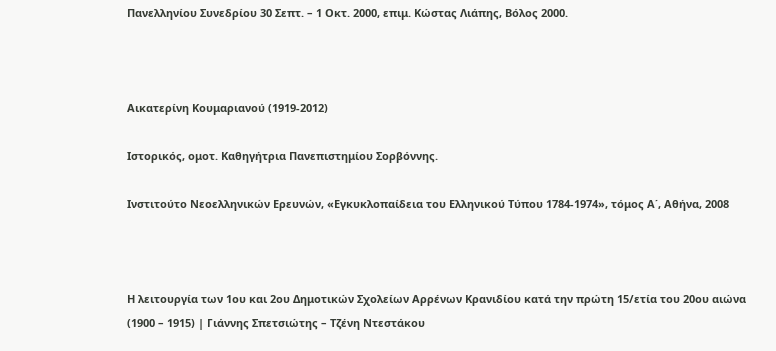Πανελληνίου Συνεδρίου 30 Σεπτ. – 1 Οκτ. 2000, επιμ. Κώστας Λιάπης, Βόλος 2000.



Αικατερίνη Κουμαριανού (1919-2012)

Ιστορικός, ομοτ. Καθηγήτρια Πανεπιστημίου Σορβόννης.

Ινστιτούτο Νεοελληνικών Ερευνών, «Εγκυκλοπαίδεια του Ελληνικού Τύπου 1784-1974», τόμος Α΄, Αθήνα, 2008



Η λειτουργία των 1ου και 2ου Δημοτικών Σχολείων Αρρένων Κρανιδίου κατά την πρώτη 15/ετία του 20ου αιώνα (1900 – 1915) | Γιάννης Σπετσιώτης – Τζένη Ντεστάκου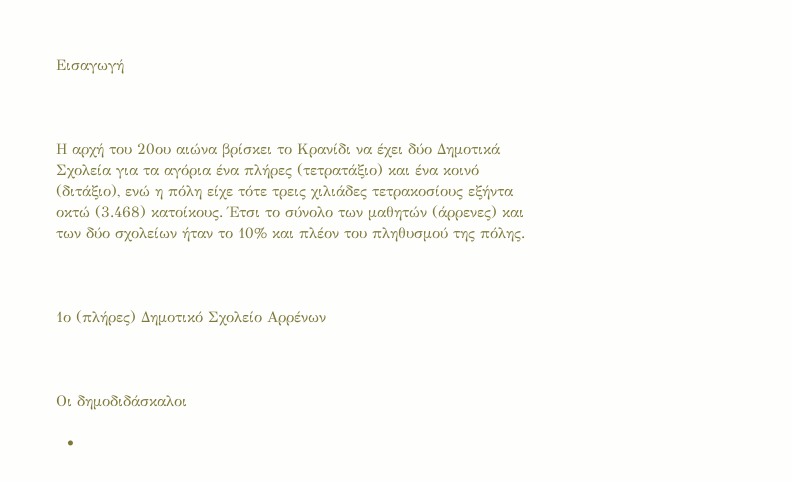Εισαγωγή



Η αρχή του 20ου αιώνα βρίσκει το Κρανίδι να έχει δύο Δημοτικά Σχολεία για τα αγόρια ένα πλήρες (τετρατάξιο) και ένα κοινό (διτάξιο), ενώ η πόλη είχε τότε τρεις χιλιάδες τετρακοσίους εξήντα οκτώ (3.468) κατοίκους. Έτσι το σύνολο των μαθητών (άρρενες) και των δύο σχολείων ήταν το 10% και πλέον του πληθυσμού της πόλης.



1ο (πλήρες) Δημοτικό Σχολείο Αρρένων



Οι δημοδιδάσκαλοι

  •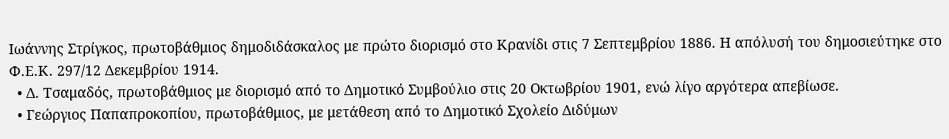Ιωάννης Στρίγκος, πρωτοβάθμιος δημοδιδάσκαλος με πρώτο διορισμό στο Κρανίδι στις 7 Σεπτεμβρίου 1886. Η απόλυσή του δημοσιεύτηκε στο Φ.Ε.Κ. 297/12 Δεκεμβρίου 1914.
  • Δ. Τσαμαδός, πρωτοβάθμιος με διορισμό από το Δημοτικό Συμβούλιο στις 20 Οκτωβρίου 1901, ενώ λίγο αργότερα απεβίωσε.
  • Γεώργιος Παπαπροκοπίου, πρωτοβάθμιος, με μετάθεση από το Δημοτικό Σχολείο Διδύμων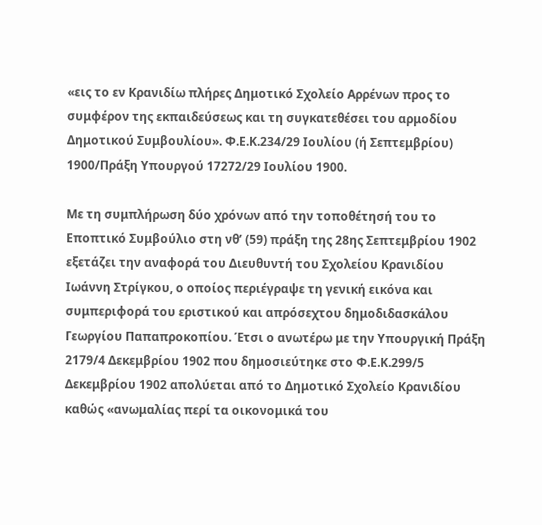«εις το εν Κρανιδίω πλήρες Δημοτικό Σχολείο Αρρένων προς το συμφέρον της εκπαιδεύσεως και τη συγκατεθέσει του αρμοδίου Δημοτικού Συμβουλίου». Φ.Ε.Κ.234/29 Ιουλίου (ή Σεπτεμβρίου) 1900/Πράξη Υπουργού 17272/29 Ιουλίου 1900.

Με τη συμπλήρωση δύο χρόνων από την τοποθέτησή του το Εποπτικό Συμβούλιο στη νθ’ (59) πράξη της 28ης Σεπτεμβρίου 1902 εξετάζει την αναφορά του Διευθυντή του Σχολείου Κρανιδίου Ιωάννη Στρίγκου, ο οποίος περιέγραψε τη γενική εικόνα και συμπεριφορά του εριστικού και απρόσεχτου δημοδιδασκάλου Γεωργίου Παπαπροκοπίου. Έτσι ο ανωτέρω με την Υπουργική Πράξη 2179/4 Δεκεμβρίου 1902 που δημοσιεύτηκε στο Φ.Ε.Κ.299/5 Δεκεμβρίου 1902 απολύεται από το Δημοτικό Σχολείο Κρανιδίου καθώς «ανωμαλίας περί τα οικονομικά του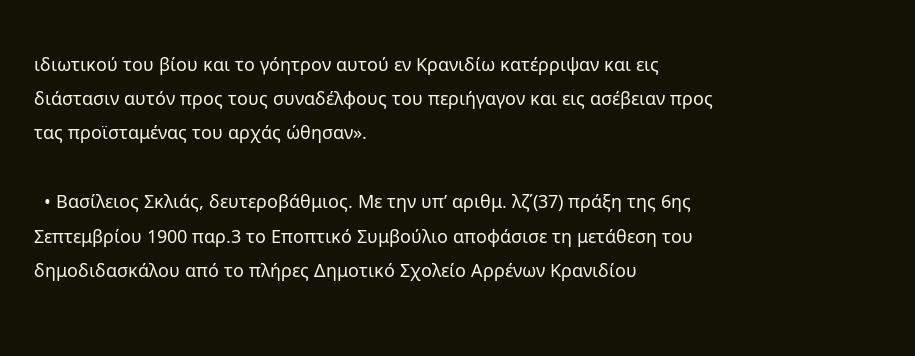ιδιωτικού του βίου και το γόητρον αυτού εν Κρανιδίω κατέρριψαν και εις διάστασιν αυτόν προς τους συναδέλφους του περιήγαγον και εις ασέβειαν προς τας προϊσταμένας του αρχάς ώθησαν».

  • Βασίλειος Σκλιάς, δευτεροβάθμιος. Με την υπ’ αριθμ. λζ΄(37) πράξη της 6ης Σεπτεμβρίου 1900 παρ.3 το Εποπτικό Συμβούλιο αποφάσισε τη μετάθεση του δημοδιδασκάλου από το πλήρες Δημοτικό Σχολείο Αρρένων Κρανιδίου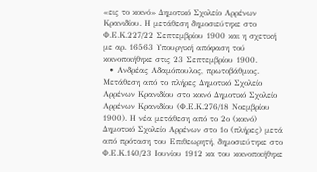«εις το κοινό» Δημοτικό Σχολείο Αρρένων Κρανιδίου. Η μετάθεση δημοσιεύτηκε στο Φ.Ε.Κ.227/22 Σεπτεμβρίου 1900 και η σχετική με αρ. 16563 Υπουργική απόφαση τού κοινοποιήθηκε στις 23 Σεπτεμβρίου 1900.
  • Ανδρέας Αδαμόπουλος, πρωτοβάθμιος. Μετάθεση από το πλήρες Δημοτικό Σχολείο Αρρένων Κρανιδίου στο κοινό Δημοτικό Σχολείο Αρρένων Κρανιδίου (Φ.Ε.Κ.276/18 Νοεμβρίου 1900). Η νέα μετάθεση από το 2ο (κοινό) Δημοτικό Σχολείο Αρρένων στο 1ο (πλήρες) μετά από πρόταση του Επιθεωρητή, δημοσιεύτηκε στο Φ.Ε.Κ.140/23 Ιουνίου 1912 κα του κοινοποιήθηκε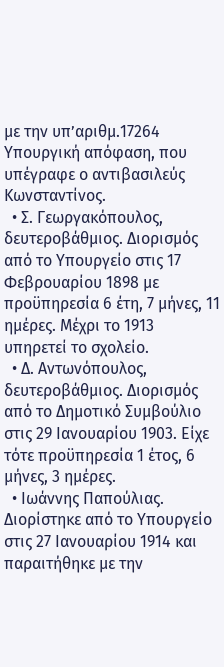με την υπ’αριθμ.17264 Υπουργική απόφαση, που υπέγραφε ο αντιβασιλεύς Κωνσταντίνος.
  • Σ. Γεωργακόπουλος, δευτεροβάθμιος. Διορισμός από το Υπουργείο στις 17 Φεβρουαρίου 1898 με προϋπηρεσία 6 έτη, 7 μήνες, 11 ημέρες. Μέχρι το 1913 υπηρετεί το σχολείο.
  • Δ. Αντωνόπουλος, δευτεροβάθμιος. Διορισμός από το Δημοτικό Συμβούλιο στις 29 Ιανουαρίου 1903. Είχε τότε προϋπηρεσία 1 έτος, 6 μήνες, 3 ημέρες.
  • Ιωάννης Παπούλιας. Διορίστηκε από το Υπουργείο στις 27 Ιανουαρίου 1914 και παραιτήθηκε με την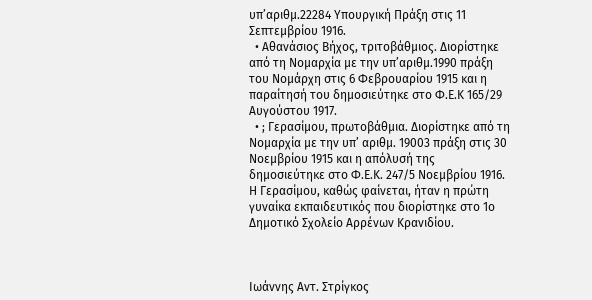υπ’αριθμ.22284 Υπουργική Πράξη στις 11 Σεπτεμβρίου 1916.
  • Αθανάσιος Βήχος, τριτοβάθμιος. Διορίστηκε από τη Νομαρχία με την υπ’αριθμ.1990 πράξη του Νομάρχη στις 6 Φεβρουαρίου 1915 και η παραίτησή του δημοσιεύτηκε στο Φ.Ε.Κ 165/29 Αυγούστου 1917.
  • ; Γερασίμου, πρωτοβάθμια. Διορίστηκε από τη Νομαρχία με την υπ’ αριθμ. 19003 πράξη στις 30 Νοεμβρίου 1915 και η απόλυσή της δημοσιεύτηκε στο Φ.Ε.Κ. 247/5 Νοεμβρίου 1916. Η Γερασίμου, καθώς φαίνεται, ήταν η πρώτη γυναίκα εκπαιδευτικός που διορίστηκε στο 1ο Δημοτικό Σχολείο Αρρένων Κρανιδίου.



Ιωάννης Αντ. Στρίγκος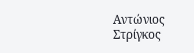Αντώνιος Στρίγκος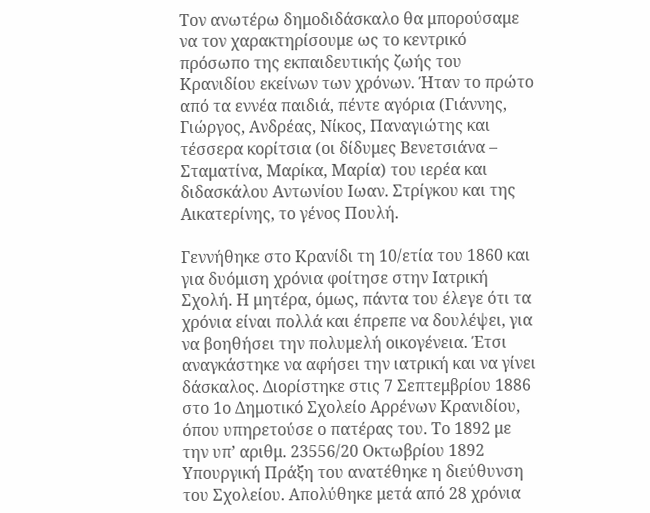Τον ανωτέρω δημοδιδάσκαλο θα μπορούσαμε να τον χαρακτηρίσουμε ως το κεντρικό πρόσωπο της εκπαιδευτικής ζωής του Κρανιδίου εκείνων των χρόνων. Ήταν το πρώτο από τα εννέα παιδιά, πέντε αγόρια (Γιάννης, Γιώργος, Ανδρέας, Νίκος, Παναγιώτης και τέσσερα κορίτσια (οι δίδυμες Βενετσιάνα – Σταματίνα, Μαρίκα, Μαρία) του ιερέα και διδασκάλου Αντωνίου Ιωαν. Στρίγκου και της Αικατερίνης, το γένος Πουλή.

Γεννήθηκε στο Κρανίδι τη 10/ετία του 1860 και για δυόμιση χρόνια φοίτησε στην Ιατρική Σχολή. Η μητέρα, όμως, πάντα του έλεγε ότι τα χρόνια είναι πολλά και έπρεπε να δουλέψει, για να βοηθήσει την πολυμελή οικογένεια. Έτσι αναγκάστηκε να αφήσει την ιατρική και να γίνει δάσκαλος. Διορίστηκε στις 7 Σεπτεμβρίου 1886 στο 1ο Δημοτικό Σχολείο Αρρένων Κρανιδίου, όπου υπηρετούσε ο πατέρας του. Το 1892 με την υπ’ αριθμ. 23556/20 Οκτωβρίου 1892 Υπουργική Πράξη του ανατέθηκε η διεύθυνση του Σχολείου. Απολύθηκε μετά από 28 χρόνια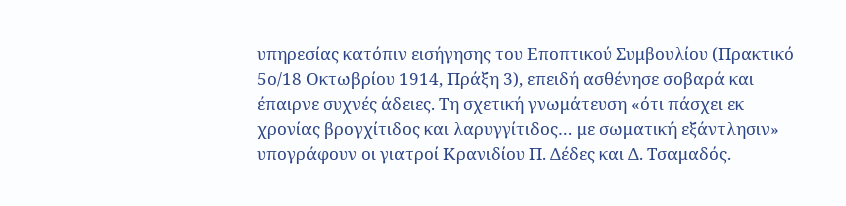υπηρεσίας κατόπιν εισήγησης του Εποπτικού Συμβουλίου (Πρακτικό 5ο/18 Οκτωβρίου 1914, Πράξη 3), επειδή ασθένησε σοβαρά και έπαιρνε συχνές άδειες. Τη σχετική γνωμάτευση «ότι πάσχει εκ χρονίας βρογχίτιδος και λαρυγγίτιδος… με σωματική εξάντλησιν» υπογράφουν οι γιατροί Κρανιδίου Π. Δέδες και Δ. Τσαμαδός.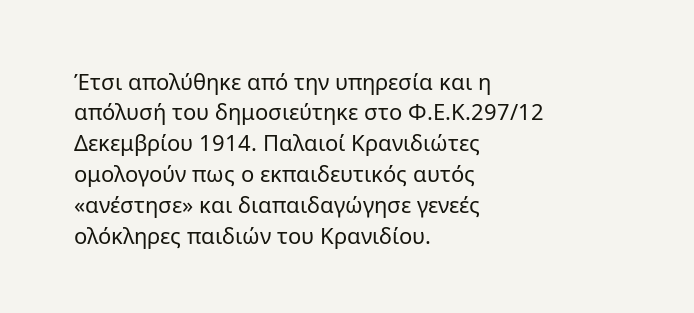Έτσι απολύθηκε από την υπηρεσία και η απόλυσή του δημοσιεύτηκε στο Φ.Ε.Κ.297/12 Δεκεμβρίου 1914. Παλαιοί Κρανιδιώτες ομολογούν πως ο εκπαιδευτικός αυτός «ανέστησε» και διαπαιδαγώγησε γενεές ολόκληρες παιδιών του Κρανιδίου.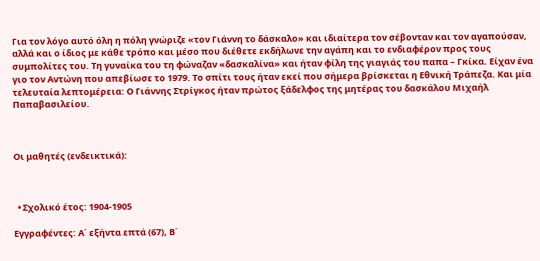Για τον λόγο αυτό όλη η πόλη γνώριζε «τον Γιάννη το δάσκαλο» και ιδιαίτερα τον σέβονταν και τον αγαπούσαν, αλλά και ο ίδιος με κάθε τρόπο και μέσο που διέθετε εκδήλωνε την αγάπη και το ενδιαφέρον προς τους συμπολίτες του. Τη γυναίκα του τη φώναζαν «δασκαλίνα» και ήταν φίλη της γιαγιάς του παπα – Γκίκα. Είχαν ένα γιο τον Αντώνη που απεβίωσε το 1979. Το σπίτι τους ήταν εκεί που σήμερα βρίσκεται η Εθνική Τράπεζα. Και μία τελευταία λεπτομέρεια: Ο Γιάννης Στρίγκος ήταν πρώτος ξάδελφος της μητέρας του δασκάλου Μιχαήλ Παπαβασιλείου.



Οι μαθητές (ενδεικτικά):



  • Σχολικό έτος: 1904-1905

Εγγραφέντες: Α΄ εξήντα επτά (67), Β΄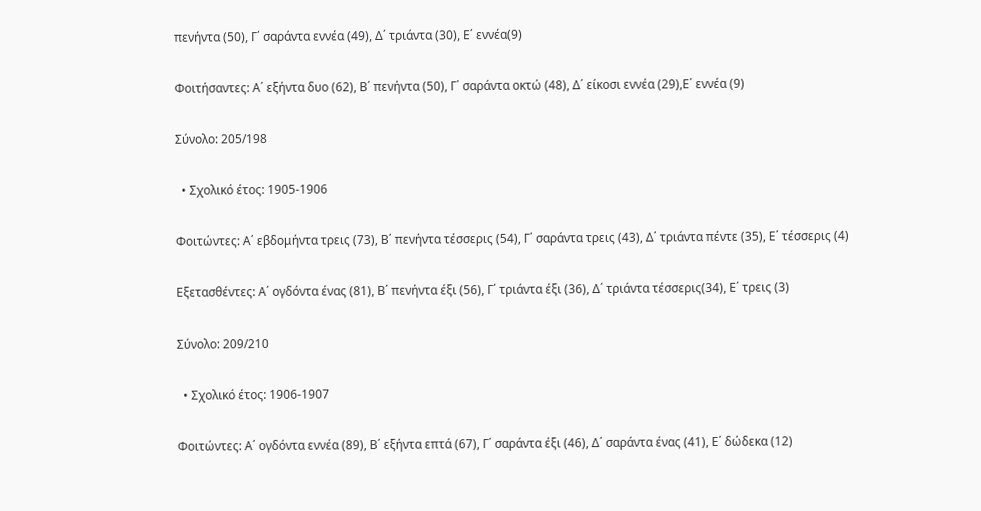πενήντα (50), Γ΄ σαράντα εννέα (49), Δ΄ τριάντα (30), Ε΄ εννέα(9)

Φοιτήσαντες: Α΄ εξήντα δυο (62), Β΄ πενήντα (50), Γ΄ σαράντα οκτώ (48), Δ΄ είκοσι εννέα (29),Ε΄ εννέα (9)

Σύνολο: 205/198

  • Σχολικό έτος: 1905-1906

Φοιτώντες: Α΄ εβδομήντα τρεις (73), Β΄ πενήντα τέσσερις (54), Γ΄ σαράντα τρεις (43), Δ΄ τριάντα πέντε (35), Ε΄ τέσσερις (4)

Εξετασθέντες: Α΄ ογδόντα ένας (81), Β΄ πενήντα έξι (56), Γ΄ τριάντα έξι (36), Δ΄ τριάντα τέσσερις(34), Ε΄ τρεις (3)

Σύνολο: 209/210

  • Σχολικό έτος: 1906-1907

Φοιτώντες: Α΄ ογδόντα εννέα (89), Β΄ εξήντα επτά (67), Γ΄ σαράντα έξι (46), Δ΄ σαράντα ένας (41), Ε΄ δώδεκα (12)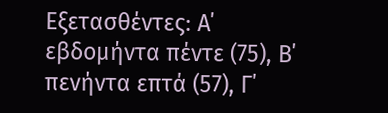Εξετασθέντες: Α΄ εβδομήντα πέντε (75), Β΄ πενήντα επτά (57), Γ΄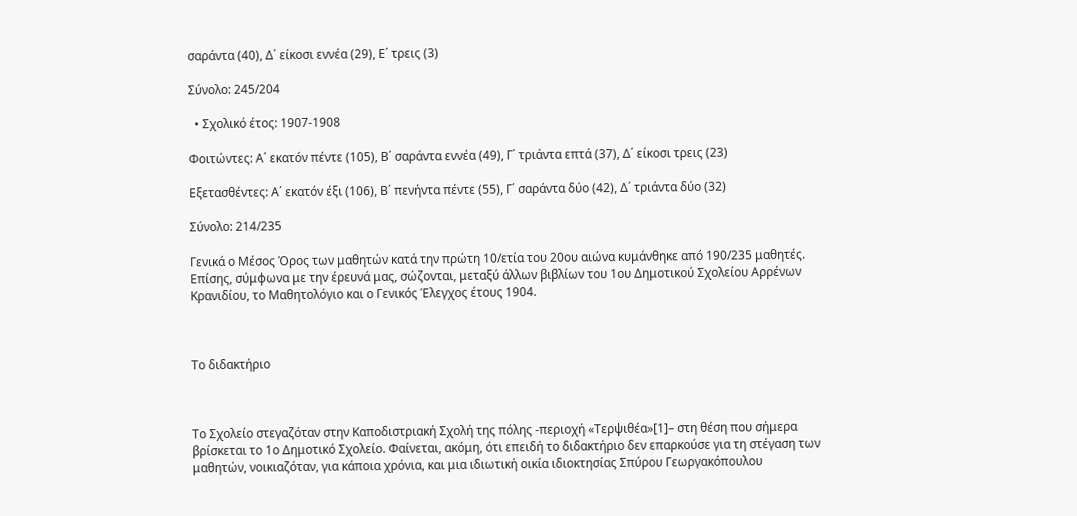σαράντα (40), Δ΄ είκοσι εννέα (29), Ε΄ τρεις (3)

Σύνολο: 245/204

  • Σχολικό έτος: 1907-1908

Φοιτώντες: Α΄ εκατόν πέντε (105), Β΄ σαράντα εννέα (49), Γ΄ τριάντα επτά (37), Δ΄ είκοσι τρεις (23)

Εξετασθέντες: Α΄ εκατόν έξι (106), Β΄ πενήντα πέντε (55), Γ΄ σαράντα δύο (42), Δ΄ τριάντα δύο (32)

Σύνολο: 214/235

Γενικά ο Μέσος Όρος των μαθητών κατά την πρώτη 10/ετία του 20ου αιώνα κυμάνθηκε από 190/235 μαθητές. Επίσης, σύμφωνα με την έρευνά μας, σώζονται, μεταξύ άλλων βιβλίων του 1ου Δημοτικού Σχολείου Αρρένων Κρανιδίου, το Μαθητολόγιο και ο Γενικός Έλεγχος έτους 1904.



Το διδακτήριο



Το Σχολείο στεγαζόταν στην Καποδιστριακή Σχολή της πόλης -περιοχή «Τερψιθέα»[1]– στη θέση που σήμερα βρίσκεται το 1ο Δημοτικό Σχολείο. Φαίνεται, ακόμη, ότι επειδή το διδακτήριο δεν επαρκούσε για τη στέγαση των μαθητών, νοικιαζόταν, για κάποια χρόνια, και μια ιδιωτική οικία ιδιοκτησίας Σπύρου Γεωργακόπουλου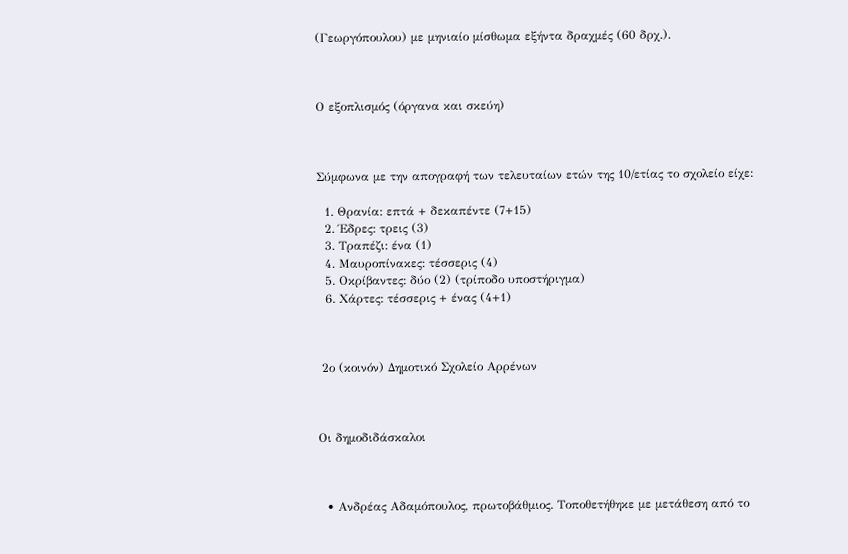(Γεωργόπουλου) με μηνιαίο μίσθωμα εξήντα δραχμές (60 δρχ.).



Ο εξοπλισμός (όργανα και σκεύη)



Σύμφωνα με την απογραφή των τελευταίων ετών της 10/ετίας το σχολείο είχε:

  1. Θρανία: επτά + δεκαπέντε (7+15)
  2. Έδρες: τρεις (3)
  3. Τραπέζι: ένα (1)
  4. Μαυροπίνακες: τέσσερις (4)
  5. Οκρίβαντες: δύο (2) (τρίποδο υποστήριγμα)
  6. Χάρτες: τέσσερις + ένας (4+1)



 2ο (κοινόν) Δημοτικό Σχολείο Αρρένων



Οι δημοδιδάσκαλοι



  • Ανδρέας Αδαμόπουλος, πρωτοβάθμιος. Τοποθετήθηκε με μετάθεση από το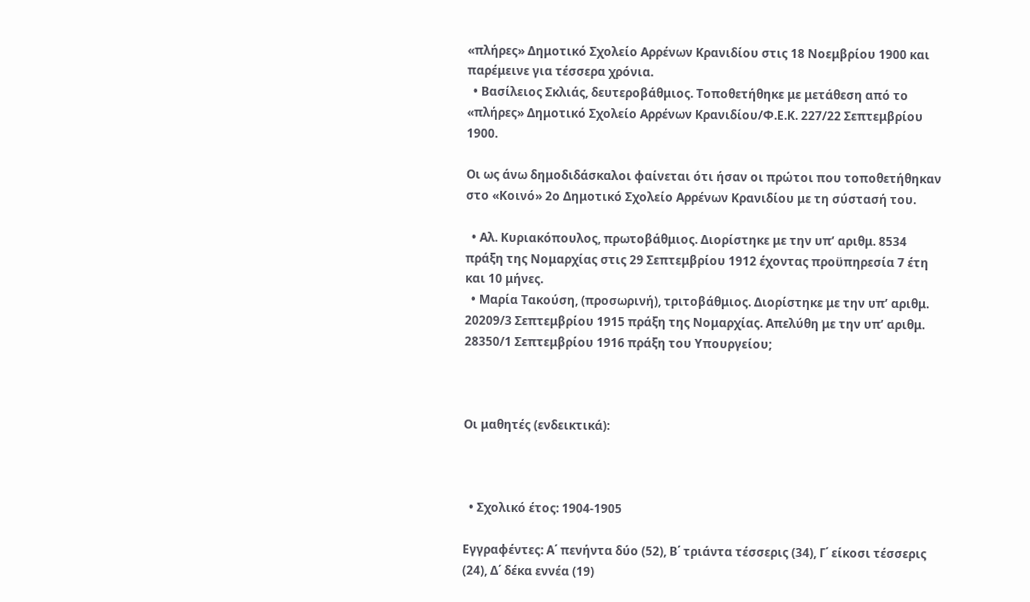«πλήρες» Δημοτικό Σχολείο Αρρένων Κρανιδίου στις 18 Νοεμβρίου 1900 και παρέμεινε για τέσσερα χρόνια.
  • Βασίλειος Σκλιάς, δευτεροβάθμιος. Τοποθετήθηκε με μετάθεση από το «πλήρες» Δημοτικό Σχολείο Αρρένων Κρανιδίου/Φ.Ε.Κ. 227/22 Σεπτεμβρίου 1900.

Οι ως άνω δημοδιδάσκαλοι φαίνεται ότι ήσαν οι πρώτοι που τοποθετήθηκαν στο «Κοινό» 2ο Δημοτικό Σχολείο Αρρένων Κρανιδίου με τη σύστασή του.

  • Αλ. Κυριακόπουλος, πρωτοβάθμιος. Διορίστηκε με την υπ’ αριθμ. 8534 πράξη της Νομαρχίας στις 29 Σεπτεμβρίου 1912 έχοντας προϋπηρεσία 7 έτη και 10 μήνες.
  • Μαρία Τακούση, (προσωρινή), τριτοβάθμιος. Διορίστηκε με την υπ’ αριθμ. 20209/3 Σεπτεμβρίου 1915 πράξη της Νομαρχίας. Απελύθη με την υπ’ αριθμ. 28350/1 Σεπτεμβρίου 1916 πράξη του Υπουργείου;



Οι μαθητές (ενδεικτικά):



  • Σχολικό έτος: 1904-1905

Εγγραφέντες: Α΄ πενήντα δύο (52), Β΄ τριάντα τέσσερις (34), Γ΄ είκοσι τέσσερις (24), Δ΄ δέκα εννέα (19)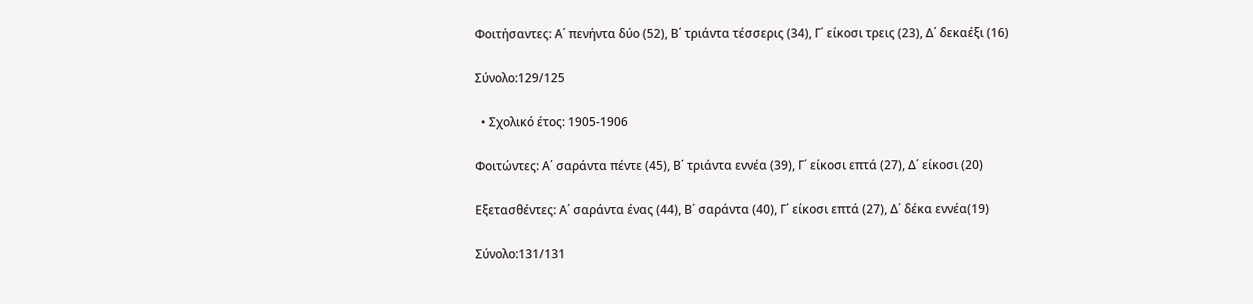Φοιτήσαντες: Α΄ πενήντα δύο (52), Β΄ τριάντα τέσσερις (34), Γ΄ είκοσι τρεις (23), Δ΄ δεκαέξι (16)

Σύνολο:129/125

  • Σχολικό έτος: 1905-1906

Φοιτώντες: Α΄ σαράντα πέντε (45), Β΄ τριάντα εννέα (39), Γ΄ είκοσι επτά (27), Δ΄ είκοσι (20)

Εξετασθέντες: Α΄ σαράντα ένας (44), Β΄ σαράντα (40), Γ΄ είκοσι επτά (27), Δ΄ δέκα εννέα(19)

Σύνολο:131/131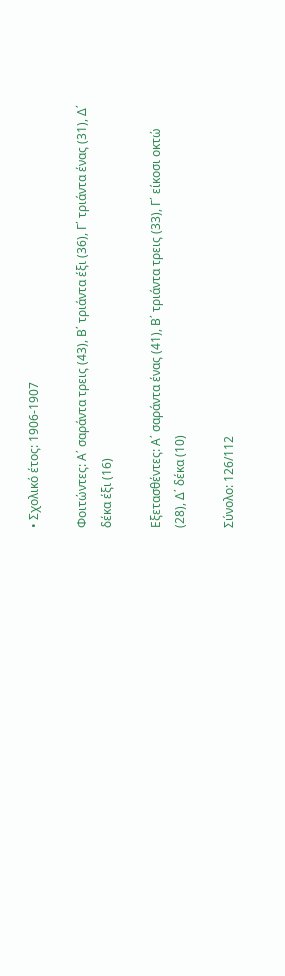• Σχολικό έτος: 1906-1907

Φοιτώντες: Α΄ σαράντα τρεις (43), Β΄ τριάντα έξι (36), Γ΄ τριάντα ένας (31), Δ΄ δέκα έξι (16)

Εξετασθέντες: Α΄ σαράντα ένας (41), Β΄ τριάντα τρεις (33), Γ΄ είκοσι οκτώ (28), Δ΄ δέκα (10)

Σύνολο: 126/112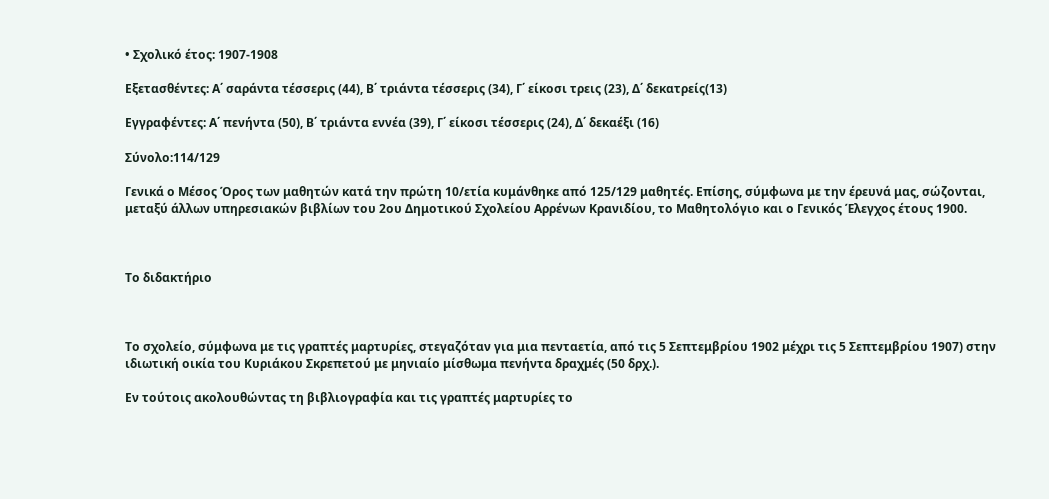• Σχολικό έτος: 1907-1908

Εξετασθέντες: Α΄ σαράντα τέσσερις (44), Β΄ τριάντα τέσσερις (34), Γ΄ είκοσι τρεις (23), Δ΄ δεκατρείς(13)

Εγγραφέντες: Α΄ πενήντα (50), Β΄ τριάντα εννέα (39), Γ΄ είκοσι τέσσερις (24), Δ΄ δεκαέξι (16)

Σύνολο:114/129

Γενικά ο Μέσος Όρος των μαθητών κατά την πρώτη 10/ετία κυμάνθηκε από 125/129 μαθητές. Επίσης, σύμφωνα με την έρευνά μας, σώζονται, μεταξύ άλλων υπηρεσιακών βιβλίων του 2ου Δημοτικού Σχολείου Αρρένων Κρανιδίου, το Μαθητολόγιο και ο Γενικός Έλεγχος έτους 1900.



Το διδακτήριο



Το σχολείο, σύμφωνα με τις γραπτές μαρτυρίες, στεγαζόταν για μια πενταετία, από τις 5 Σεπτεμβρίου 1902 μέχρι τις 5 Σεπτεμβρίου 1907) στην ιδιωτική οικία του Κυριάκου Σκρεπετού με μηνιαίο μίσθωμα πενήντα δραχμές (50 δρχ.).

Εν τούτοις ακολουθώντας τη βιβλιογραφία και τις γραπτές μαρτυρίες το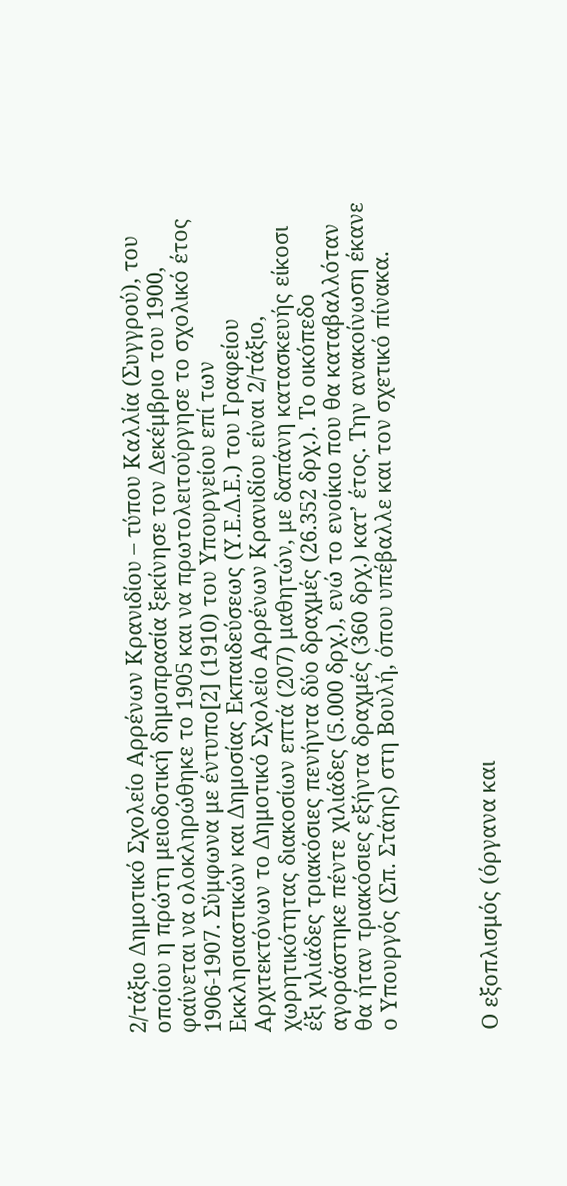2/τάξιο Δημοτικό Σχολείο Αρρένων Κρανιδίου – τύπου Καλλία (Συγγρού), του οποίου η πρώτη μειοδοτική δημοπρασία ξεκίνησε τον Δεκέμβριο του 1900, φαίνεται να ολοκληρώθηκε το 1905 και να πρωτολειτούργησε το σχολικό έτος 1906-1907. Σύμφωνα με έντυπο[2] (1910) του Υπουργείου επί των Εκκλησιαστικών και Δημοσίας Εκπαιδεύσεως (Υ.Ε.Δ.Ε.) του Γραφείου Αρχιτεκτόνων το Δημοτικό Σχολείο Αρρένων Κρανιδίου είναι 2/τάξιο, χωρητικότητας διακοσίων επτά (207) μαθητών, με δαπάνη κατασκευής είκοσι έξι χιλιάδες τριακόσιες πενήντα δύο δραχμές (26.352 δρχ.). Το οικόπεδο αγοράστηκε πέντε χιλιάδες (5.000 δρχ.), ενώ το ενοίκιο που θα καταβαλλόταν θα ήταν τριακόσιες εξήντα δραχμές (360 δρχ.) κατ’ έτος. Την ανακοίνωση έκανε ο Υπουργός (Σπ. Στάης) στη Βουλή, όπου υπέβαλλε και τον σχετικό πίνακα.



Ο εξοπλισμός (όργανα και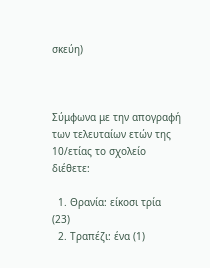σκεύη)



Σύμφωνα με την απογραφή των τελευταίων ετών της 10/ετίας το σχολείο διέθετε:

  1. Θρανία: είκοσι τρία (23)
  2. Τραπέζι: ένα (1)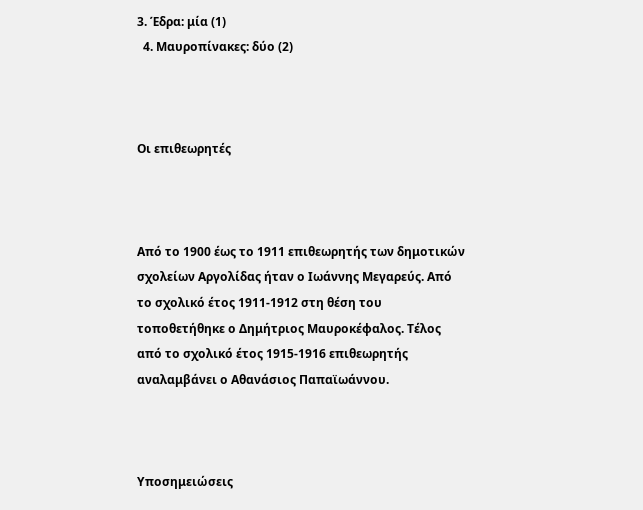3. Έδρα: μία (1)
  4. Μαυροπίνακες: δύο (2)



Οι επιθεωρητές



Από το 1900 έως το 1911 επιθεωρητής των δημοτικών σχολείων Αργολίδας ήταν ο Ιωάννης Μεγαρεύς. Από το σχολικό έτος 1911-1912 στη θέση του τοποθετήθηκε ο Δημήτριος Μαυροκέφαλος. Τέλος από το σχολικό έτος 1915-1916 επιθεωρητής αναλαμβάνει ο Αθανάσιος Παπαϊωάννου.



Υποσημειώσεις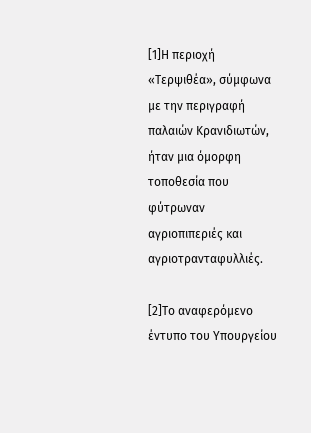[1]Η περιοχή «Τερψιθέα», σύμφωνα με την περιγραφή παλαιών Κρανιδιωτών, ήταν μια όμορφη τοποθεσία που φύτρωναν αγριοπιπεριές και αγριοτρανταφυλλιές.

[2]Το αναφερόμενο έντυπο του Υπουργείου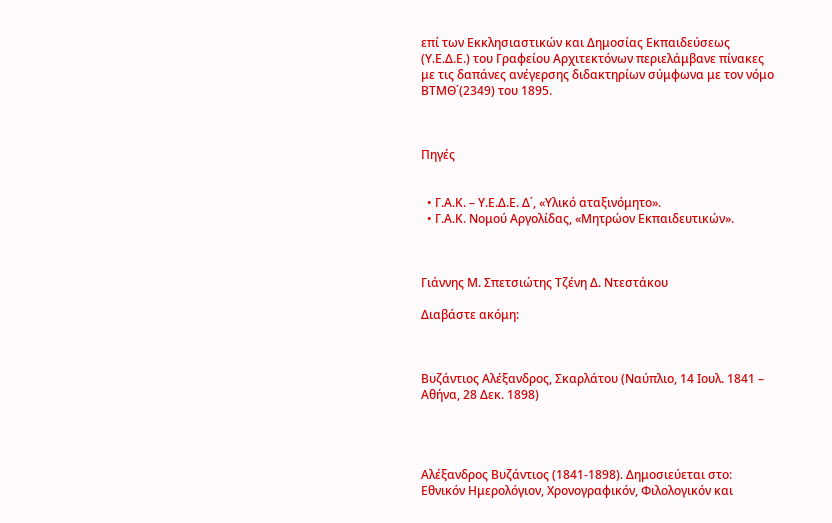επί των Εκκλησιαστικών και Δημοσίας Εκπαιδεύσεως (Υ.Ε.Δ.Ε.) του Γραφείου Αρχιτεκτόνων περιελάμβανε πίνακες με τις δαπάνες ανέγερσης διδακτηρίων σύμφωνα με τον νόμο ΒΤΜΘ΄(2349) του 1895.



Πηγές


  • Γ.Α.Κ. – Υ.Ε.Δ.Ε. Δ΄, «Υλικό αταξινόμητο».
  • Γ.Α.Κ. Νομού Αργολίδας, «Μητρώον Εκπαιδευτικών».



Γιάννης Μ. Σπετσιώτης Τζένη Δ. Ντεστάκου

Διαβάστε ακόμη:



Βυζάντιος Αλέξανδρος, Σκαρλάτου (Ναύπλιο, 14 Ιουλ. 1841 – Αθήνα, 28 Δεκ. 1898)




Αλέξανδρος Βυζάντιος (1841-1898). Δημοσιεύεται στο: Εθνικόν Ημερολόγιον, Χρονογραφικόν, Φιλολογικόν και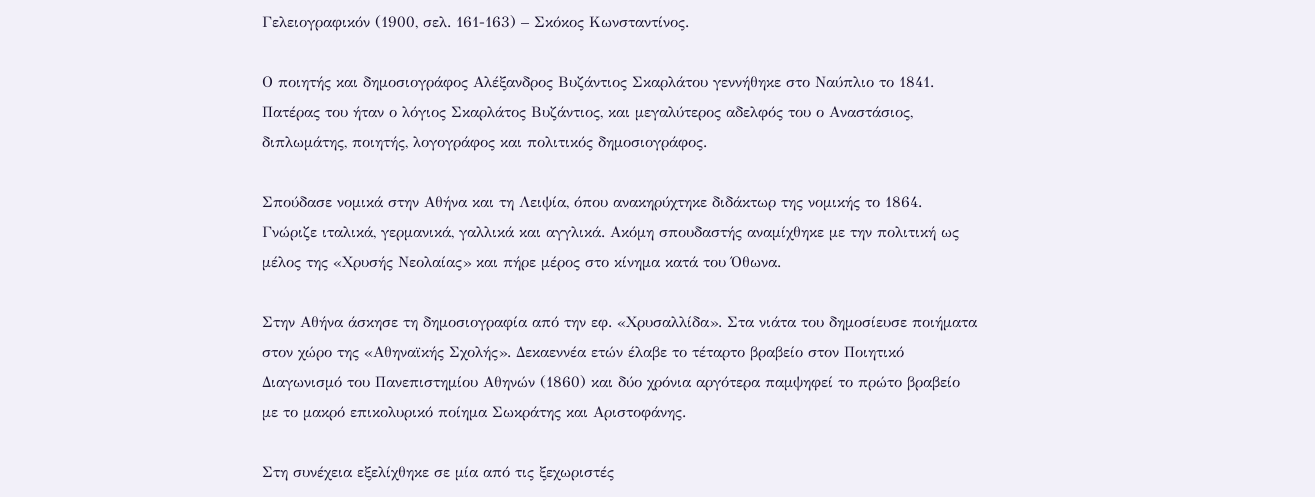Γελειογραφικόν (1900, σελ. 161-163) – Σκόκος Κωνσταντίνος.

Ο ποιητής και δημοσιογράφος Αλέξανδρος Βυζάντιος Σκαρλάτου γεννήθηκε στο Ναύπλιο το 1841. Πατέρας του ήταν ο λόγιος Σκαρλάτος Βυζάντιος, και μεγαλύτερος αδελφός του ο Αναστάσιος, διπλωμάτης, ποιητής, λογογράφος και πολιτικός δημοσιογράφος.

Σπούδασε νομικά στην Αθήνα και τη Λειψία, όπου ανακηρύχτηκε διδάκτωρ της νομικής το 1864. Γνώριζε ιταλικά, γερμανικά, γαλλικά και αγγλικά. Ακόμη σπουδαστής αναμίχθηκε με την πολιτική ως μέλος της «Χρυσής Νεολαίας» και πήρε μέρος στο κίνημα κατά του Όθωνα.

Στην Αθήνα άσκησε τη δημοσιογραφία από την εφ. «Χρυσαλλίδα». Στα νιάτα του δημοσίευσε ποιήματα στον χώρο της «Αθηναϊκής Σχολής». Δεκαεννέα ετών έλαβε το τέταρτο βραβείο στον Ποιητικό Διαγωνισμό του Πανεπιστημίου Αθηνών (1860) και δύο χρόνια αργότερα παμψηφεί το πρώτο βραβείο με το μακρό επικολυρικό ποίημα Σωκράτης και Αριστοφάνης.

Στη συνέχεια εξελίχθηκε σε μία από τις ξεχωριστές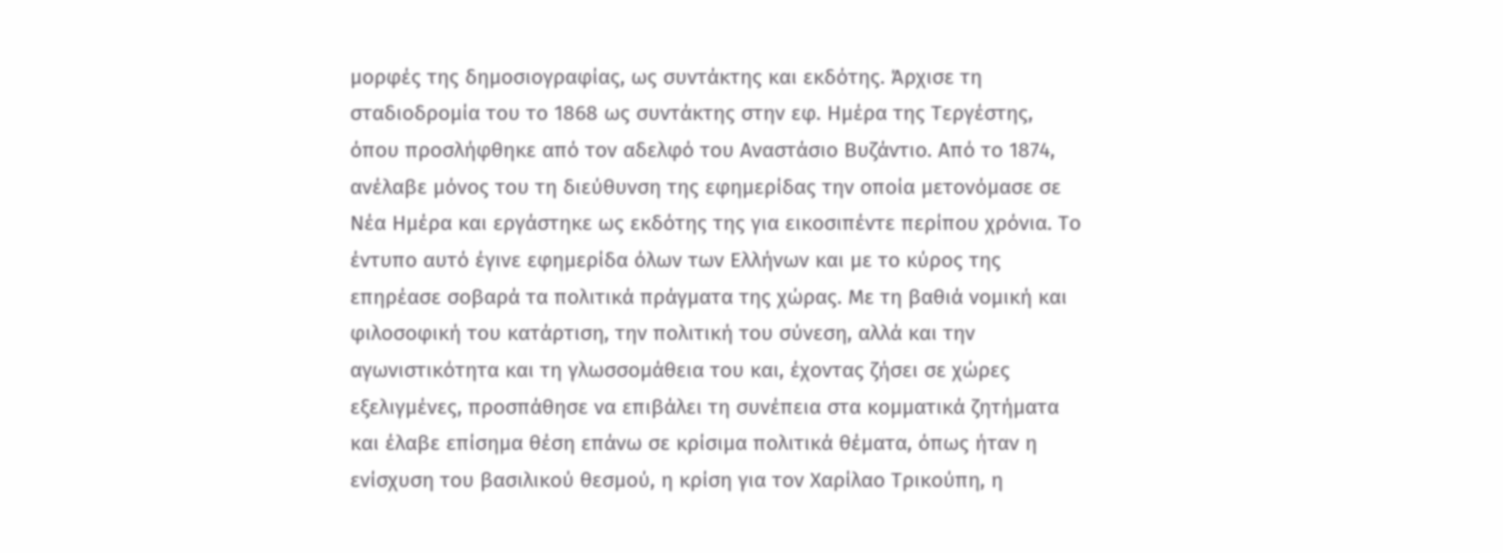μορφές της δημοσιογραφίας, ως συντάκτης και εκδότης. Άρχισε τη σταδιοδρομία του το 1868 ως συντάκτης στην εφ. Ημέρα της Τεργέστης, όπου προσλήφθηκε από τον αδελφό του Αναστάσιο Βυζάντιο. Από το 1874, ανέλαβε μόνος του τη διεύθυνση της εφημερίδας την οποία μετονόμασε σε Νέα Ημέρα και εργάστηκε ως εκδότης της για εικοσιπέντε περίπου χρόνια. Το έντυπο αυτό έγινε εφημερίδα όλων των Ελλήνων και με το κύρος της επηρέασε σοβαρά τα πολιτικά πράγματα της χώρας. Με τη βαθιά νομική και φιλοσοφική του κατάρτιση, την πολιτική του σύνεση, αλλά και την αγωνιστικότητα και τη γλωσσομάθεια του και, έχοντας ζήσει σε χώρες εξελιγμένες, προσπάθησε να επιβάλει τη συνέπεια στα κομματικά ζητήματα και έλαβε επίσημα θέση επάνω σε κρίσιμα πολιτικά θέματα, όπως ήταν η ενίσχυση του βασιλικού θεσμού, η κρίση για τον Χαρίλαο Τρικούπη, η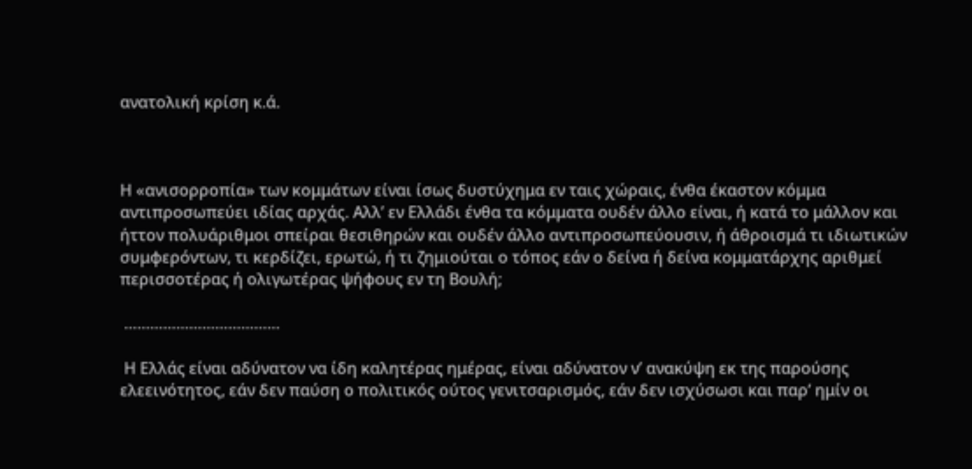ανατολική κρίση κ.ά.



Η «ανισορροπία» των κομμάτων είναι ίσως δυστύχημα εν ταις χώραις, ένθα έκαστον κόμμα αντιπροσωπεύει ιδίας αρχάς. Αλλ’ εν Ελλάδι ένθα τα κόμματα ουδέν άλλο είναι, ή κατά το μάλλον και ήττον πολυάριθμοι σπείραι θεσιθηρών και ουδέν άλλο αντιπροσωπεύουσιν, ή άθροισμά τι ιδιωτικών συμφερόντων, τι κερδίζει, ερωτώ, ή τι ζημιούται ο τόπος εάν ο δείνα ή δείνα κομματάρχης αριθμεί περισσοτέρας ή ολιγωτέρας ψήφους εν τη Βουλή;

 ………………………………

 Η Ελλάς είναι αδύνατον να ίδη καλητέρας ημέρας, είναι αδύνατον ν’ ανακύψη εκ της παρούσης ελεεινότητος, εάν δεν παύση ο πολιτικός ούτος γενιτσαρισμός, εάν δεν ισχύσωσι και παρ’ ημίν οι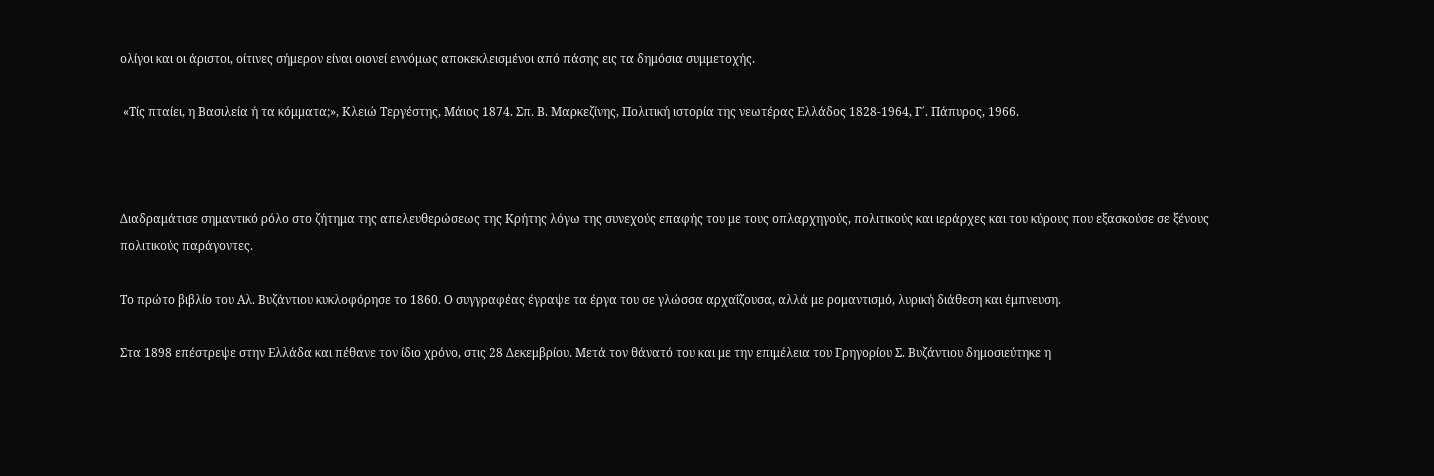ολίγοι και οι άριστοι, οίτινες σήμερον είναι οιονεί εννόμως αποκεκλεισμένοι από πάσης εις τα δημόσια συμμετοχής.

 «Τίς πταίει, η Βασιλεία ή τα κόμματα;», Κλειώ Τεργέστης, Μάιος 1874. Σπ. Β. Μαρκεζίνης, Πολιτική ιστορία της νεωτέρας Ελλάδος 1828-1964, Γ΄. Πάπυρος, 1966.



Διαδραμάτισε σημαντικό ρόλο στο ζήτημα της απελευθερώσεως της Κρήτης λόγω της συνεχούς επαφής του με τους οπλαρχηγούς, πολιτικούς και ιεράρχες και του κύρους που εξασκούσε σε ξένους πολιτικούς παράγοντες.

Το πρώτο βιβλίο του Αλ. Βυζάντιου κυκλοφόρησε το 1860. Ο συγγραφέας έγραψε τα έργα του σε γλώσσα αρχαΐζουσα, αλλά με ρομαντισμό, λυρική διάθεση και έμπνευση.

Στα 1898 επέστρεψε στην Ελλάδα και πέθανε τον ίδιο χρόνο, στις 28 Δεκεμβρίου. Μετά τον θάνατό του και με την επιμέλεια του Γρηγορίου Σ. Βυζάντιου δημοσιεύτηκε η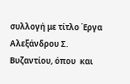συλλογή με τίτλο Έργα Αλεξάνδρου Σ. Βυζαντίου, όπου  και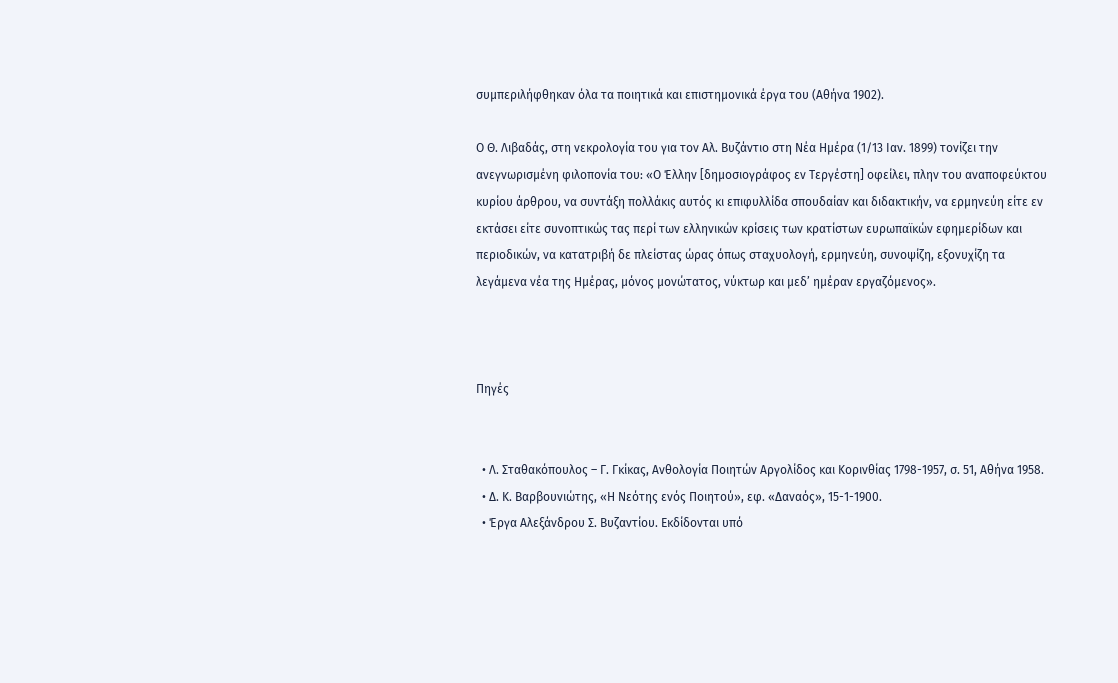συμπεριλήφθηκαν όλα τα ποιητικά και επιστημονικά έργα του (Αθήνα 1902).

Ο Θ. Λιβαδάς, στη νεκρολογία του για τον Αλ. Βυζάντιο στη Νέα Ημέρα (1/13 Ιαν. 1899) τονίζει την ανεγνωρισμένη φιλοπονία του: «Ο Έλλην [δημοσιογράφος εν Τεργέστη] οφείλει, πλην του αναποφεύκτου κυρίου άρθρου, να συντάξη πολλάκις αυτός κι επιφυλλίδα σπουδαίαν και διδακτικήν, να ερμηνεύη είτε εν εκτάσει είτε συνοπτικώς τας περί των ελληνικών κρίσεις των κρατίστων ευρωπαϊκών εφημερίδων και περιοδικών, να κατατριβή δε πλείστας ώρας όπως σταχυολογή, ερμηνεύη, συνοψίζη, εξονυχίζη τα λεγάμενα νέα της Ημέρας, μόνος μονώτατος, νύκτωρ και μεδ’ ημέραν εργαζόμενος».



Πηγές


  • Λ. Σταθακόπουλος – Γ. Γκίκας, Ανθολογία Ποιητών Αργολίδος και Κορινθίας 1798-1957, σ. 51, Αθήνα 1958.
  • Δ. Κ. Βαρβουνιώτης, «Η Νεότης ενός Ποιητού», εφ. «Δαναός», 15-1-1900.
  • Έργα Αλεξάνδρου Σ. Βυζαντίου. Εκδίδονται υπό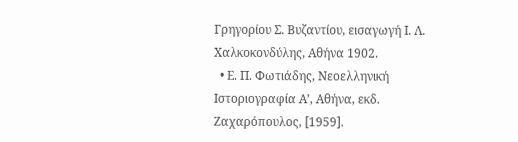Γρηγορίου Σ. Βυζαντίου, εισαγωγή Ι. Λ. Χαλκοκονδύλης, Αθήνα 1902.
  • Ε. Π. Φωτιάδης, Νεοελληνική Ιστοριογραφία Α’, Αθήνα, εκδ. Ζαχαρόπουλος, [1959].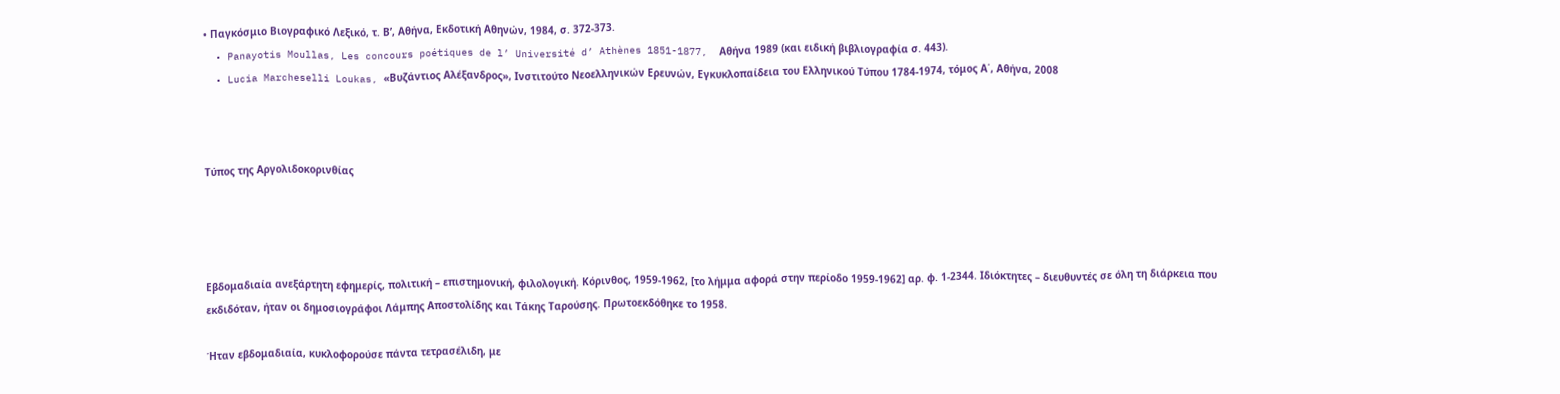• Παγκόσμιο Βιογραφικό Λεξικό, τ. Β’, Αθήνα, Εκδοτική Αθηνών, 1984, σ. 372-373.
  • Panayotis Moullas, Les concours poétiques de l’ Université d’ Athènes 1851-1877,  Αθήνα 1989 (και ειδική βιβλιογραφία σ. 443).
  • Lucia Marcheselli Loukas, «Βυζάντιος Αλέξανδρος», Ινστιτούτο Νεοελληνικών Ερευνών, Εγκυκλοπαίδεια του Ελληνικού Τύπου 1784-1974, τόμος Α΄, Αθήνα, 2008



Τύπος της Αργολιδοκορινθίας




Εβδομαδιαία ανεξάρτητη εφημερίς, πολιτική – επιστημονική, φιλολογική. Κόρινθος, 1959-1962, [το λήμμα αφορά στην περίοδο 1959-1962] αρ. φ. 1-2344. Ιδιόκτητες – διευθυντές σε όλη τη διάρκεια που εκδιδόταν, ήταν οι δημοσιογράφοι Λάμπης Αποστολίδης και Τάκης Ταρούσης. Πρωτοεκδόθηκε το 1958.

Ήταν εβδομαδιαία, κυκλοφορούσε πάντα τετρασέλιδη, με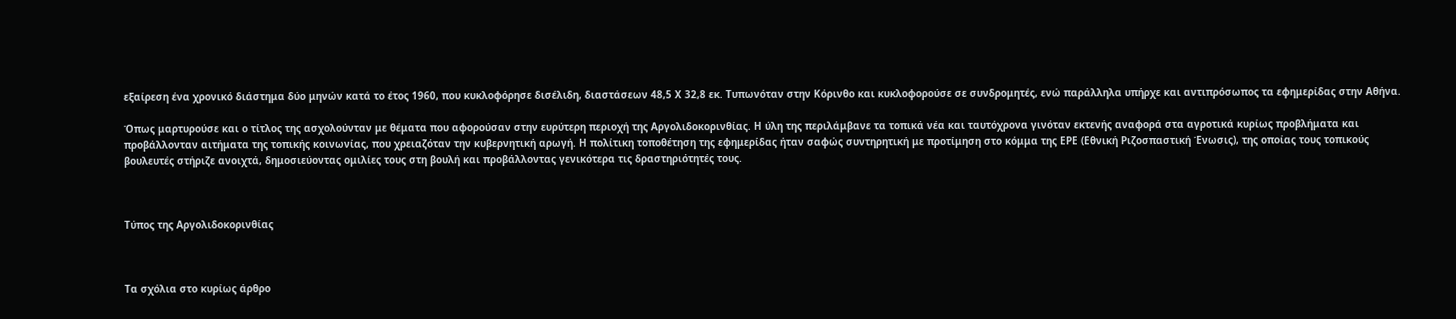εξαίρεση ένα χρονικό διάστημα δύο μηνών κατά το έτος 1960, που κυκλοφόρησε δισέλιδη, διαστάσεων 48,5 Χ 32,8 εκ. Τυπωνόταν στην Κόρινθο και κυκλοφορούσε σε συνδρομητές, ενώ παράλληλα υπήρχε και αντιπρόσωπος τα εφημερίδας στην Αθήνα.

Όπως μαρτυρούσε και ο τίτλος της ασχολούνταν με θέματα που αφορούσαν στην ευρύτερη περιοχή της Αργολιδοκορινθίας. Η ύλη της περιλάμβανε τα τοπικά νέα και ταυτόχρονα γινόταν εκτενής αναφορά στα αγροτικά κυρίως προβλήματα και προβάλλονταν αιτήματα της τοπικής κοινωνίας, που χρειαζόταν την κυβερνητική αρωγή. Η πολίτικη τοποθέτηση της εφημερίδας ήταν σαφώς συντηρητική με προτίμηση στο κόμμα της ΕΡΕ (Εθνική Ριζοσπαστική Ένωσις), της οποίας τους τοπικούς βουλευτές στήριζε ανοιχτά, δημοσιεύοντας ομιλίες τους στη βουλή και προβάλλοντας γενικότερα τις δραστηριότητές τους.



Τύπος της Αργολιδοκορινθίας



Τα σχόλια στο κυρίως άρθρο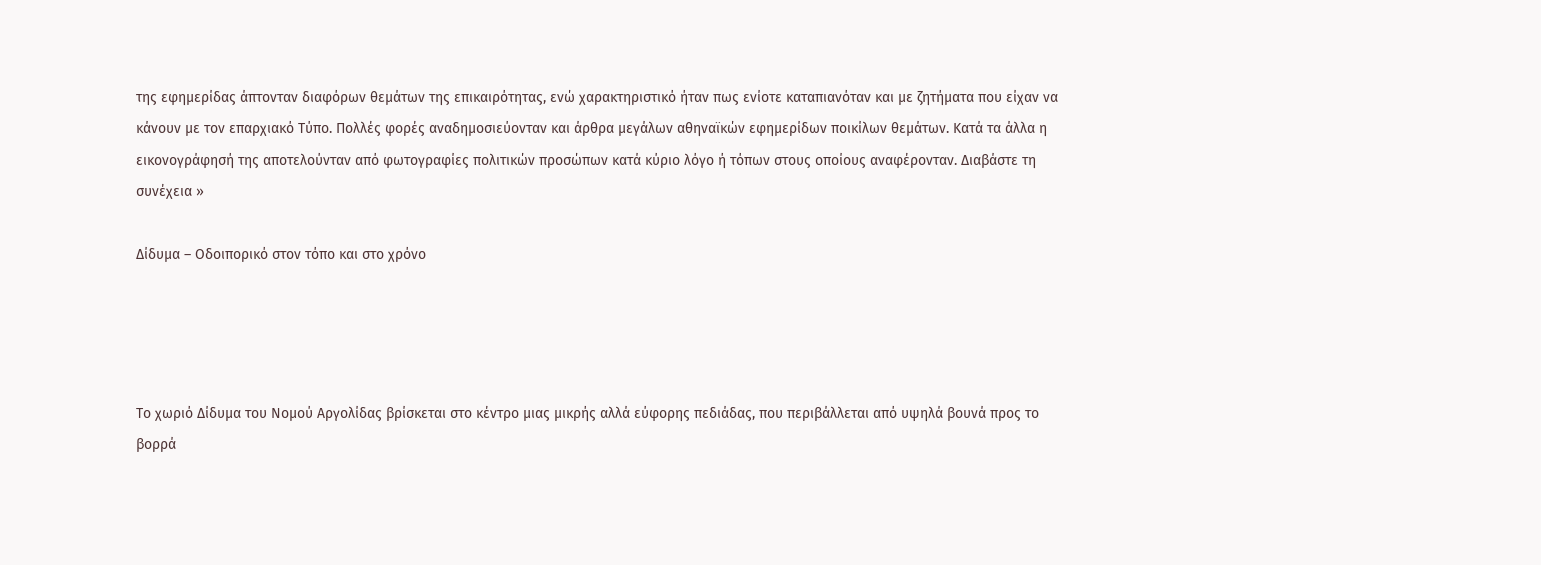της εφημερίδας άπτονταν διαφόρων θεμάτων της επικαιρότητας, ενώ χαρακτηριστικό ήταν πως ενίοτε καταπιανόταν και με ζητήματα που είχαν να κάνουν με τον επαρχιακό Τύπο. Πολλές φορές αναδημοσιεύονταν και άρθρα μεγάλων αθηναϊκών εφημερίδων ποικίλων θεμάτων. Κατά τα άλλα η εικονογράφησή της αποτελούνταν από φωτογραφίες πολιτικών προσώπων κατά κύριο λόγο ή τόπων στους οποίους αναφέρονταν. Διαβάστε τη συνέχεια »

Δίδυμα – Οδοιπορικό στον τόπο και στο χρόνο




Το χωριό Δίδυμα του Νομού Αργολίδας βρίσκεται στο κέντρο μιας μικρής αλλά εύφορης πεδιάδας, που περιβάλλεται από υψηλά βουνά προς το βορρά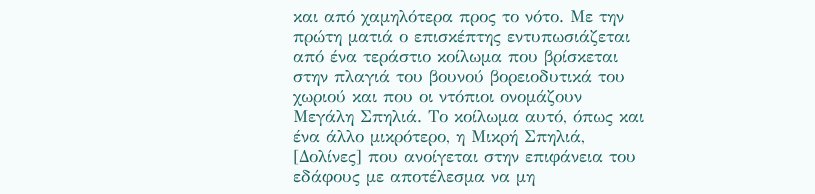και από χαμηλότερα προς το νότο. Με την πρώτη ματιά ο επισκέπτης εντυπωσιάζεται από ένα τεράστιο κοίλωμα που βρίσκεται στην πλαγιά του βουνού βορειοδυτικά του χωριού και που οι ντόπιοι ονομάζουν Μεγάλη Σπηλιά. Το κοίλωμα αυτό, όπως και ένα άλλο μικρότερο, η Μικρή Σπηλιά, [Δολίνες] που ανοίγεται στην επιφάνεια του εδάφους με αποτέλεσμα να μη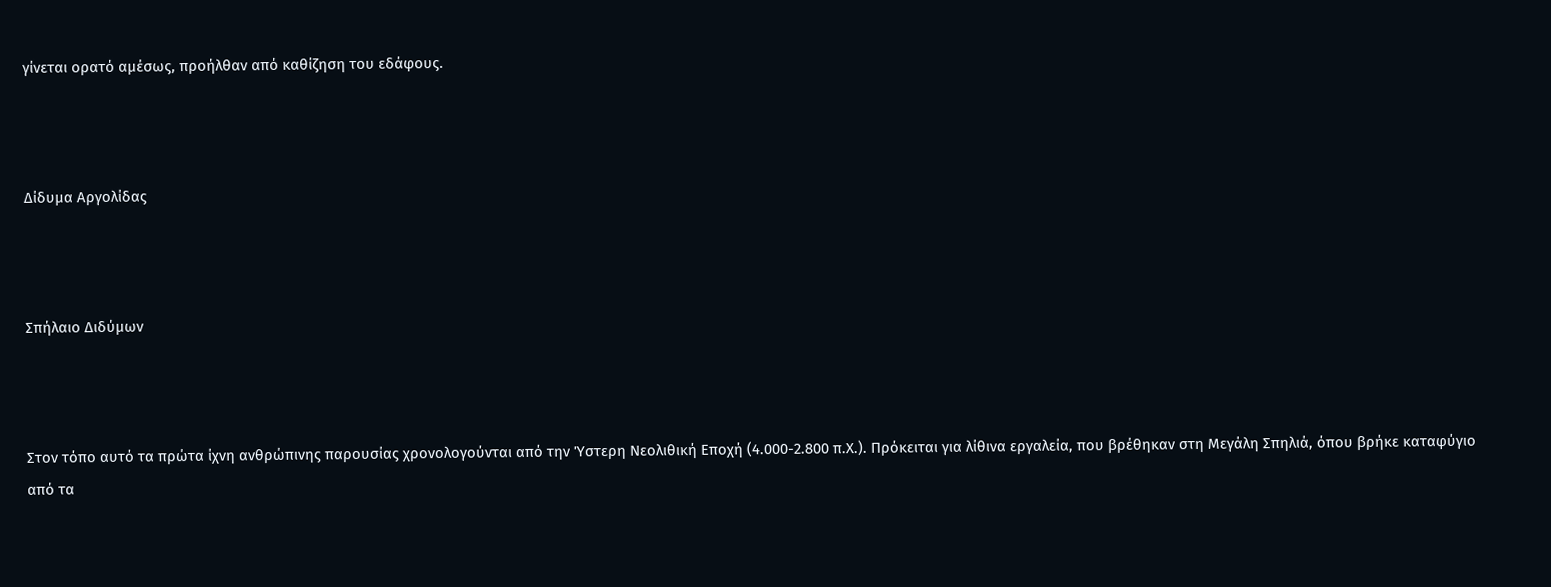γίνεται ορατό αμέσως, προήλθαν από καθίζηση του εδάφους.



Δίδυμα Αργολίδας



Σπήλαιο Διδύμων



Στον τόπο αυτό τα πρώτα ίχνη ανθρώπινης παρουσίας χρονολογούνται από την Ύστερη Νεολιθική Εποχή (4.000-2.800 π.Χ.). Πρόκειται για λίθινα εργαλεία, που βρέθηκαν στη Μεγάλη Σπηλιά, όπου βρήκε καταφύγιο από τα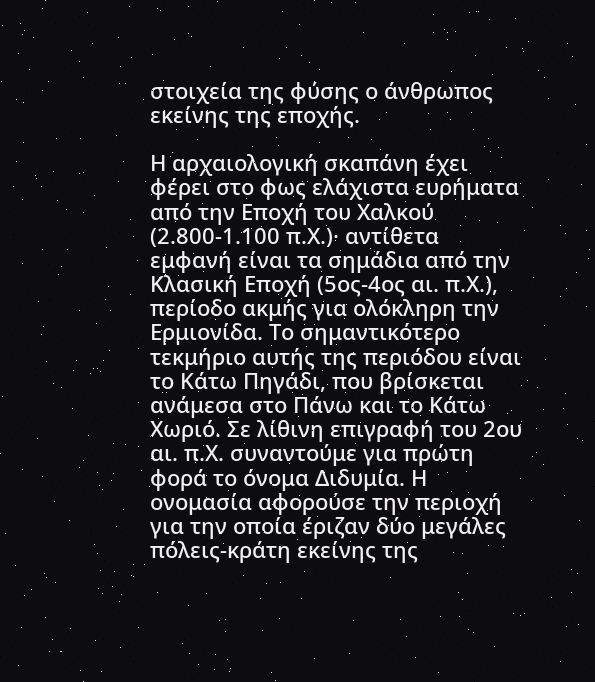στοιχεία της φύσης ο άνθρωπος εκείνης της εποχής.

Η αρχαιολογική σκαπάνη έχει φέρει στο φως ελάχιστα ευρήματα από την Εποχή του Χαλκού (2.800-1.100 π.Χ.)· αντίθετα εμφανή είναι τα σημάδια από την Κλασική Εποχή (5ος-4ος αι. π.Χ.), περίοδο ακμής για ολόκληρη την Ερμιονίδα. Το σημαντικότερο τεκμήριο αυτής της περιόδου είναι το Κάτω Πηγάδι, που βρίσκεται ανάμεσα στο Πάνω και το Κάτω Χωριό. Σε λίθινη επιγραφή του 2ου αι. π.Χ. συναντούμε για πρώτη φορά το όνομα Διδυμία. Η ονομασία αφορούσε την περιοχή για την οποία έριζαν δύο μεγάλες πόλεις-κράτη εκείνης της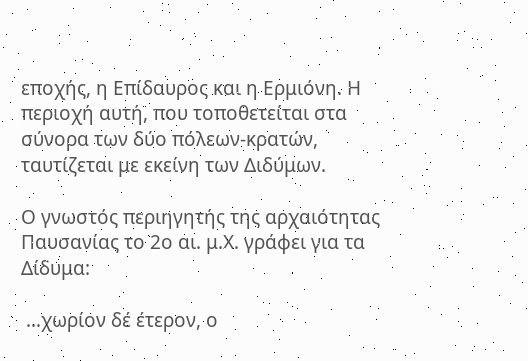εποχής, η Επίδαυρος και η Ερμιόνη. Η περιοχή αυτή, που τοποθετείται στα σύνορα των δύο πόλεων-κρατών, ταυτίζεται με εκείνη των Διδύμων.

Ο γνωστός περιηγητής της αρχαιότητας Παυσανίας το 2ο αι. μ.Χ. γράφει για τα Δίδυμα:

 …χωρίον δέ έτερον, ο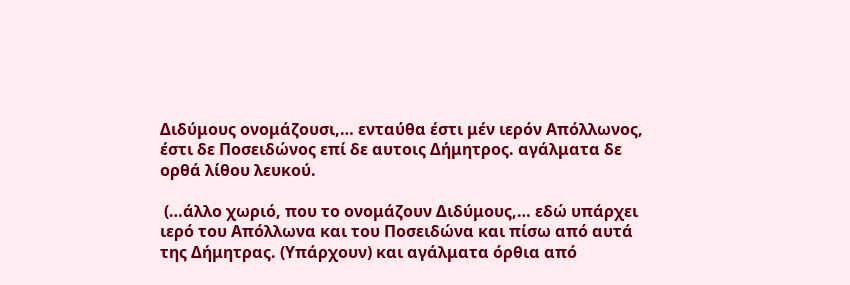Διδύμους ονομάζουσι,… ενταύθα έστι μέν ιερόν Απόλλωνος, έστι δε Ποσειδώνος επί δε αυτοις Δήμητρος. αγάλματα δε ορθά λίθου λευκού.

 (…άλλο χωριό, που το ονομάζουν Διδύμους,… εδώ υπάρχει ιερό του Απόλλωνα και του Ποσειδώνα και πίσω από αυτά της Δήμητρας. (Υπάρχουν) και αγάλματα όρθια από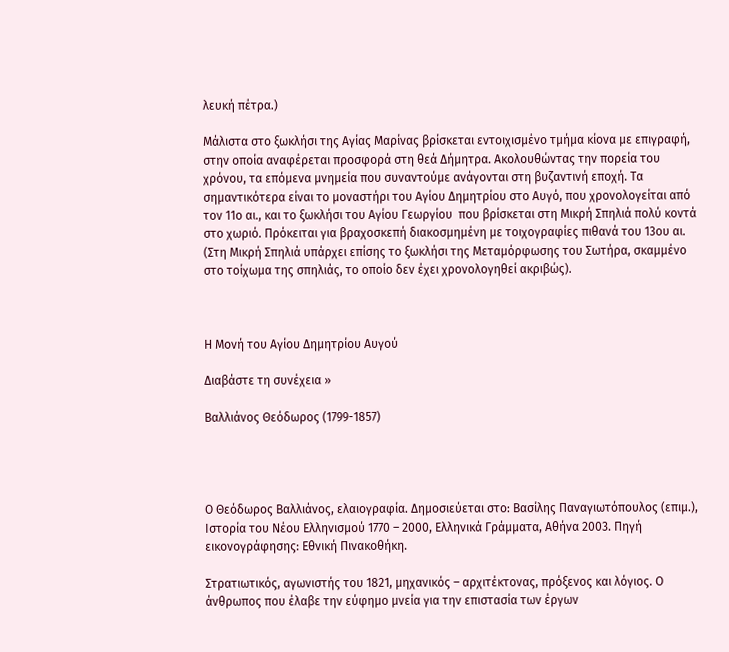λευκή πέτρα.)

Μάλιστα στο ξωκλήσι της Αγίας Μαρίνας βρίσκεται εντοιχισμένο τμήμα κίονα με επιγραφή, στην οποία αναφέρεται προσφορά στη θεά Δήμητρα. Ακολουθώντας την πορεία του χρόνου, τα επόμενα μνημεία που συναντούμε ανάγονται στη βυζαντινή εποχή. Τα σημαντικότερα είναι το μοναστήρι του Αγίου Δημητρίου στο Αυγό, που χρονολογείται από τον 11ο αι., και το ξωκλήσι του Αγίου Γεωργίου  που βρίσκεται στη Μικρή Σπηλιά πολύ κοντά στο χωριό. Πρόκειται για βραχοσκεπή διακοσμημένη με τοιχογραφίες πιθανά του 13ου αι. (Στη Μικρή Σπηλιά υπάρχει επίσης το ξωκλήσι της Μεταμόρφωσης του Σωτήρα, σκαμμένο στο τοίχωμα της σπηλιάς, το οποίο δεν έχει χρονολογηθεί ακριβώς).



Η Μονή του Αγίου Δημητρίου Αυγού

Διαβάστε τη συνέχεια »

Βαλλιάνος Θεόδωρος (1799-1857)




Ο Θεόδωρος Βαλλιάνος, ελαιογραφία. Δημοσιεύεται στο: Βασίλης Παναγιωτόπουλος (επιμ.), Ιστορία του Νέου Ελληνισμού 1770 – 2000, Ελληνικά Γράμματα, Αθήνα 2003. Πηγή εικονογράφησης: Εθνική Πινακοθήκη.

Στρατιωτικός, αγωνιστής του 1821, μηχανικός – αρχιτέκτονας, πρόξενος και λόγιος. Ο άνθρωπος που έλαβε την εύφημο μνεία για την επιστασία των έργων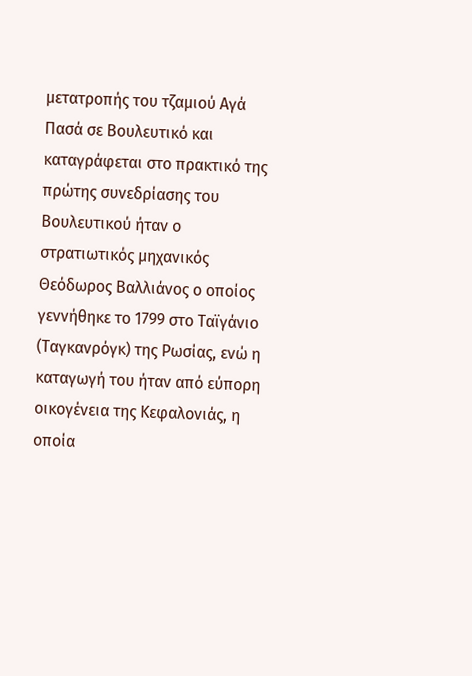μετατροπής του τζαμιού Αγά Πασά σε Βουλευτικό και καταγράφεται στο πρακτικό της πρώτης συνεδρίασης του Βουλευτικού ήταν ο στρατιωτικός μηχανικός Θεόδωρος Βαλλιάνος ο οποίος γεννήθηκε το 1799 στο Ταϊγάνιο (Ταγκανρόγκ) της Ρωσίας, ενώ η καταγωγή του ήταν από εύπορη οικογένεια της Κεφαλονιάς, η οποία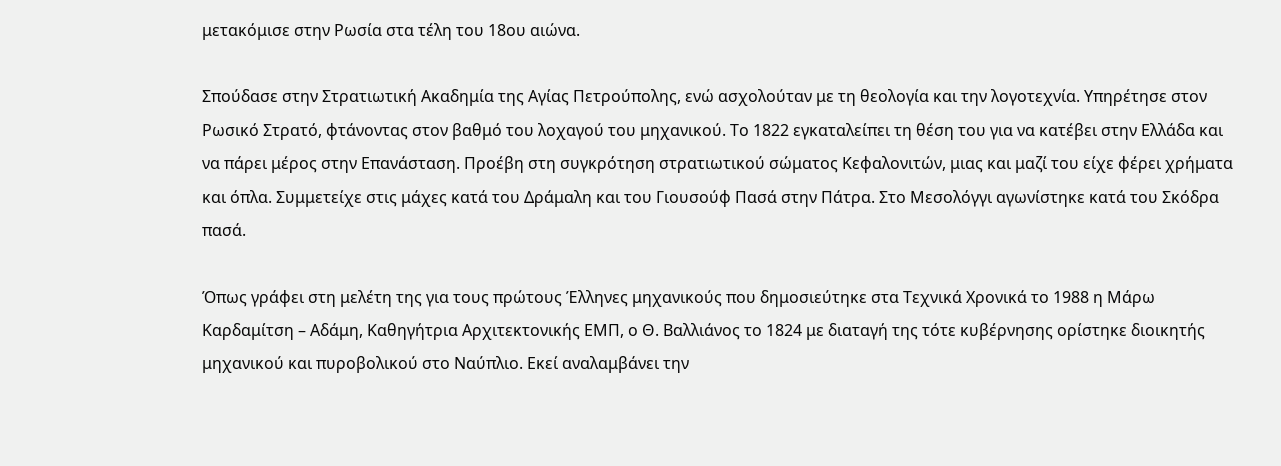μετακόμισε στην Ρωσία στα τέλη του 18ου αιώνα.

Σπούδασε στην Στρατιωτική Ακαδημία της Αγίας Πετρούπολης, ενώ ασχολούταν με τη θεολογία και την λογοτεχνία. Υπηρέτησε στον Ρωσικό Στρατό, φτάνοντας στον βαθμό του λοχαγού του μηχανικού. Το 1822 εγκαταλείπει τη θέση του για να κατέβει στην Ελλάδα και να πάρει μέρος στην Επανάσταση. Προέβη στη συγκρότηση στρατιωτικού σώματος Κεφαλονιτών, μιας και μαζί του είχε φέρει χρήματα και όπλα. Συμμετείχε στις μάχες κατά του Δράμαλη και του Γιουσούφ Πασά στην Πάτρα. Στο Μεσολόγγι αγωνίστηκε κατά του Σκόδρα πασά.

Όπως γράφει στη μελέτη της για τους πρώτους Έλληνες μηχανικούς που δημοσιεύτηκε στα Τεχνικά Χρονικά το 1988 η Μάρω Καρδαμίτση – Αδάμη, Καθηγήτρια Αρχιτεκτονικής ΕΜΠ, ο Θ. Βαλλιάνος το 1824 με διαταγή της τότε κυβέρνησης ορίστηκε διοικητής μηχανικού και πυροβολικού στο Ναύπλιο. Εκεί αναλαμβάνει την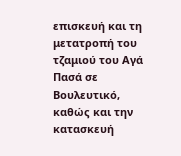επισκευή και τη μετατροπή του τζαμιού του Αγά Πασά σε Βουλευτικό, καθώς και την κατασκευή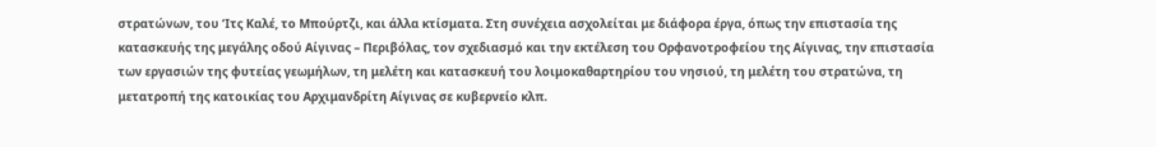στρατώνων, του ‘Ιτς Καλέ, το Μπούρτζι, και άλλα κτίσματα. Στη συνέχεια ασχολείται με διάφορα έργα, όπως την επιστασία της κατασκευής της μεγάλης οδού Αίγινας – Περιβόλας, τον σχεδιασμό και την εκτέλεση του Ορφανοτροφείου της Αίγινας, την επιστασία των εργασιών της φυτείας γεωμήλων, τη μελέτη και κατασκευή του λοιμοκαθαρτηρίου του νησιού, τη μελέτη του στρατώνα, τη μετατροπή της κατοικίας του Αρχιμανδρίτη Αίγινας σε κυβερνείο κλπ.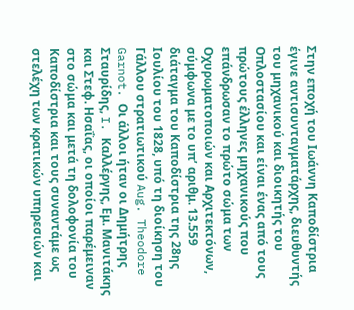Στην εποχή του Ιωάννη Καποδίστρια έγινε αντισυνταγματάρχης, διευθυντής του μηχανικού και διοικητής του Οπλοστασίου και είναι ένας από τους πρώτους έλληνες μηχανικούς που επάνδρωσαν το πρώτο σώμα των Οχυρωματοποιών και Αρχιτεκτόνων, σύμφωνα με το υπ’ αριθμ. 13.559 διάταγμα του Καποδίστρια της 28ης Ιουλίου του 1828, υπό τη διοίκηση του Γάλλου στρατιωτικού Aug. Theodore Garnot. Οι άλλοι ήταν οι Δημήτρης Σταυρίδης, I. Καλλέργης, Εμ. Μανιτάκης και Στεφ. Ησαΐας, οι οποίοι παρέμειναν στο σώμα και μετά τη δολοφονία του Καποδίστρια και τους συναντάμε ως στελέχη των κρατικών υπηρεσιών και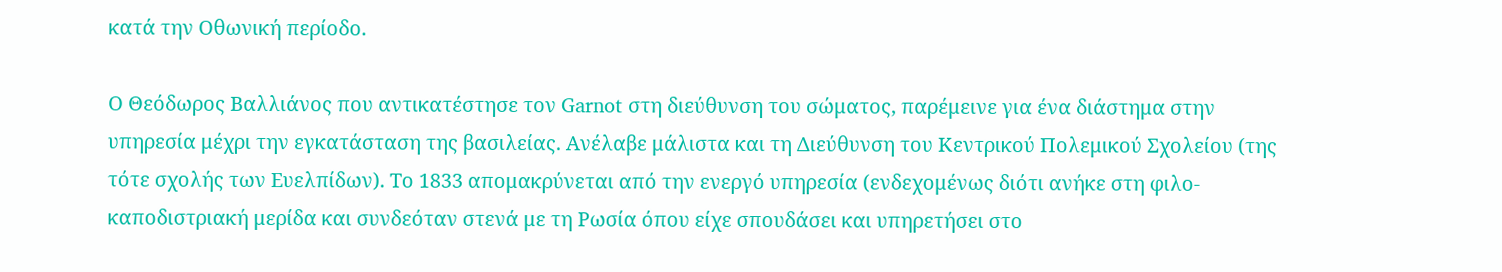κατά την Οθωνική περίοδο.

Ο Θεόδωρος Βαλλιάνος που αντικατέστησε τον Garnot στη διεύθυνση του σώματος, παρέμεινε για ένα διάστημα στην υπηρεσία μέχρι την εγκατάσταση της βασιλείας. Ανέλαβε μάλιστα και τη Διεύθυνση του Κεντρικού Πολεμικού Σχολείου (της τότε σχολής των Ευελπίδων). Το 1833 απομακρύνεται από την ενεργό υπηρεσία (ενδεχομένως διότι ανήκε στη φιλο-καποδιστριακή μερίδα και συνδεόταν στενά με τη Ρωσία όπου είχε σπουδάσει και υπηρετήσει στο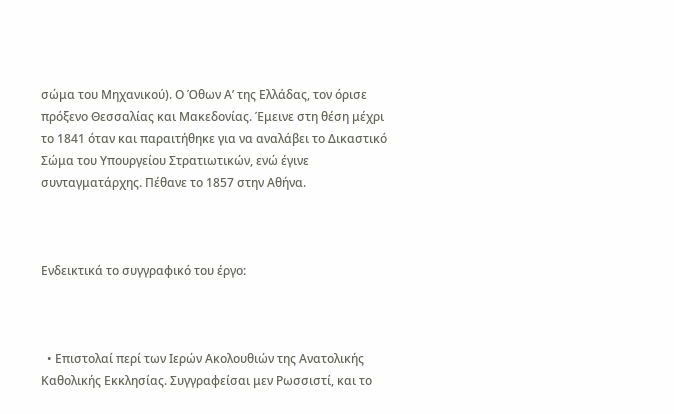σώμα του Μηχανικού). Ο Όθων Α’ της Ελλάδας, τον όρισε πρόξενο Θεσσαλίας και Μακεδονίας. Έμεινε στη θέση μέχρι το 1841 όταν και παραιτήθηκε για να αναλάβει το Δικαστικό Σώμα του Υπουργείου Στρατιωτικών, ενώ έγινε συνταγματάρχης. Πέθανε το 1857 στην Αθήνα.



Ενδεικτικά το συγγραφικό του έργο:



  • Επιστολαί περί των Ιερών Ακολουθιών της Ανατολικής Καθολικής Εκκλησίας. Συγγραφείσαι μεν Ρωσσιστί, και το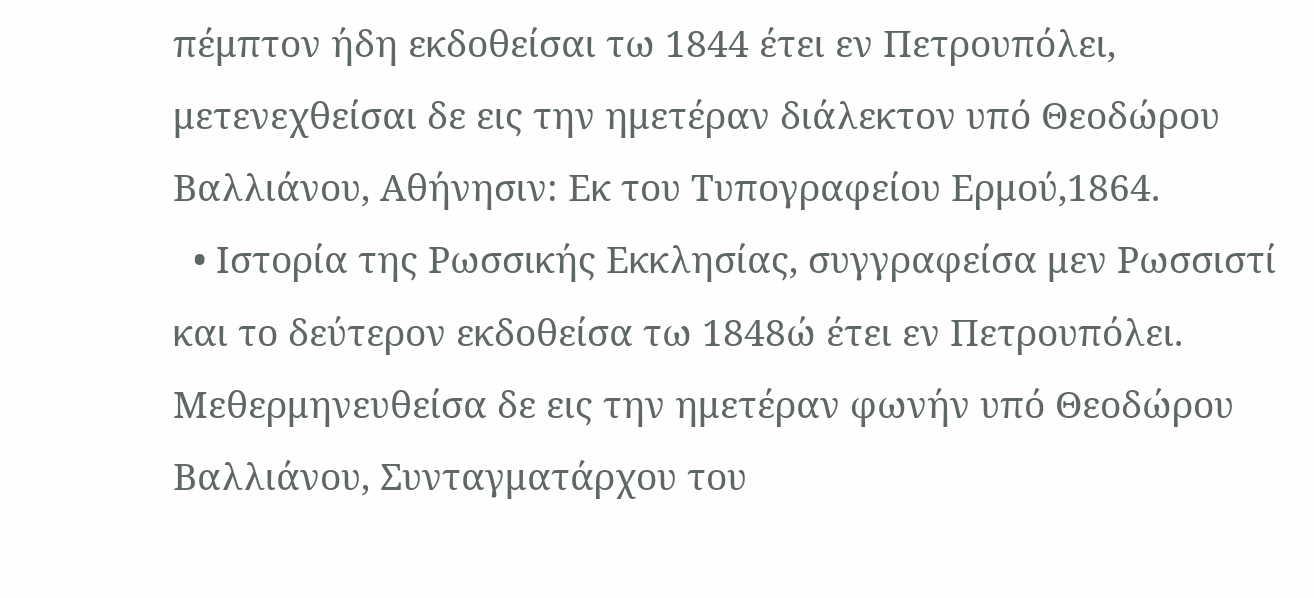πέμπτον ήδη εκδοθείσαι τω 1844 έτει εν Πετρουπόλει, μετενεχθείσαι δε εις την ημετέραν διάλεκτον υπό Θεοδώρου Βαλλιάνου, Αθήνησιν: Εκ του Τυπογραφείου Ερμού,1864.
  • Ιστορία της Ρωσσικής Εκκλησίας, συγγραφείσα μεν Ρωσσιστί και το δεύτερον εκδοθείσα τω 1848ώ έτει εν Πετρουπόλει. Μεθερμηνευθείσα δε εις την ημετέραν φωνήν υπό Θεοδώρου Βαλλιάνου, Συνταγματάρχου του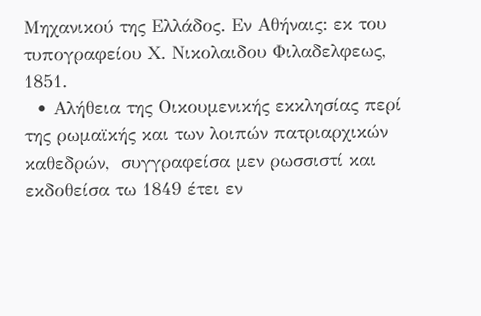Μηχανικού της Ελλάδος. Εν Αθήναις: εκ του τυπογραφείου Χ. Νικολαιδου Φιλαδελφεως, 1851.
  • Αλήθεια της Οικουμενικής εκκλησίας περί της ρωμαϊκής και των λοιπών πατριαρχικών καθεδρών,  συγγραφείσα μεν ρωσσιστί και εκδοθείσα τω 1849 έτει εν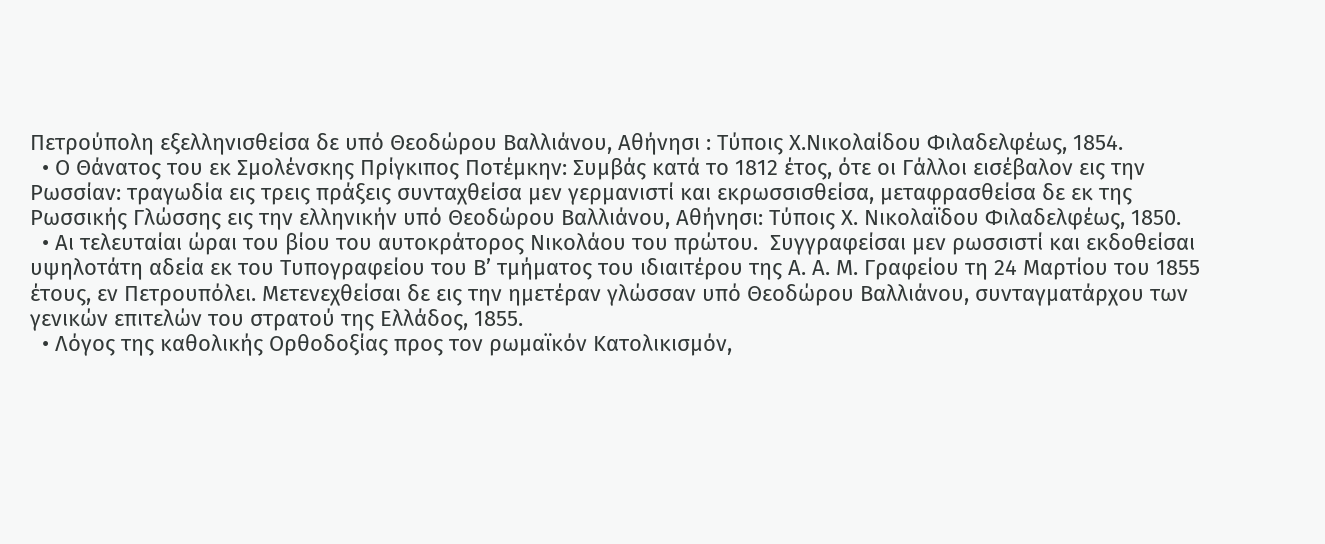Πετρούπολη εξελληνισθείσα δε υπό Θεοδώρου Βαλλιάνου, Αθήνησι : Τύποις Χ.Νικολαίδου Φιλαδελφέως, 1854.
  • Ο Θάνατος του εκ Σμολένσκης Πρίγκιπος Ποτέμκην: Συμβάς κατά το 1812 έτος, ότε οι Γάλλοι εισέβαλον εις την Ρωσσίαν: τραγωδία εις τρεις πράξεις συνταχθείσα μεν γερμανιστί και εκρωσσισθείσα, μεταφρασθείσα δε εκ της Ρωσσικής Γλώσσης εις την ελληνικήν υπό Θεοδώρου Βαλλιάνου, Αθήνησι: Τύποις Χ. Νικολαϊδου Φιλαδελφέως, 1850.
  • Αι τελευταίαι ώραι του βίου του αυτοκράτορος Νικολάου του πρώτου.  Συγγραφείσαι μεν ρωσσιστί και εκδοθείσαι υψηλοτάτη αδεία εκ του Τυπογραφείου του Β’ τμήματος του ιδιαιτέρου της Α. Α. Μ. Γραφείου τη 24 Μαρτίου του 1855 έτους, εν Πετρουπόλει. Μετενεχθείσαι δε εις την ημετέραν γλώσσαν υπό Θεοδώρου Βαλλιάνου, συνταγματάρχου των γενικών επιτελών του στρατού της Ελλάδος, 1855.
  • Λόγος της καθολικής Ορθοδοξίας προς τον ρωμαϊκόν Κατολικισμόν,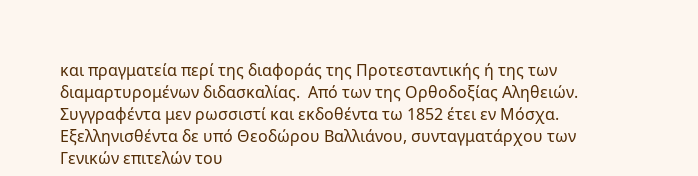και πραγματεία περί της διαφοράς της Προτεσταντικής ή της των διαμαρτυρομένων διδασκαλίας.  Από των της Ορθοδοξίας Αληθειών. Συγγραφέντα μεν ρωσσιστί και εκδοθέντα τω 1852 έτει εν Μόσχα. Εξελληνισθέντα δε υπό Θεοδώρου Βαλλιάνου, συνταγματάρχου των Γενικών επιτελών του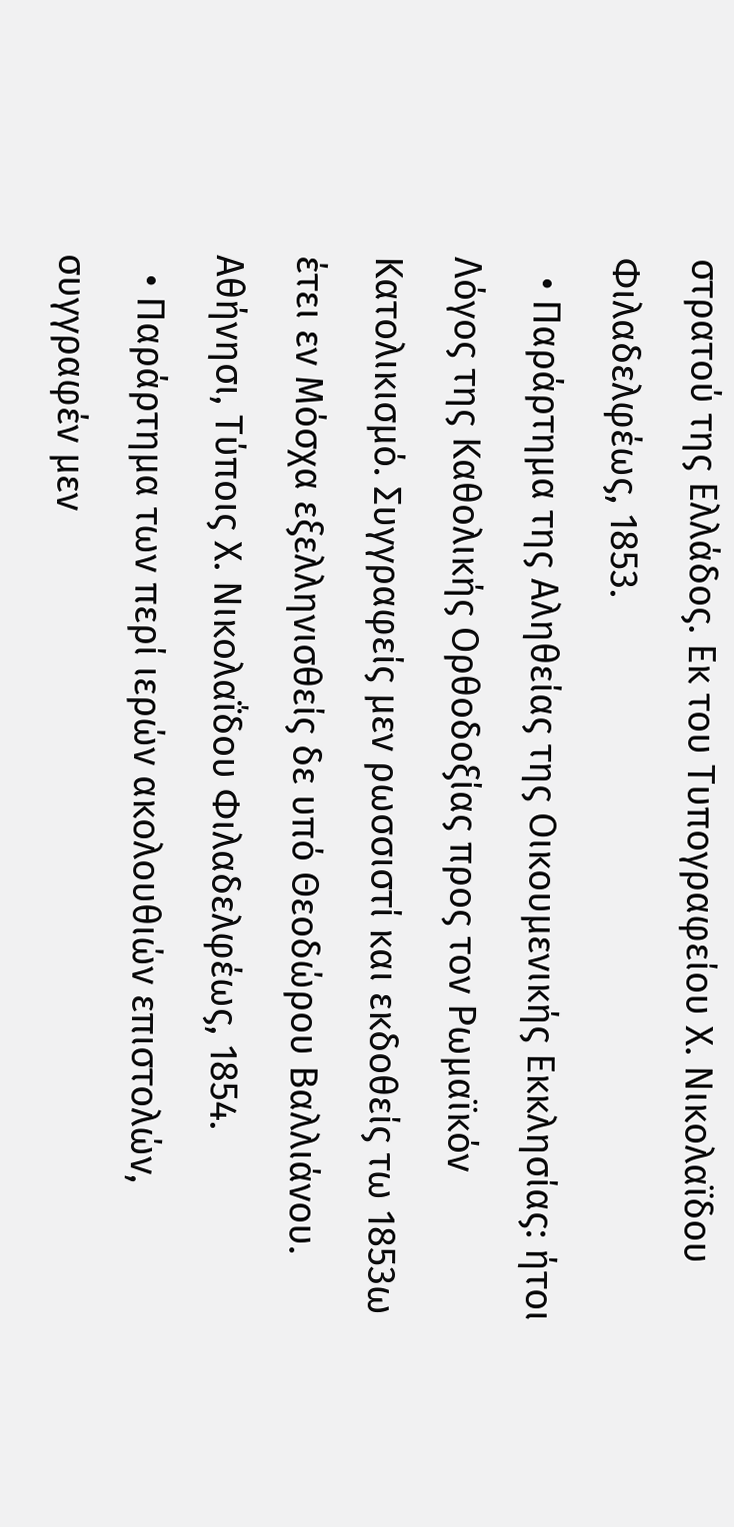στρατού της Ελλάδος. Εκ του Τυπογραφείου Χ. Νικολαϊδου Φιλαδελφέως, 1853.
  • Παράρτημα της Αληθείας της Οικουμενικής Εκκλησίας: ήτοι Λόγος της Καθολικής Ορθοδοξίας προς τον Ρωμαϊκόν Κατολικισμό. Συγγραφείς μεν ρωσσιστί και εκδοθείς τω 1853ω έτει εν Μόσχα εξελληνισθείς δε υπό Θεοδώρου Βαλλιάνου. Αθήνησι, Tύποις Χ. Νικολαΐδου Φιλαδελφέως, 1854.
  • Παράρτημα των περί ιερών ακολουθιών επιστολών, συγγραφέν μεν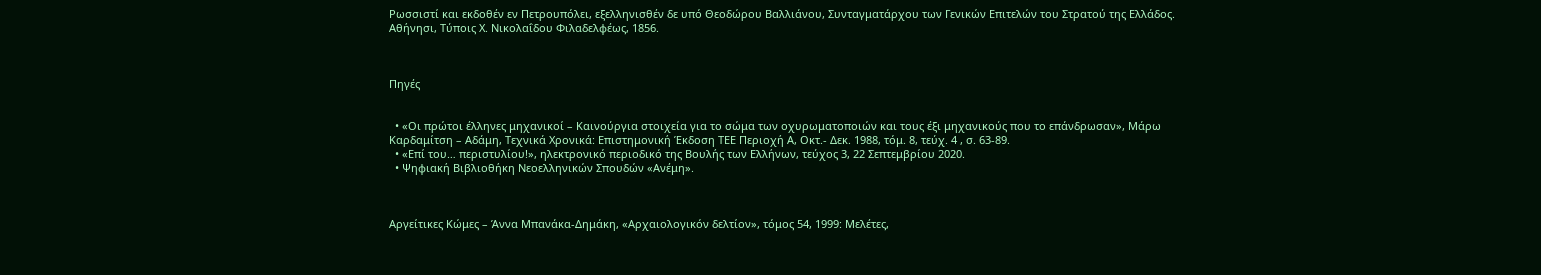Ρωσσιστί και εκδοθέν εν Πετρουπόλει, εξελληνισθέν δε υπό Θεοδώρου Βαλλιάνου, Συνταγματάρχου των Γενικών Επιτελών του Στρατού της Ελλάδος. Αθήνησι, Tύποις Χ. Νικολαΐδου Φιλαδελφέως, 1856.



Πηγές


  • «Οι πρώτοι έλληνες μηχανικοί – Καινούργια στοιχεία για το σώμα των οχυρωματοποιών και τους έξι μηχανικούς που το επάνδρωσαν», Μάρω Καρδαμίτση – Αδάμη, Τεχνικά Χρονικά: Επιστημονική Έκδοση ΤΕΕ Περιοχή Α, Οκτ.- Δεκ. 1988, τόμ. 8, τεύχ. 4 , σ. 63-89.
  • «Επί του… περιστυλίου!», ηλεκτρονικό περιοδικό της Βουλής των Ελλήνων, τεύχος 3, 22 Σεπτεμβρίου 2020.
  • Ψηφιακή Βιβλιοθήκη Νεοελληνικών Σπουδών «Ανέμη».



Αργείτικες Κώμες – Άννα Μπανάκα-Δημάκη, «Αρχαιολογικόν δελτίον», τόμος 54, 1999: Μελέτες,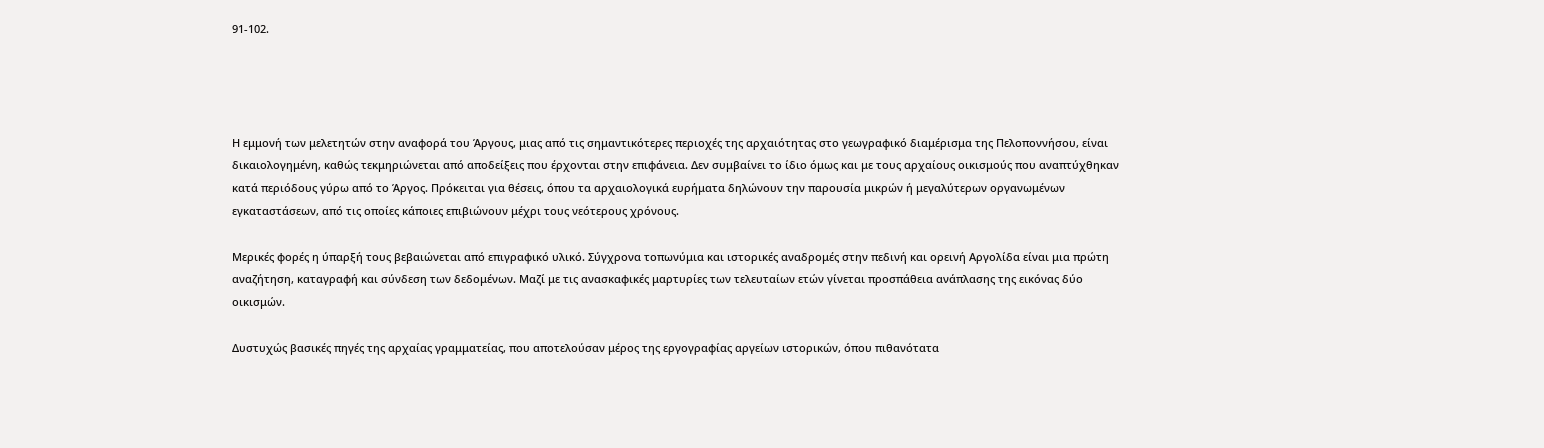91-102.




Η εμμονή των μελετητών στην αναφορά του Άργους, μιας από τις σημαντικότερες περιοχές της αρχαιότητας στο γεωγραφικό διαμέρισμα της Πελοποννήσου, είναι δικαιολογημένη, καθώς τεκμηριώνεται από αποδείξεις που έρχονται στην επιφάνεια. Δεν συμβαίνει το ίδιο όμως και με τους αρχαίους οικισμούς που αναπτύχθηκαν κατά περιόδους γύρω από το Άργος. Πρόκειται για θέσεις, όπου τα αρχαιολογικά ευρήματα δηλώνουν την παρουσία μικρών ή μεγαλύτερων οργανωμένων εγκαταστάσεων, από τις οποίες κάποιες επιβιώνουν μέχρι τους νεότερους χρόνους.

Μερικές φορές η ύπαρξή τους βεβαιώνεται από επιγραφικό υλικό. Σύγχρονα τοπωνύμια και ιστορικές αναδρομές στην πεδινή και ορεινή Αργολίδα είναι μια πρώτη αναζήτηση, καταγραφή και σύνδεση των δεδομένων. Μαζί με τις ανασκαφικές μαρτυρίες των τελευταίων ετών γίνεται προσπάθεια ανάπλασης της εικόνας δύο οικισμών.

Δυστυχώς βασικές πηγές της αρχαίας γραμματείας, που αποτελούσαν μέρος της εργογραφίας αργείων ιστορικών, όπου πιθανότατα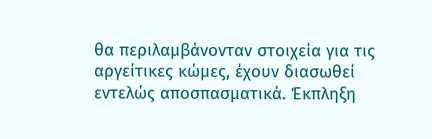θα περιλαμβάνονταν στοιχεία για τις αργείτικες κώμες, έχουν διασωθεί εντελώς αποσπασματικά. Έκπληξη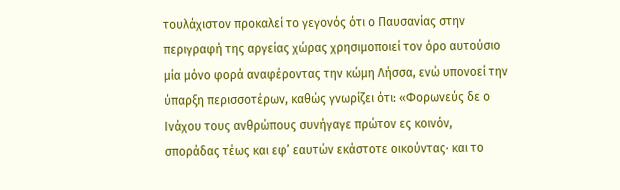τουλάχιστον προκαλεί το γεγονός ότι ο Παυσανίας στην περιγραφή της αργείας χώρας χρησιμοποιεί τον όρο αυτούσιο μία μόνο φορά αναφέροντας την κώμη Λήσσα, ενώ υπονοεί την ύπαρξη περισσοτέρων, καθώς γνωρίζει ότι: «Φορωνεύς δε ο Ινάχου τους ανθρώπους συνήγαγε πρώτον ες κοινόν, σποράδας τέως και εφ’ εαυτών εκάστοτε οικούντας· και το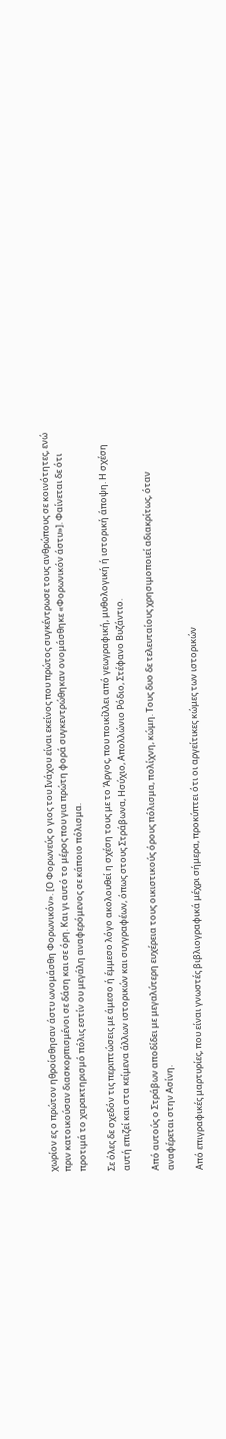χωρίον ες ο πρώτον ηθροίσθησαν άστυ ωνομάσθη Φορωνικόν». [Ο Φορωνεύς ο γιος του Ινάχου είναι εκείνος που πρώτος συγκέντρωσε τους ανθρώπους σε κοινότητες, ενώ πριν κατοικούσαν διασκορπισμένοι σε δάση και σε όρη. Και γι αυτό το μέρος που για πρώτη φορά συγκεντρώθηκαν ονομάσθηκε «Φορωνικόν άστυ»]. Φαίνεται δε ότι προτιμά το χαρακτηρισμό πόλις εστίν ου μεγάλη αναφερόμενος σε κάποιο πόλισμα.

Σε όλες δε σχεδόν τις περιπτώσεις με άμεσο ή έμμεσο λόγο ακολουθεί η σχέση τους με το Άργος, που ποικίλλει από γεωγραφική, μυθολογική ή ιστορική άποψη. Η σχέση αυτή επιζεί και στα κείμενα άλλων ιστορικών και συγγραφέων, όπως στους Στράβωνα, Ησύχιο, Απολλώνιο Ρόδιο, Στέφανο Βυζάντιο.

Από αυτούς ο Στράβων αποδίδει με μεγαλύτερη ευχέρεια τους οικιστικούς όρους πόλισμα, πολίχνη, κώμη. Τους δυο δε τελευταίους χρησιμοποιεί αδιακρίτως, όταν αναφέρεται στην Ασίνη.

Από επιγραφικές μαρτυρίες, που είναι γνωστές βιβλιογραφικά μέχρι σήμερα, προκύπτει ότι οι αργείτικες κώμες των ιστορικών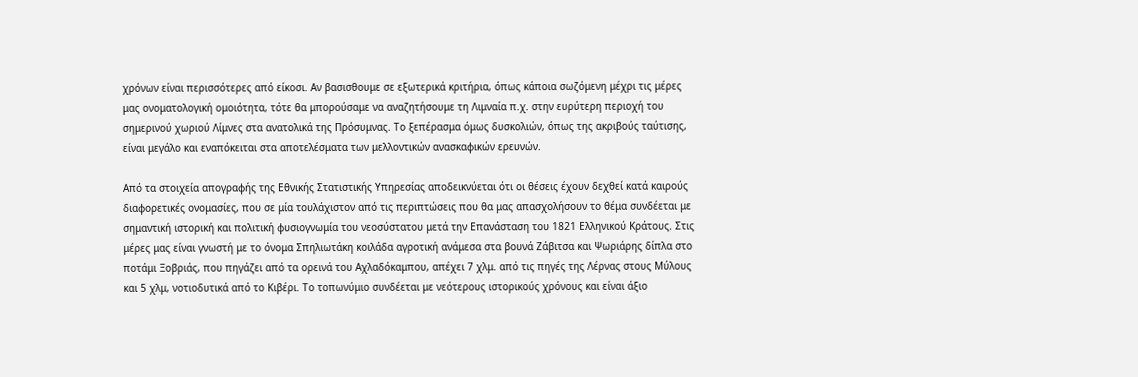χρόνων είναι περισσότερες από είκοσι. Αν βασισθουμε σε εξωτερικά κριτήρια, όπως κάποια σωζόμενη μέχρι τις μέρες μας ονοματολογική ομοιότητα, τότε θα μπορούσαμε να αναζητήσουμε τη Λιμναία π.χ. στην ευρύτερη περιοχή του σημερινού χωριού Λίμνες στα ανατολικά της Πρόσυμνας. Το ξεπέρασμα όμως δυσκολιών, όπως της ακριβούς ταύτισης, είναι μεγάλο και εναπόκειται στα αποτελέσματα των μελλοντικών ανασκαφικών ερευνών.

Από τα στοιχεία απογραφής της Εθνικής Στατιστικής Υπηρεσίας αποδεικνύεται ότι οι θέσεις έχουν δεχθεί κατά καιρούς διαφορετικές ονομασίες, που σε μία τουλάχιστον από τις περιπτώσεις που θα μας απασχολήσουν το θέμα συνδέεται με σημαντική ιστορική και πολιτική φυσιογνωμία του νεοσύστατου μετά την Επανάσταση του 1821 Ελληνικού Κράτους. Στις μέρες μας είναι γνωστή με το όνομα Σπηλιωτάκη κοιλάδα αγροτική ανάμεσα στα βουνά Ζάβιτσα και Ψωριάρης δίπλα στο ποτάμι Ξοβριάς, που πηγάζει από τα ορεινά του Αχλαδόκαμπου, απέχει 7 χλμ. από τις πηγές της Λέρνας στους Μύλους και 5 χλμ, νοτιοδυτικά από το Κιβέρι. Το τοπωνύμιο συνδέεται με νεότερους ιστορικούς χρόνους και είναι άξιο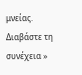μνείας. Διαβάστε τη συνέχεια »